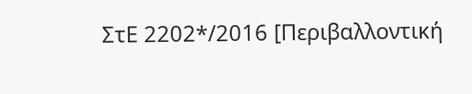ΣτΕ 2202*/2016 [Περιβαλλοντική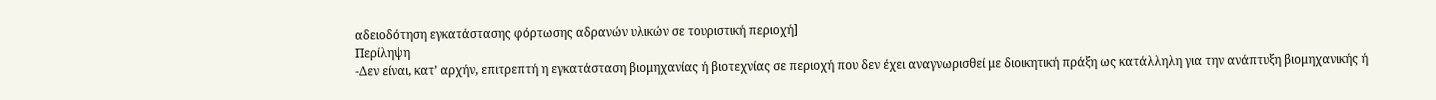αδειοδότηση εγκατάστασης φόρτωσης αδρανών υλικών σε τουριστική περιοχή]
Περίληψη
-Δεν είναι, κατ’ αρχήν, επιτρεπτή η εγκατάσταση βιομηχανίας ή βιοτεχνίας σε περιοχή που δεν έχει αναγνωρισθεί με διοικητική πράξη ως κατάλληλη για την ανάπτυξη βιομηχανικής ή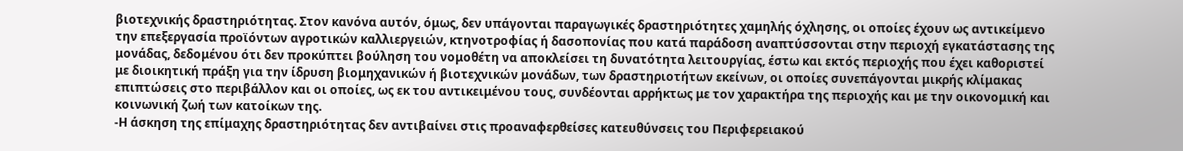βιοτεχνικής δραστηριότητας. Στον κανόνα αυτόν, όμως, δεν υπάγονται παραγωγικές δραστηριότητες χαμηλής όχλησης, οι οποίες έχουν ως αντικείμενο την επεξεργασία προϊόντων αγροτικών καλλιεργειών, κτηνοτροφίας ή δασοπονίας που κατά παράδοση αναπτύσσονται στην περιοχή εγκατάστασης της μονάδας, δεδομένου ότι δεν προκύπτει βούληση του νομοθέτη να αποκλείσει τη δυνατότητα λειτουργίας, έστω και εκτός περιοχής που έχει καθοριστεί με διοικητική πράξη για την ίδρυση βιομηχανικών ή βιοτεχνικών μονάδων, των δραστηριοτήτων εκείνων, οι οποίες συνεπάγονται μικρής κλίμακας επιπτώσεις στο περιβάλλον και οι οποίες, ως εκ του αντικειμένου τους, συνδέονται αρρήκτως με τον χαρακτήρα της περιοχής και με την οικονομική και κοινωνική ζωή των κατοίκων της.
-Η άσκηση της επίμαχης δραστηριότητας δεν αντιβαίνει στις προαναφερθείσες κατευθύνσεις του Περιφερειακού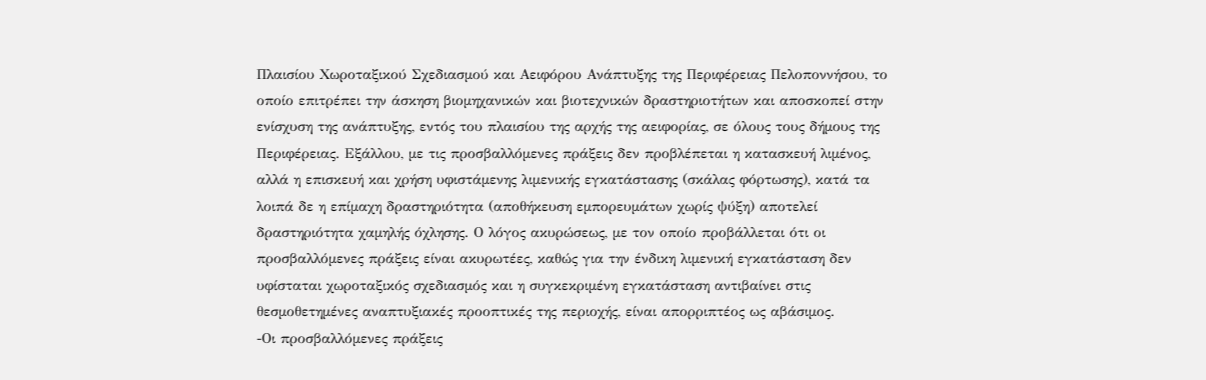Πλαισίου Χωροταξικού Σχεδιασμού και Αειφόρου Ανάπτυξης της Περιφέρειας Πελοποννήσου, το οποίο επιτρέπει την άσκηση βιομηχανικών και βιοτεχνικών δραστηριοτήτων και αποσκοπεί στην ενίσχυση της ανάπτυξης, εντός του πλαισίου της αρχής της αειφορίας, σε όλους τους δήμους της Περιφέρειας. Εξάλλου, με τις προσβαλλόμενες πράξεις δεν προβλέπεται η κατασκευή λιμένος, αλλά η επισκευή και χρήση υφιστάμενης λιμενικής εγκατάστασης (σκάλας φόρτωσης), κατά τα λοιπά δε η επίμαχη δραστηριότητα (αποθήκευση εμπορευμάτων χωρίς ψύξη) αποτελεί δραστηριότητα χαμηλής όχλησης. Ο λόγος ακυρώσεως, με τον οποίο προβάλλεται ότι οι προσβαλλόμενες πράξεις είναι ακυρωτέες, καθώς για την ένδικη λιμενική εγκατάσταση δεν υφίσταται χωροταξικός σχεδιασμός και η συγκεκριμένη εγκατάσταση αντιβαίνει στις θεσμοθετημένες αναπτυξιακές προοπτικές της περιοχής, είναι απορριπτέος ως αβάσιμος.
-Οι προσβαλλόμενες πράξεις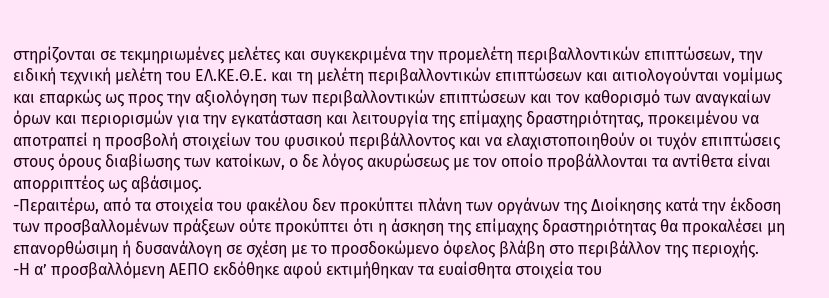στηρίζονται σε τεκμηριωμένες μελέτες και συγκεκριμένα την προμελέτη περιβαλλοντικών επιπτώσεων, την ειδική τεχνική μελέτη του ΕΛ.ΚΕ.Θ.Ε. και τη μελέτη περιβαλλοντικών επιπτώσεων και αιτιολογούνται νομίμως και επαρκώς ως προς την αξιολόγηση των περιβαλλοντικών επιπτώσεων και τον καθορισμό των αναγκαίων όρων και περιορισμών για την εγκατάσταση και λειτουργία της επίμαχης δραστηριότητας, προκειμένου να αποτραπεί η προσβολή στοιχείων του φυσικού περιβάλλοντος και να ελαχιστοποιηθούν οι τυχόν επιπτώσεις στους όρους διαβίωσης των κατοίκων, ο δε λόγος ακυρώσεως με τον οποίο προβάλλονται τα αντίθετα είναι απορριπτέος ως αβάσιμος.
-Περαιτέρω, από τα στοιχεία του φακέλου δεν προκύπτει πλάνη των οργάνων της Διοίκησης κατά την έκδοση των προσβαλλομένων πράξεων ούτε προκύπτει ότι η άσκηση της επίμαχης δραστηριότητας θα προκαλέσει μη επανορθώσιμη ή δυσανάλογη σε σχέση με το προσδοκώμενο όφελος βλάβη στο περιβάλλον της περιοχής.
-Η α’ προσβαλλόμενη ΑΕΠΟ εκδόθηκε αφού εκτιμήθηκαν τα ευαίσθητα στοιχεία του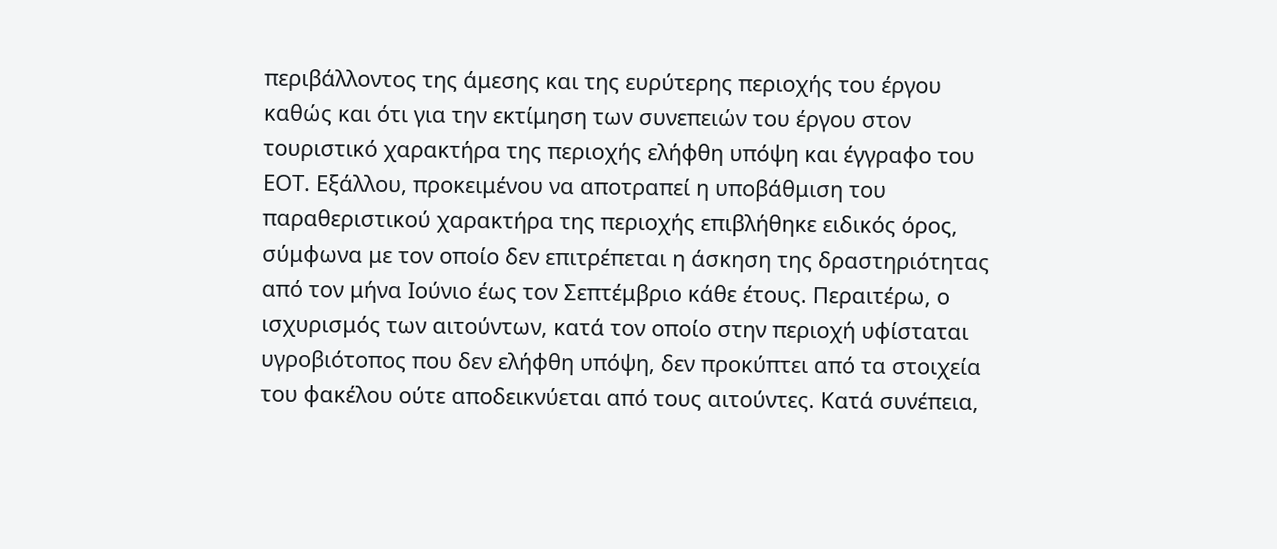περιβάλλοντος της άμεσης και της ευρύτερης περιοχής του έργου καθώς και ότι για την εκτίμηση των συνεπειών του έργου στον τουριστικό χαρακτήρα της περιοχής ελήφθη υπόψη και έγγραφο του ΕΟΤ. Εξάλλου, προκειμένου να αποτραπεί η υποβάθμιση του παραθεριστικού χαρακτήρα της περιοχής επιβλήθηκε ειδικός όρος, σύμφωνα με τον οποίο δεν επιτρέπεται η άσκηση της δραστηριότητας από τον μήνα Ιούνιο έως τον Σεπτέμβριο κάθε έτους. Περαιτέρω, ο ισχυρισμός των αιτούντων, κατά τον οποίο στην περιοχή υφίσταται υγροβιότοπος που δεν ελήφθη υπόψη, δεν προκύπτει από τα στοιχεία του φακέλου ούτε αποδεικνύεται από τους αιτούντες. Κατά συνέπεια,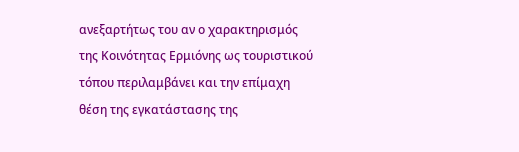ανεξαρτήτως του αν ο χαρακτηρισμός της Κοινότητας Ερμιόνης ως τουριστικού τόπου περιλαμβάνει και την επίμαχη θέση της εγκατάστασης της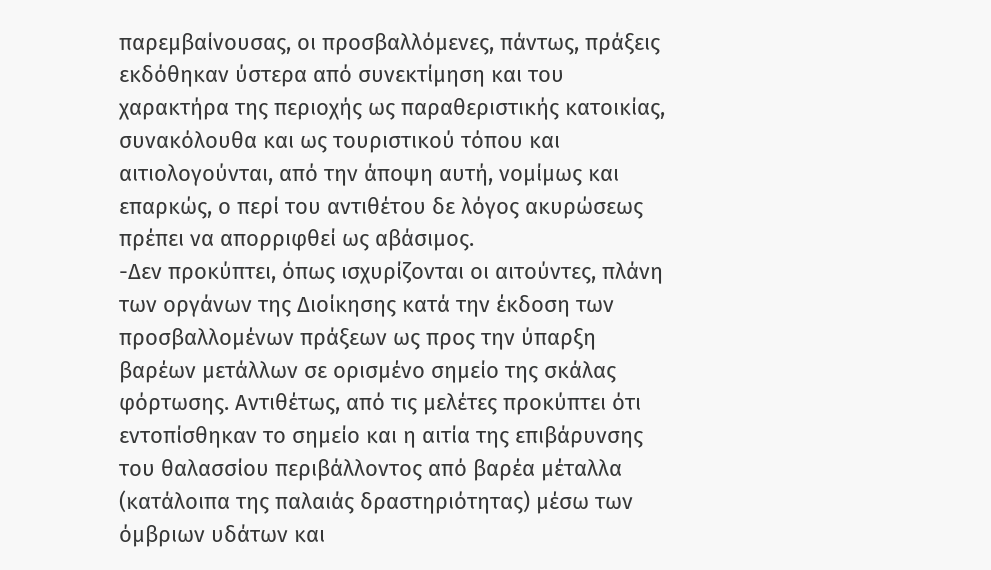παρεμβαίνουσας, οι προσβαλλόμενες, πάντως, πράξεις εκδόθηκαν ύστερα από συνεκτίμηση και του χαρακτήρα της περιοχής ως παραθεριστικής κατοικίας, συνακόλουθα και ως τουριστικού τόπου και αιτιολογούνται, από την άποψη αυτή, νομίμως και επαρκώς, ο περί του αντιθέτου δε λόγος ακυρώσεως πρέπει να απορριφθεί ως αβάσιμος.
-Δεν προκύπτει, όπως ισχυρίζονται οι αιτούντες, πλάνη των οργάνων της Διοίκησης κατά την έκδοση των προσβαλλομένων πράξεων ως προς την ύπαρξη βαρέων μετάλλων σε ορισμένο σημείο της σκάλας φόρτωσης. Αντιθέτως, από τις μελέτες προκύπτει ότι εντοπίσθηκαν το σημείο και η αιτία της επιβάρυνσης του θαλασσίου περιβάλλοντος από βαρέα μέταλλα (κατάλοιπα της παλαιάς δραστηριότητας) μέσω των όμβριων υδάτων και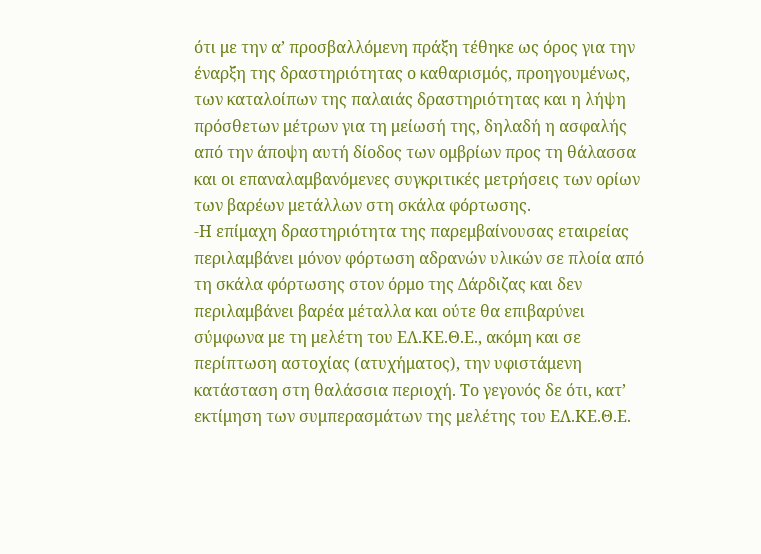ότι με την α’ προσβαλλόμενη πράξη τέθηκε ως όρος για την έναρξη της δραστηριότητας ο καθαρισμός, προηγουμένως, των καταλοίπων της παλαιάς δραστηριότητας και η λήψη πρόσθετων μέτρων για τη μείωσή της, δηλαδή η ασφαλής από την άποψη αυτή δίοδος των ομβρίων προς τη θάλασσα και οι επαναλαμβανόμενες συγκριτικές μετρήσεις των ορίων των βαρέων μετάλλων στη σκάλα φόρτωσης.
-Η επίμαχη δραστηριότητα της παρεμβαίνουσας εταιρείας περιλαμβάνει μόνον φόρτωση αδρανών υλικών σε πλοία από τη σκάλα φόρτωσης στον όρμο της Δάρδιζας και δεν περιλαμβάνει βαρέα μέταλλα και ούτε θα επιβαρύνει σύμφωνα με τη μελέτη του ΕΛ.ΚΕ.Θ.Ε., ακόμη και σε περίπτωση αστοχίας (ατυχήματος), την υφιστάμενη κατάσταση στη θαλάσσια περιοχή. Το γεγονός δε ότι, κατ’ εκτίμηση των συμπερασμάτων της μελέτης του ΕΛ.ΚΕ.Θ.Ε.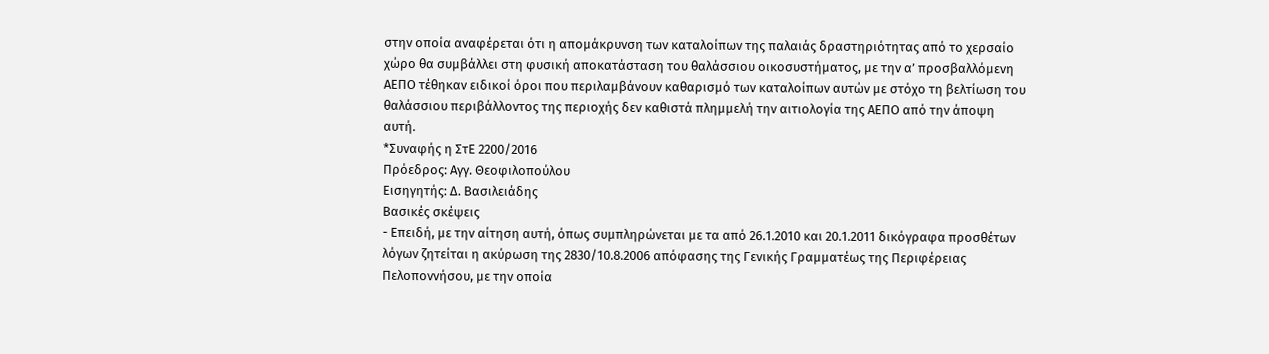στην οποία αναφέρεται ότι η απομάκρυνση των καταλοίπων της παλαιάς δραστηριότητας από το χερσαίο χώρο θα συμβάλλει στη φυσική αποκατάσταση του θαλάσσιου οικοσυστήματος, με την α’ προσβαλλόμενη ΑΕΠΟ τέθηκαν ειδικοί όροι που περιλαμβάνουν καθαρισμό των καταλοίπων αυτών με στόχο τη βελτίωση του θαλάσσιου περιβάλλοντος της περιοχής δεν καθιστά πλημμελή την αιτιολογία της ΑΕΠΟ από την άποψη αυτή.
*Συναφής η ΣτΕ 2200/2016
Πρόεδρος: Αγγ. Θεοφιλοπούλου
Εισηγητής: Δ. Βασιλειάδης
Βασικές σκέψεις
- Επειδή, με την αίτηση αυτή, όπως συμπληρώνεται με τα από 26.1.2010 και 20.1.2011 δικόγραφα προσθέτων λόγων ζητείται η ακύρωση της 2830/10.8.2006 απόφασης της Γενικής Γραμματέως της Περιφέρειας Πελοποννήσου, με την οποία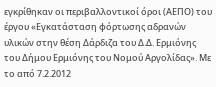εγκρίθηκαν οι περιβαλλοντικοί όροι (ΑΕΠΟ) του έργου «Εγκατάσταση φόρτωσης αδρανών υλικών στην θέση Δάρδιζα του Δ.Δ. Ερμιόνης του Δήμου Ερμιόνης του Νομού Αργολίδας». Με το από 7.2.2012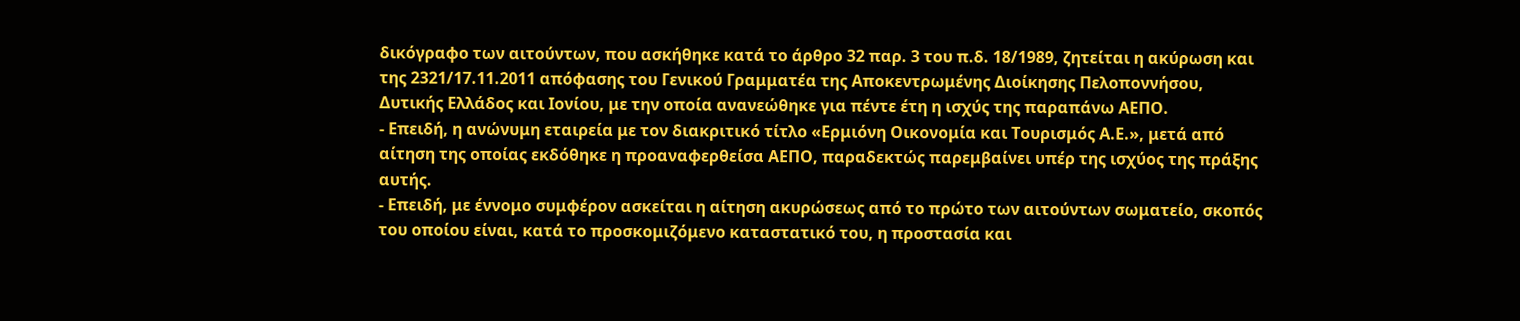δικόγραφο των αιτούντων, που ασκήθηκε κατά το άρθρο 32 παρ. 3 του π.δ. 18/1989, ζητείται η ακύρωση και της 2321/17.11.2011 απόφασης του Γενικού Γραμματέα της Αποκεντρωμένης Διοίκησης Πελοποννήσου, Δυτικής Ελλάδος και Ιονίου, με την οποία ανανεώθηκε για πέντε έτη η ισχύς της παραπάνω ΑΕΠΟ.
- Επειδή, η ανώνυμη εταιρεία με τον διακριτικό τίτλο «Ερμιόνη Οικονομία και Τουρισμός Α.Ε.», μετά από αίτηση της οποίας εκδόθηκε η προαναφερθείσα ΑΕΠΟ, παραδεκτώς παρεμβαίνει υπέρ της ισχύος της πράξης αυτής.
- Επειδή, με έννομο συμφέρον ασκείται η αίτηση ακυρώσεως από το πρώτο των αιτούντων σωματείο, σκοπός του οποίου είναι, κατά το προσκομιζόμενο καταστατικό του, η προστασία και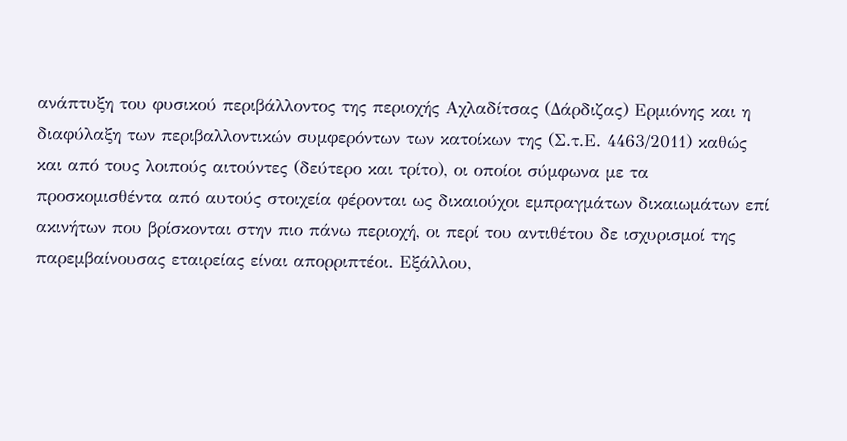ανάπτυξη του φυσικού περιβάλλοντος της περιοχής Αχλαδίτσας (Δάρδιζας) Ερμιόνης και η διαφύλαξη των περιβαλλοντικών συμφερόντων των κατοίκων της (Σ.τ.Ε. 4463/2011) καθώς και από τους λοιπούς αιτούντες (δεύτερο και τρίτο), οι οποίοι σύμφωνα με τα προσκομισθέντα από αυτούς στοιχεία φέρονται ως δικαιούχοι εμπραγμάτων δικαιωμάτων επί ακινήτων που βρίσκονται στην πιο πάνω περιοχή, οι περί του αντιθέτου δε ισχυρισμοί της παρεμβαίνουσας εταιρείας είναι απορριπτέοι. Εξάλλου,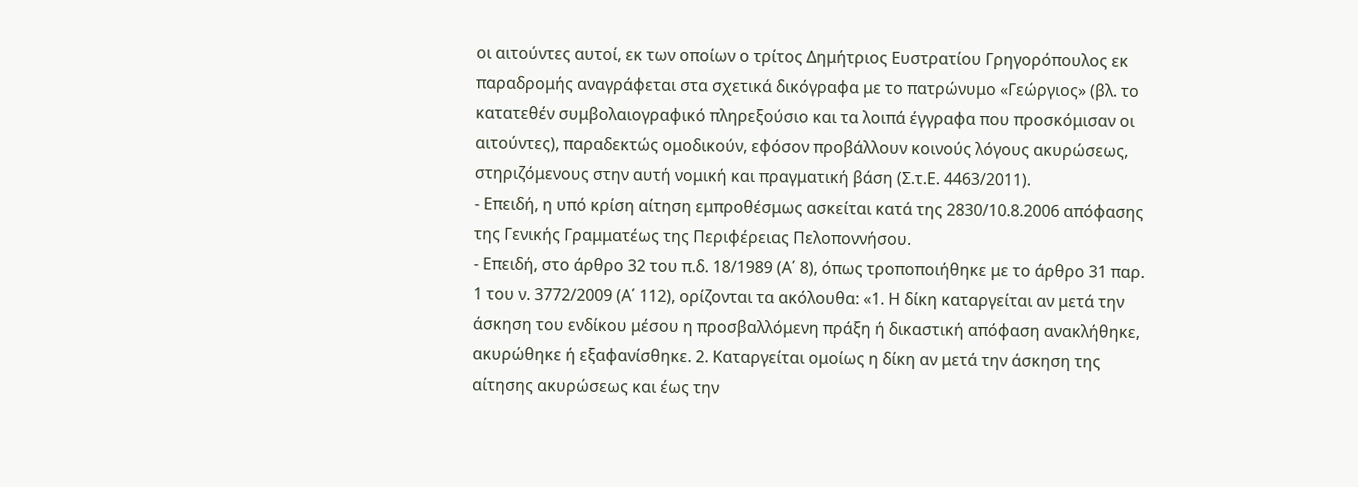οι αιτούντες αυτοί, εκ των οποίων ο τρίτος Δημήτριος Ευστρατίου Γρηγορόπουλος εκ παραδρομής αναγράφεται στα σχετικά δικόγραφα με το πατρώνυμο «Γεώργιος» (βλ. το κατατεθέν συμβολαιογραφικό πληρεξούσιο και τα λοιπά έγγραφα που προσκόμισαν οι αιτούντες), παραδεκτώς ομοδικούν, εφόσον προβάλλουν κοινούς λόγους ακυρώσεως, στηριζόμενους στην αυτή νομική και πραγματική βάση (Σ.τ.Ε. 4463/2011).
- Επειδή, η υπό κρίση αίτηση εμπροθέσμως ασκείται κατά της 2830/10.8.2006 απόφασης της Γενικής Γραμματέως της Περιφέρειας Πελοποννήσου.
- Επειδή, στο άρθρο 32 του π.δ. 18/1989 (Α΄ 8), όπως τροποποιήθηκε με το άρθρο 31 παρ. 1 του ν. 3772/2009 (Α΄ 112), ορίζονται τα ακόλουθα: «1. Η δίκη καταργείται αν μετά την άσκηση του ενδίκου μέσου η προσβαλλόμενη πράξη ή δικαστική απόφαση ανακλήθηκε, ακυρώθηκε ή εξαφανίσθηκε. 2. Καταργείται ομοίως η δίκη αν μετά την άσκηση της αίτησης ακυρώσεως και έως την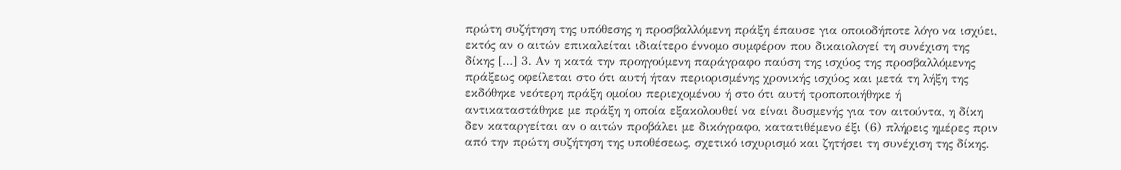πρώτη συζήτηση της υπόθεσης η προσβαλλόμενη πράξη έπαυσε για οποιοδήποτε λόγο να ισχύει, εκτός αν ο αιτών επικαλείται ιδιαίτερο έννομο συμφέρον που δικαιολογεί τη συνέχιση της δίκης […] 3. Αν η κατά την προηγούμενη παράγραφο παύση της ισχύος της προσβαλλόμενης πράξεως οφείλεται στο ότι αυτή ήταν περιορισμένης χρονικής ισχύος και μετά τη λήξη της εκδόθηκε νεότερη πράξη ομοίου περιεχομένου ή στο ότι αυτή τροποποιήθηκε ή αντικαταστάθηκε με πράξη η οποία εξακολουθεί να είναι δυσμενής για τον αιτούντα, η δίκη δεν καταργείται αν ο αιτών προβάλει με δικόγραφο, κατατιθέμενο έξι (6) πλήρεις ημέρες πριν από την πρώτη συζήτηση της υποθέσεως, σχετικό ισχυρισμό και ζητήσει τη συνέχιση της δίκης.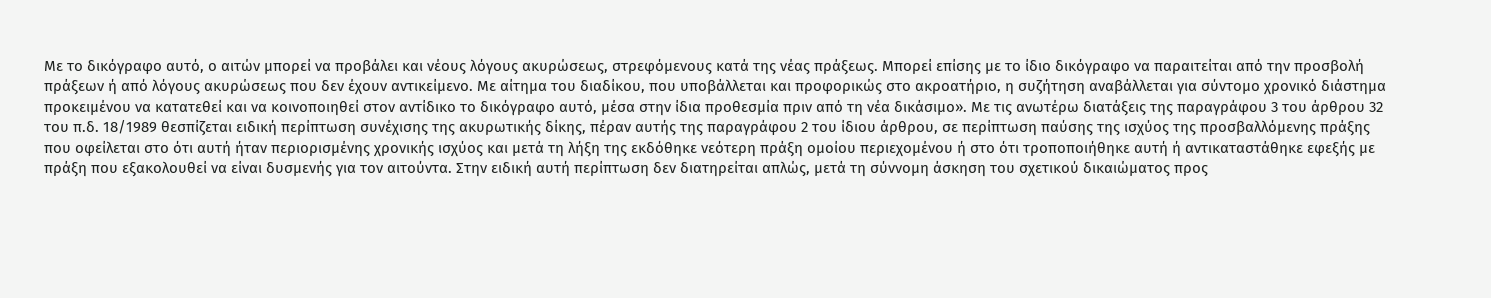Με το δικόγραφο αυτό, ο αιτών μπορεί να προβάλει και νέους λόγους ακυρώσεως, στρεφόμενους κατά της νέας πράξεως. Μπορεί επίσης με το ίδιο δικόγραφο να παραιτείται από την προσβολή πράξεων ή από λόγους ακυρώσεως που δεν έχουν αντικείμενο. Με αίτημα του διαδίκου, που υποβάλλεται και προφορικώς στο ακροατήριο, η συζήτηση αναβάλλεται για σύντομο χρονικό διάστημα προκειμένου να κατατεθεί και να κοινοποιηθεί στον αντίδικο το δικόγραφο αυτό, μέσα στην ίδια προθεσμία πριν από τη νέα δικάσιμο». Με τις ανωτέρω διατάξεις της παραγράφου 3 του άρθρου 32 του π.δ. 18/1989 θεσπίζεται ειδική περίπτωση συνέχισης της ακυρωτικής δίκης, πέραν αυτής της παραγράφου 2 του ίδιου άρθρου, σε περίπτωση παύσης της ισχύος της προσβαλλόμενης πράξης που οφείλεται στο ότι αυτή ήταν περιορισμένης χρονικής ισχύος και μετά τη λήξη της εκδόθηκε νεότερη πράξη ομοίου περιεχομένου ή στο ότι τροποποιήθηκε αυτή ή αντικαταστάθηκε εφεξής με πράξη που εξακολουθεί να είναι δυσμενής για τον αιτούντα. Στην ειδική αυτή περίπτωση δεν διατηρείται απλώς, μετά τη σύννομη άσκηση του σχετικού δικαιώματος προς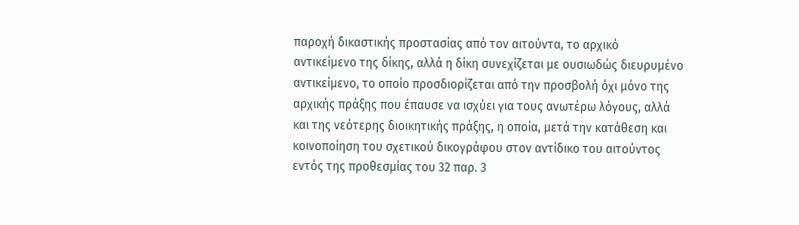παροχή δικαστικής προστασίας από τον αιτούντα, το αρχικό αντικείμενο της δίκης, αλλά η δίκη συνεχίζεται με ουσιωδώς διευρυμένο αντικείμενο, το οποίο προσδιορίζεται από την προσβολή όχι μόνο της αρχικής πράξης που έπαυσε να ισχύει για τους ανωτέρω λόγους, αλλά και της νεότερης διοικητικής πράξης, η οποία, μετά την κατάθεση και κοινοποίηση του σχετικού δικογράφου στον αντίδικο του αιτούντος εντός της προθεσμίας του 32 παρ. 3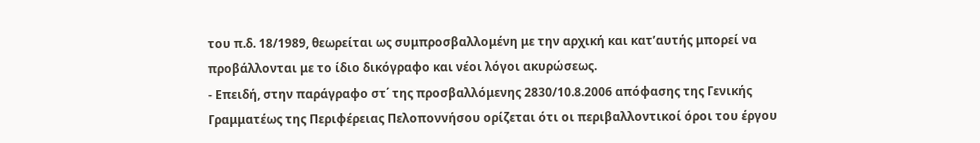του π.δ. 18/1989, θεωρείται ως συμπροσβαλλομένη με την αρχική και κατ’αυτής μπορεί να προβάλλονται με το ίδιο δικόγραφο και νέοι λόγοι ακυρώσεως.
- Επειδή, στην παράγραφο στ΄ της προσβαλλόμενης 2830/10.8.2006 απόφασης της Γενικής Γραμματέως της Περιφέρειας Πελοποννήσου ορίζεται ότι οι περιβαλλοντικοί όροι του έργου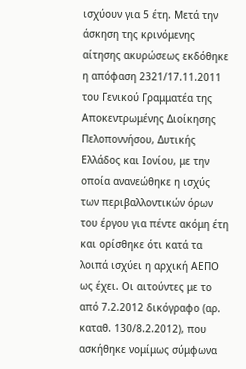ισχύουν για 5 έτη. Μετά την άσκηση της κρινόμενης αίτησης ακυρώσεως εκδόθηκε η απόφαση 2321/17.11.2011 του Γενικού Γραμματέα της Αποκεντρωμένης Διοίκησης Πελοποννήσου, Δυτικής Ελλάδος και Ιονίου, με την οποία ανανεώθηκε η ισχύς των περιβαλλοντικών όρων του έργου για πέντε ακόμη έτη και ορίσθηκε ότι κατά τα λοιπά ισχύει η αρχική ΑΕΠΟ ως έχει. Οι αιτούντες με το από 7.2.2012 δικόγραφο (αρ. καταθ. 130/8.2.2012), που ασκήθηκε νομίμως σύμφωνα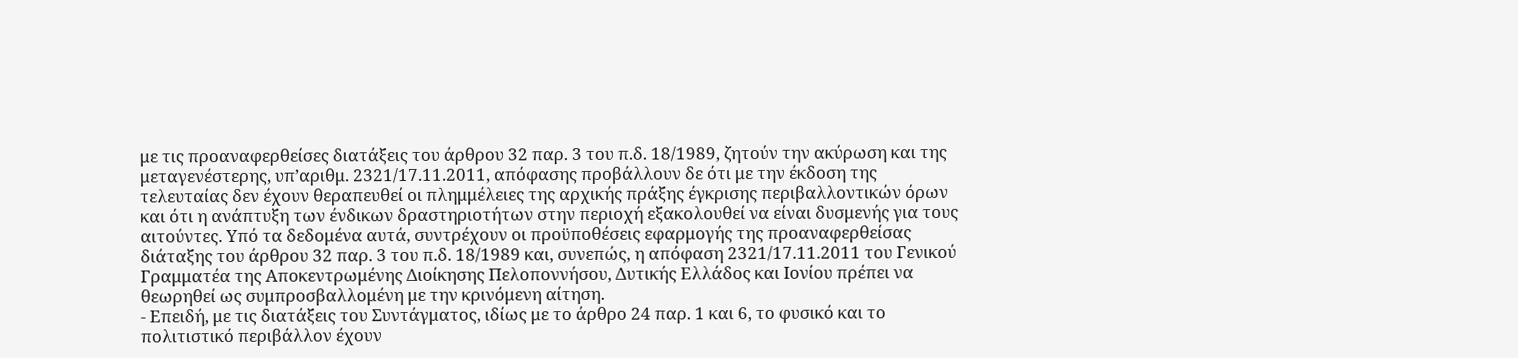με τις προαναφερθείσες διατάξεις του άρθρου 32 παρ. 3 του π.δ. 18/1989, ζητούν την ακύρωση και της μεταγενέστερης, υπ’αριθμ. 2321/17.11.2011, απόφασης προβάλλουν δε ότι με την έκδοση της τελευταίας δεν έχουν θεραπευθεί οι πλημμέλειες της αρχικής πράξης έγκρισης περιβαλλοντικών όρων και ότι η ανάπτυξη των ένδικων δραστηριοτήτων στην περιοχή εξακολουθεί να είναι δυσμενής για τους αιτούντες. Υπό τα δεδομένα αυτά, συντρέχουν οι προϋποθέσεις εφαρμογής της προαναφερθείσας διάταξης του άρθρου 32 παρ. 3 του π.δ. 18/1989 και, συνεπώς, η απόφαση 2321/17.11.2011 του Γενικού Γραμματέα της Αποκεντρωμένης Διοίκησης Πελοποννήσου, Δυτικής Ελλάδος και Ιονίου πρέπει να θεωρηθεί ως συμπροσβαλλομένη με την κρινόμενη αίτηση.
- Επειδή, με τις διατάξεις του Συντάγματος, ιδίως με το άρθρο 24 παρ. 1 και 6, το φυσικό και το πολιτιστικό περιβάλλον έχουν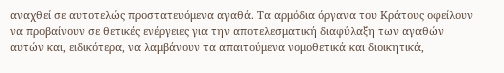αναχθεί σε αυτοτελώς προστατευόμενα αγαθά. Τα αρμόδια όργανα του Κράτους οφείλουν να προβαίνουν σε θετικές ενέργειες για την αποτελεσματική διαφύλαξη των αγαθών αυτών και, ειδικότερα, να λαμβάνουν τα απαιτούμενα νομοθετικά και διοικητικά,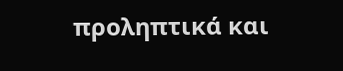προληπτικά και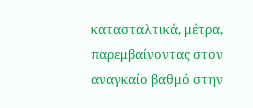κατασταλτικά, μέτρα, παρεμβαίνοντας στον αναγκαίο βαθμό στην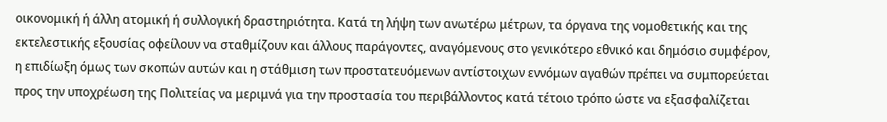οικονομική ή άλλη ατομική ή συλλογική δραστηριότητα. Κατά τη λήψη των ανωτέρω μέτρων, τα όργανα της νομοθετικής και της εκτελεστικής εξουσίας οφείλουν να σταθμίζουν και άλλους παράγοντες, αναγόμενους στο γενικότερο εθνικό και δημόσιο συμφέρον, η επιδίωξη όμως των σκοπών αυτών και η στάθμιση των προστατευόμενων αντίστοιχων εννόμων αγαθών πρέπει να συμπορεύεται προς την υποχρέωση της Πολιτείας να μεριμνά για την προστασία του περιβάλλοντος κατά τέτοιο τρόπο ώστε να εξασφαλίζεται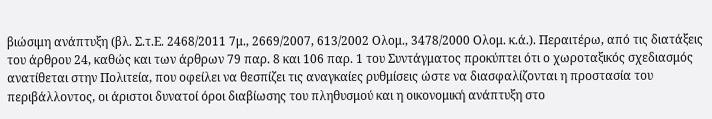βιώσιμη ανάπτυξη (βλ. Σ.τ.Ε. 2468/2011 7μ., 2669/2007, 613/2002 Ολομ., 3478/2000 Ολομ. κ.ά.). Περαιτέρω, από τις διατάξεις του άρθρου 24, καθώς και των άρθρων 79 παρ. 8 και 106 παρ. 1 του Συντάγματος προκύπτει ότι ο χωροταξικός σχεδιασμός ανατίθεται στην Πολιτεία, που οφείλει να θεσπίζει τις αναγκαίες ρυθμίσεις ώστε να διασφαλίζονται η προστασία του περιβάλλοντος, οι άριστοι δυνατοί όροι διαβίωσης του πληθυσμού και η οικονομική ανάπτυξη στο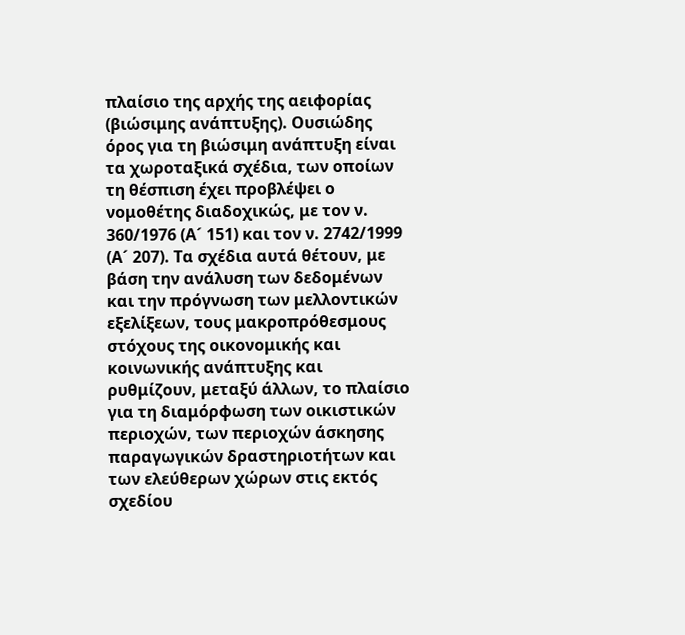πλαίσιο της αρχής της αειφορίας (βιώσιμης ανάπτυξης). Ουσιώδης όρος για τη βιώσιμη ανάπτυξη είναι τα χωροταξικά σχέδια, των οποίων τη θέσπιση έχει προβλέψει ο νομοθέτης διαδοχικώς, με τον ν. 360/1976 (Α´ 151) και τον ν. 2742/1999 (Α´ 207). Τα σχέδια αυτά θέτουν, με βάση την ανάλυση των δεδομένων και την πρόγνωση των μελλοντικών εξελίξεων, τους μακροπρόθεσμους στόχους της οικονομικής και κοινωνικής ανάπτυξης και ρυθμίζουν, μεταξύ άλλων, το πλαίσιο για τη διαμόρφωση των οικιστικών περιοχών, των περιοχών άσκησης παραγωγικών δραστηριοτήτων και των ελεύθερων χώρων στις εκτός σχεδίου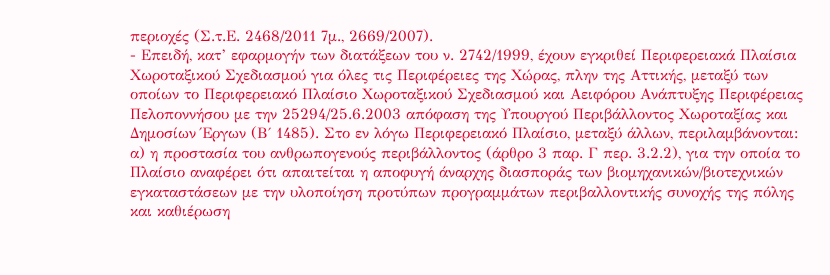περιοχές (Σ.τ.Ε. 2468/2011 7μ., 2669/2007).
- Επειδή, κατ’ εφαρμογήν των διατάξεων του ν. 2742/1999, έχουν εγκριθεί Περιφερειακά Πλαίσια Χωροταξικού Σχεδιασμού για όλες τις Περιφέρειες της Χώρας, πλην της Αττικής, μεταξύ των οποίων το Περιφερειακό Πλαίσιο Χωροταξικού Σχεδιασμού και Αειφόρου Ανάπτυξης Περιφέρειας Πελοποννήσου με την 25294/25.6.2003 απόφαση της Υπουργού Περιβάλλοντος Χωροταξίας και Δημοσίων Έργων (Β΄ 1485). Στο εν λόγω Περιφερειακό Πλαίσιο, μεταξύ άλλων, περιλαμβάνονται: α) η προστασία του ανθρωπογενούς περιβάλλοντος (άρθρο 3 παρ. Γ περ. 3.2.2), για την οποία το Πλαίσιο αναφέρει ότι απαιτείται η αποφυγή άναρχης διασποράς των βιομηχανικών/βιοτεχνικών εγκαταστάσεων με την υλοποίηση προτύπων προγραμμάτων περιβαλλοντικής συνοχής της πόλης και καθιέρωση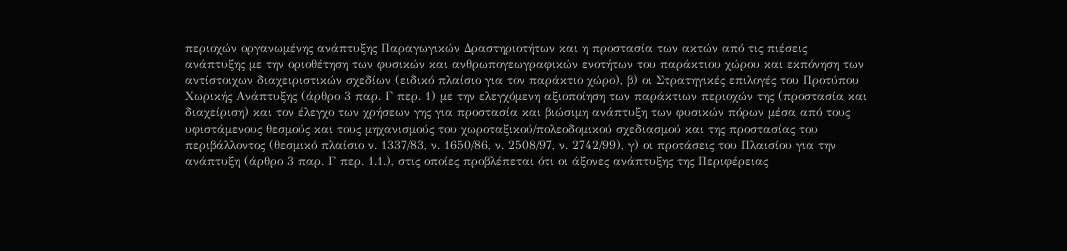περιοχών οργανωμένης ανάπτυξης Παραγωγικών Δραστηριοτήτων και η προστασία των ακτών από τις πιέσεις ανάπτυξης με την οριοθέτηση των φυσικών και ανθρωπογεωγραφικών ενοτήτων του παράκτιου χώρου και εκπόνηση των αντίστοιχων διαχειριστικών σχεδίων (ειδικό πλαίσιο για τον παράκτιο χώρο), β) οι Στρατηγικές επιλογές του Προτύπου Χωρικής Ανάπτυξης (άρθρο 3 παρ. Γ περ. 1) με την ελεγχόμενη αξιοποίηση των παράκτιων περιοχών της (προστασία και διαχείριση) και τον έλεγχο των χρήσεων γης για προστασία και βιώσιμη ανάπτυξη των φυσικών πόρων μέσα από τους υφιστάμενους θεσμούς και τους μηχανισμούς του χωροταξικού/πολεοδομικού σχεδιασμού και της προστασίας του περιβάλλοντος (θεσμικό πλαίσιο ν. 1337/83, ν. 1650/86, ν. 2508/97, ν. 2742/99), γ) οι προτάσεις του Πλαισίου για την ανάπτυξη (άρθρο 3 παρ. Γ περ. 1.1.), στις οποίες προβλέπεται ότι οι άξονες ανάπτυξης της Περιφέρειας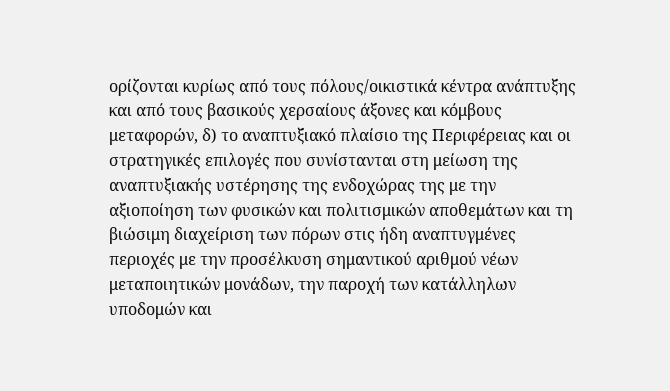ορίζονται κυρίως από τους πόλους/οικιστικά κέντρα ανάπτυξης και από τους βασικούς χερσαίους άξονες και κόμβους μεταφορών, δ) το αναπτυξιακό πλαίσιο της Περιφέρειας και οι στρατηγικές επιλογές που συνίστανται στη μείωση της αναπτυξιακής υστέρησης της ενδοχώρας της με την αξιοποίηση των φυσικών και πολιτισμικών αποθεμάτων και τη βιώσιμη διαχείριση των πόρων στις ήδη αναπτυγμένες περιοχές με την προσέλκυση σημαντικού αριθμού νέων μεταποιητικών μονάδων, την παροχή των κατάλληλων υποδομών και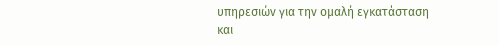υπηρεσιών για την ομαλή εγκατάσταση και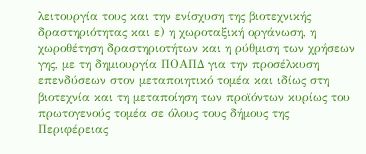λειτουργία τους και την ενίσχυση της βιοτεχνικής δραστηριότητας και ε) η χωροταξική οργάνωση, η χωροθέτηση δραστηριοτήτων και η ρύθμιση των χρήσεων γης, με τη δημιουργία ΠΟΑΠΔ για την προσέλκυση επενδύσεων στον μεταποιητικό τομέα και ιδίως στη βιοτεχνία και τη μεταποίηση των προϊόντων κυρίως του πρωτογενούς τομέα σε όλους τους δήμους της Περιφέρειας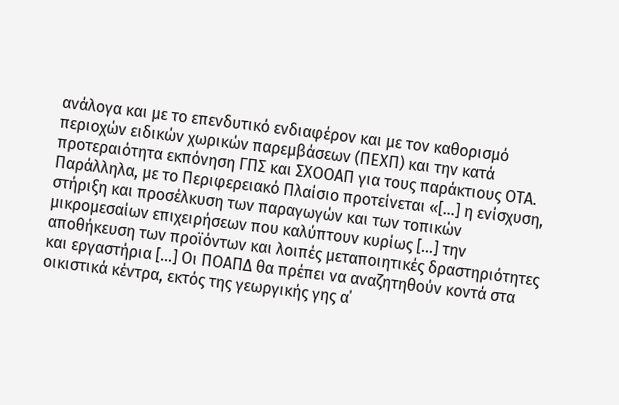ανάλογα και με το επενδυτικό ενδιαφέρον και με τον καθορισμό περιοχών ειδικών χωρικών παρεμβάσεων (ΠΕΧΠ) και την κατά προτεραιότητα εκπόνηση ΓΠΣ και ΣΧΟΟΑΠ για τους παράκτιους ΟΤΑ. Παράλληλα, με το Περιφερειακό Πλαίσιο προτείνεται «[…] η ενίσχυση, στήριξη και προσέλκυση των παραγωγών και των τοπικών μικρομεσαίων επιχειρήσεων που καλύπτουν κυρίως […] την αποθήκευση των προϊόντων και λοιπές μεταποιητικές δραστηριότητες και εργαστήρια […] Οι ΠΟΑΠΔ θα πρέπει να αναζητηθούν κοντά στα οικιστικά κέντρα, εκτός της γεωργικής γης α΄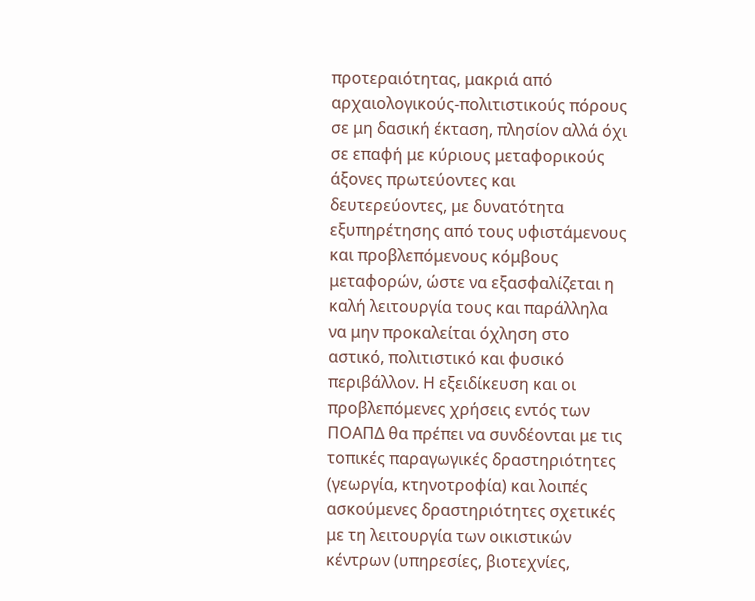προτεραιότητας, μακριά από αρχαιολογικούς-πολιτιστικούς πόρους σε μη δασική έκταση, πλησίον αλλά όχι σε επαφή με κύριους μεταφορικούς άξονες πρωτεύοντες και δευτερεύοντες, με δυνατότητα εξυπηρέτησης από τους υφιστάμενους και προβλεπόμενους κόμβους μεταφορών, ώστε να εξασφαλίζεται η καλή λειτουργία τους και παράλληλα να μην προκαλείται όχληση στο αστικό, πολιτιστικό και φυσικό περιβάλλον. Η εξειδίκευση και οι προβλεπόμενες χρήσεις εντός των ΠΟΑΠΔ θα πρέπει να συνδέονται με τις τοπικές παραγωγικές δραστηριότητες (γεωργία, κτηνοτροφία) και λοιπές ασκούμενες δραστηριότητες σχετικές με τη λειτουργία των οικιστικών κέντρων (υπηρεσίες, βιοτεχνίες,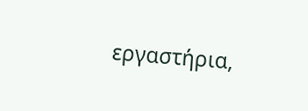εργαστήρια,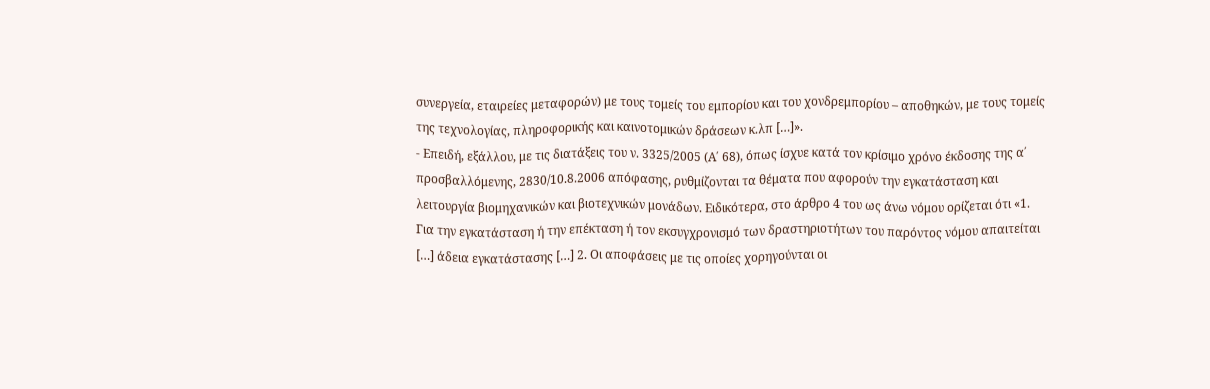συνεργεία, εταιρείες μεταφορών) με τους τομείς του εμπορίου και του χονδρεμπορίου – αποθηκών, με τους τομείς της τεχνολογίας, πληροφορικής και καινοτομικών δράσεων κ.λπ […]».
- Επειδή, εξάλλου, με τις διατάξεις του ν. 3325/2005 (Α΄ 68), όπως ίσχυε κατά τον κρίσιμο χρόνο έκδοσης της α΄ προσβαλλόμενης, 2830/10.8.2006 απόφασης, ρυθμίζονται τα θέματα που αφορούν την εγκατάσταση και λειτουργία βιομηχανικών και βιοτεχνικών μονάδων. Ειδικότερα, στο άρθρο 4 του ως άνω νόμου ορίζεται ότι «1. Για την εγκατάσταση ή την επέκταση ή τον εκσυγχρονισμό των δραστηριοτήτων του παρόντος νόμου απαιτείται […] άδεια εγκατάστασης […] 2. Οι αποφάσεις με τις οποίες χορηγούνται οι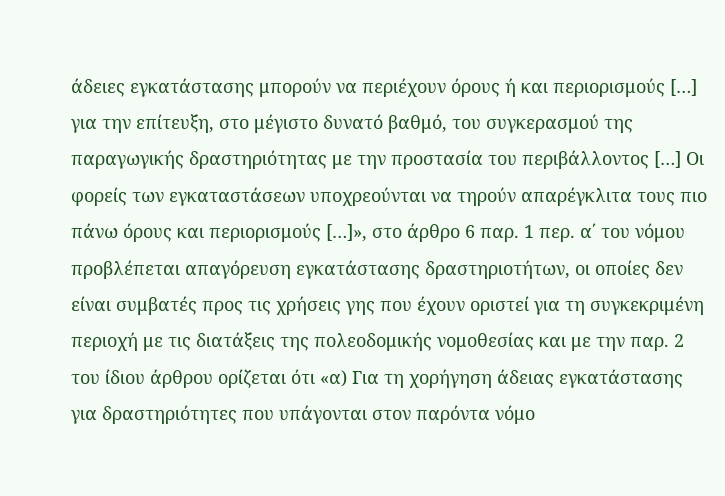άδειες εγκατάστασης μπορούν να περιέχουν όρους ή και περιορισμούς […] για την επίτευξη, στο μέγιστο δυνατό βαθμό, του συγκερασμού της παραγωγικής δραστηριότητας με την προστασία του περιβάλλοντος […] Οι φορείς των εγκαταστάσεων υποχρεούνται να τηρούν απαρέγκλιτα τους πιο πάνω όρους και περιορισμούς […]», στο άρθρο 6 παρ. 1 περ. α΄ του νόμου προβλέπεται απαγόρευση εγκατάστασης δραστηριοτήτων, οι οποίες δεν είναι συμβατές προς τις χρήσεις γης που έχουν οριστεί για τη συγκεκριμένη περιοχή με τις διατάξεις της πολεοδομικής νομοθεσίας και με την παρ. 2 του ίδιου άρθρου ορίζεται ότι «α) Για τη χορήγηση άδειας εγκατάστασης για δραστηριότητες που υπάγονται στον παρόντα νόμο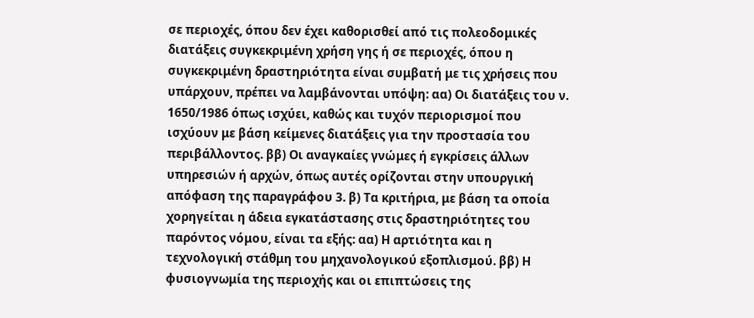σε περιοχές, όπου δεν έχει καθορισθεί από τις πολεοδομικές διατάξεις συγκεκριμένη χρήση γης ή σε περιοχές, όπου η συγκεκριμένη δραστηριότητα είναι συμβατή με τις χρήσεις που υπάρχουν, πρέπει να λαμβάνονται υπόψη: αα) Οι διατάξεις του ν. 1650/1986 όπως ισχύει, καθώς και τυχόν περιορισμοί που ισχύουν με βάση κείμενες διατάξεις για την προστασία του περιβάλλοντος. ββ) Οι αναγκαίες γνώμες ή εγκρίσεις άλλων υπηρεσιών ή αρχών, όπως αυτές ορίζονται στην υπουργική απόφαση της παραγράφου 3. β) Τα κριτήρια, με βάση τα οποία χορηγείται η άδεια εγκατάστασης στις δραστηριότητες του παρόντος νόμου, είναι τα εξής: αα) Η αρτιότητα και η τεχνολογική στάθμη του μηχανολογικού εξοπλισμού. ββ) Η φυσιογνωμία της περιοχής και οι επιπτώσεις της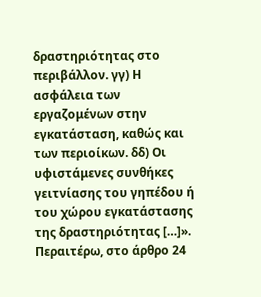δραστηριότητας στο περιβάλλον. γγ) Η ασφάλεια των εργαζομένων στην εγκατάσταση, καθώς και των περιοίκων. δδ) Οι υφιστάμενες συνθήκες γειτνίασης του γηπέδου ή του χώρου εγκατάστασης της δραστηριότητας […]». Περαιτέρω, στο άρθρο 24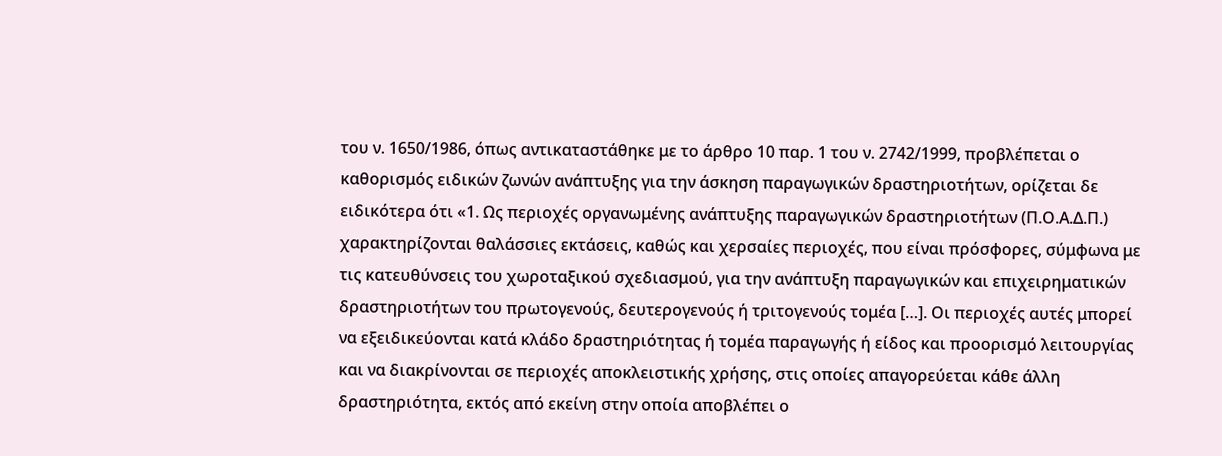του ν. 1650/1986, όπως αντικαταστάθηκε με το άρθρο 10 παρ. 1 του ν. 2742/1999, προβλέπεται ο καθορισμός ειδικών ζωνών ανάπτυξης για την άσκηση παραγωγικών δραστηριοτήτων, ορίζεται δε ειδικότερα ότι «1. Ως περιοχές οργανωμένης ανάπτυξης παραγωγικών δραστηριοτήτων (Π.Ο.Α.Δ.Π.) χαρακτηρίζονται θαλάσσιες εκτάσεις, καθώς και χερσαίες περιοχές, που είναι πρόσφορες, σύμφωνα με τις κατευθύνσεις του χωροταξικού σχεδιασμού, για την ανάπτυξη παραγωγικών και επιχειρηματικών δραστηριοτήτων του πρωτογενούς, δευτερογενούς ή τριτογενούς τομέα […]. Οι περιοχές αυτές μπορεί να εξειδικεύονται κατά κλάδο δραστηριότητας ή τομέα παραγωγής ή είδος και προορισμό λειτουργίας και να διακρίνονται σε περιοχές αποκλειστικής χρήσης, στις οποίες απαγορεύεται κάθε άλλη δραστηριότητα, εκτός από εκείνη στην οποία αποβλέπει ο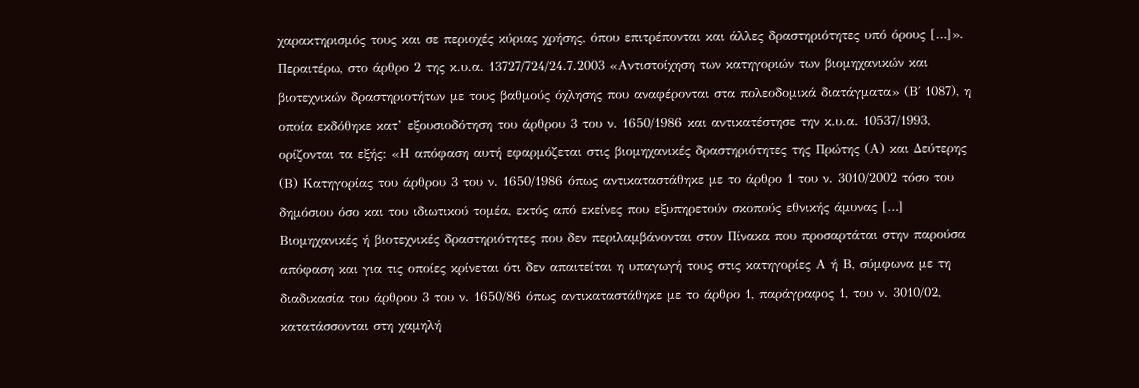χαρακτηρισμός τους και σε περιοχές κύριας χρήσης, όπου επιτρέπονται και άλλες δραστηριότητες υπό όρους […]». Περαιτέρω, στο άρθρο 2 της κ.υ.α. 13727/724/24.7.2003 «Αντιστοίχηση των κατηγοριών των βιομηχανικών και βιοτεχνικών δραστηριοτήτων με τους βαθμούς όχλησης που αναφέρονται στα πολεοδομικά διατάγματα» (Β΄ 1087), η οποία εκδόθηκε κατ’ εξουσιοδότηση του άρθρου 3 του ν. 1650/1986 και αντικατέστησε την κ.υ.α. 10537/1993, ορίζονται τα εξής: «Η απόφαση αυτή εφαρμόζεται στις βιομηχανικές δραστηριότητες της Πρώτης (Α) και Δεύτερης (Β) Κατηγορίας του άρθρου 3 του ν. 1650/1986 όπως αντικαταστάθηκε με το άρθρο 1 του ν. 3010/2002 τόσο του δημόσιου όσο και του ιδιωτικού τομέα, εκτός από εκείνες που εξυπηρετούν σκοπούς εθνικής άμυνας […] Βιομηχανικές ή βιοτεχνικές δραστηριότητες που δεν περιλαμβάνονται στον Πίνακα που προσαρτάται στην παρούσα απόφαση και για τις οποίες κρίνεται ότι δεν απαιτείται η υπαγωγή τους στις κατηγορίες Α ή Β, σύμφωνα με τη διαδικασία του άρθρου 3 του ν. 1650/86 όπως αντικαταστάθηκε με το άρθρο 1, παράγραφος 1, του ν. 3010/02, κατατάσσονται στη χαμηλή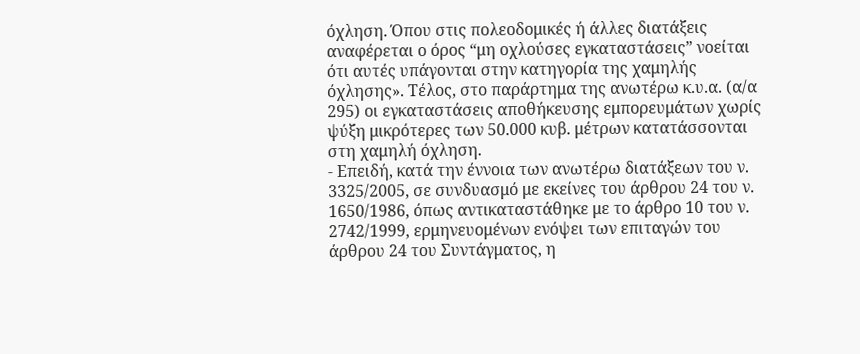όχληση. Όπου στις πολεοδομικές ή άλλες διατάξεις αναφέρεται ο όρος “μη οχλούσες εγκαταστάσεις” νοείται ότι αυτές υπάγονται στην κατηγορία της χαμηλής όχλησης». Τέλος, στο παράρτημα της ανωτέρω κ.υ.α. (α/α 295) οι εγκαταστάσεις αποθήκευσης εμπορευμάτων χωρίς ψύξη μικρότερες των 50.000 κυβ. μέτρων κατατάσσονται στη χαμηλή όχληση.
- Επειδή, κατά την έννοια των ανωτέρω διατάξεων του ν. 3325/2005, σε συνδυασμό με εκείνες του άρθρου 24 του ν. 1650/1986, όπως αντικαταστάθηκε με το άρθρο 10 του ν. 2742/1999, ερμηνευομένων ενόψει των επιταγών του άρθρου 24 του Συντάγματος, η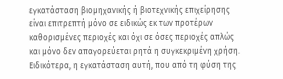εγκατάσταση βιομηχανικής ή βιοτεχνικής επιχείρησης είναι επιτρεπτή μόνο σε ειδικώς εκ των προτέρων καθορισμένες περιοχές και όχι σε όσες περιοχές απλώς και μόνο δεν απαγορεύεται ρητά η συγκεκριμένη χρήση. Ειδικότερα, η εγκατάσταση αυτή, που από τη φύση της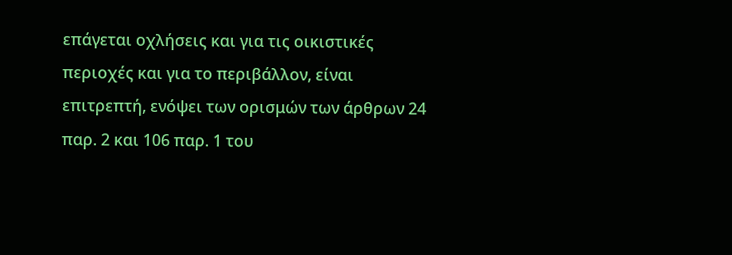επάγεται οχλήσεις και για τις οικιστικές περιοχές και για το περιβάλλον, είναι επιτρεπτή, ενόψει των ορισμών των άρθρων 24 παρ. 2 και 106 παρ. 1 του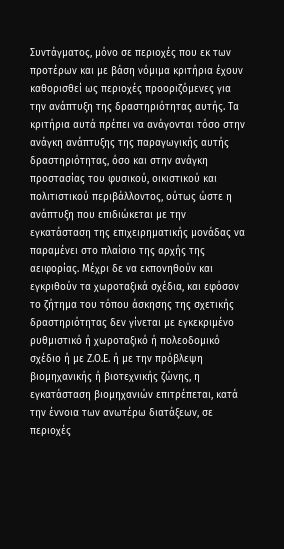Συντάγματος, μόνο σε περιοχές που εκ των προτέρων και με βάση νόμιμα κριτήρια έχουν καθορισθεί ως περιοχές προοριζόμενες για την ανάπτυξη της δραστηριότητας αυτής. Τα κριτήρια αυτά πρέπει να ανάγονται τόσο στην ανάγκη ανάπτυξης της παραγωγικής αυτής δραστηριότητας, όσο και στην ανάγκη προστασίας του φυσικού, οικιστικού και πολιτιστικού περιβάλλοντος, ούτως ώστε η ανάπτυξη που επιδιώκεται με την εγκατάσταση της επιχειρηματικής μονάδας να παραμένει στο πλαίσιο της αρχής της αειφορίας. Μέχρι δε να εκπονηθούν και εγκριθούν τα χωροταξικά σχέδια, και εφόσον το ζήτημα του τόπου άσκησης της σχετικής δραστηριότητας δεν γίνεται με εγκεκριμένο ρυθμιστικό ή χωροταξικό ή πολεοδομικό σχέδιο ή με Ζ.Ο.Ε. ή με την πρόβλεψη βιομηχανικής ή βιοτεχνικής ζώνης, η εγκατάσταση βιομηχανιών επιτρέπεται, κατά την έννοια των ανωτέρω διατάξεων, σε περιοχές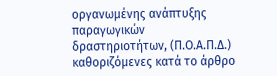οργανωμένης ανάπτυξης παραγωγικών δραστηριοτήτων, (Π.Ο.Α.Π.Δ.) καθοριζόμενες κατά το άρθρο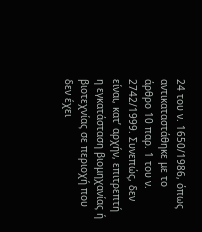24 του ν. 1650/1986, όπως αντικαταστάθηκε με το άρθρο 10 παρ. 1 του ν. 2742/1999. Συνεπώς, δεν είναι, κατ’ αρχήν, επιτρεπτή η εγκατάσταση βιομηχανίας ή βιοτεχνίας σε περιοχή που δεν έχει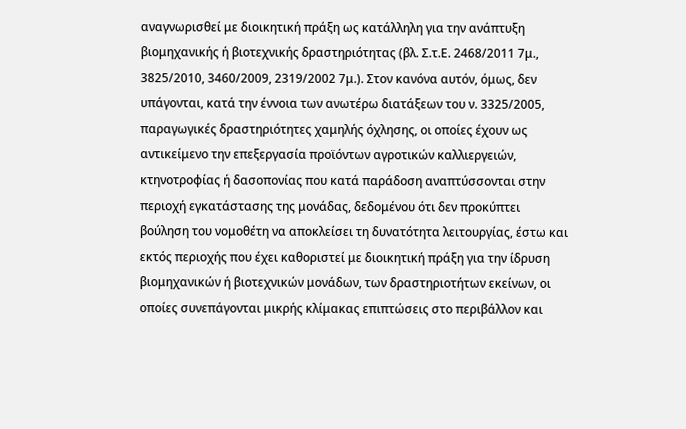αναγνωρισθεί με διοικητική πράξη ως κατάλληλη για την ανάπτυξη βιομηχανικής ή βιοτεχνικής δραστηριότητας (βλ. Σ.τ.Ε. 2468/2011 7μ., 3825/2010, 3460/2009, 2319/2002 7μ.). Στον κανόνα αυτόν, όμως, δεν υπάγονται, κατά την έννοια των ανωτέρω διατάξεων του ν. 3325/2005, παραγωγικές δραστηριότητες χαμηλής όχλησης, οι οποίες έχουν ως αντικείμενο την επεξεργασία προϊόντων αγροτικών καλλιεργειών, κτηνοτροφίας ή δασοπονίας που κατά παράδοση αναπτύσσονται στην περιοχή εγκατάστασης της μονάδας, δεδομένου ότι δεν προκύπτει βούληση του νομοθέτη να αποκλείσει τη δυνατότητα λειτουργίας, έστω και εκτός περιοχής που έχει καθοριστεί με διοικητική πράξη για την ίδρυση βιομηχανικών ή βιοτεχνικών μονάδων, των δραστηριοτήτων εκείνων, οι οποίες συνεπάγονται μικρής κλίμακας επιπτώσεις στο περιβάλλον και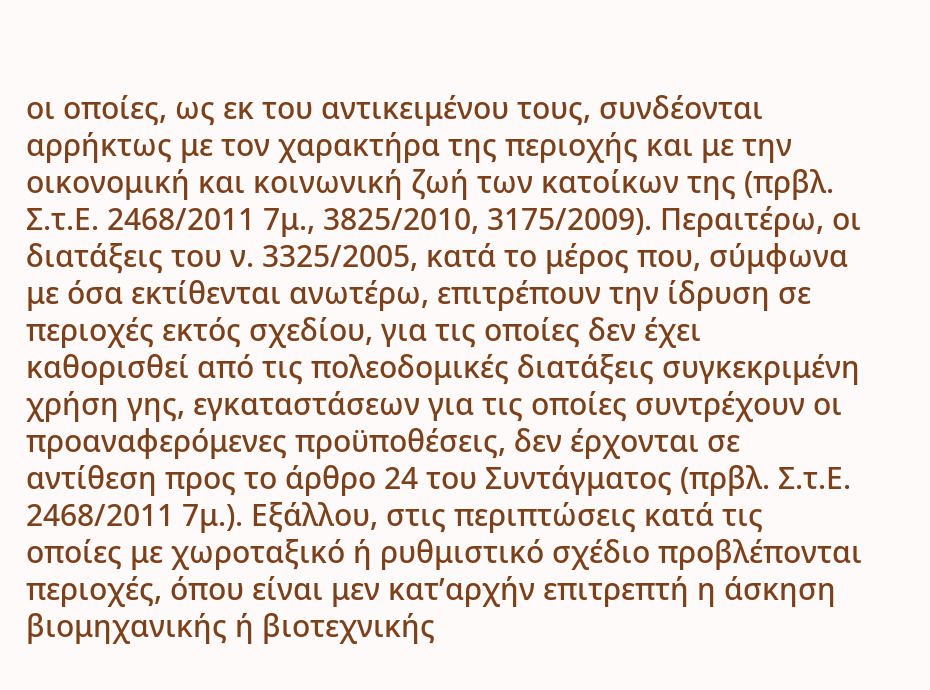οι οποίες, ως εκ του αντικειμένου τους, συνδέονται αρρήκτως με τον χαρακτήρα της περιοχής και με την οικονομική και κοινωνική ζωή των κατοίκων της (πρβλ. Σ.τ.Ε. 2468/2011 7μ., 3825/2010, 3175/2009). Περαιτέρω, οι διατάξεις του ν. 3325/2005, κατά το μέρος που, σύμφωνα με όσα εκτίθενται ανωτέρω, επιτρέπουν την ίδρυση σε περιοχές εκτός σχεδίου, για τις οποίες δεν έχει καθορισθεί από τις πολεοδομικές διατάξεις συγκεκριμένη χρήση γης, εγκαταστάσεων για τις οποίες συντρέχουν οι προαναφερόμενες προϋποθέσεις, δεν έρχονται σε αντίθεση προς το άρθρο 24 του Συντάγματος (πρβλ. Σ.τ.Ε. 2468/2011 7μ.). Εξάλλου, στις περιπτώσεις κατά τις οποίες με χωροταξικό ή ρυθμιστικό σχέδιο προβλέπονται περιοχές, όπου είναι μεν κατ’αρχήν επιτρεπτή η άσκηση βιομηχανικής ή βιοτεχνικής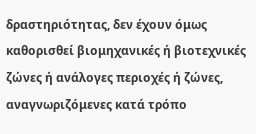δραστηριότητας, δεν έχουν όμως καθορισθεί βιομηχανικές ή βιοτεχνικές ζώνες ή ανάλογες περιοχές ή ζώνες, αναγνωριζόμενες κατά τρόπο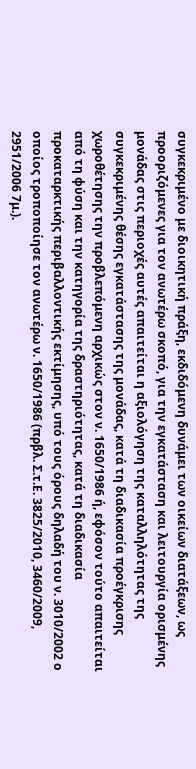συγκεκριμένο με διοικητική πράξη, εκδιδόμενη δυνάμει των οικείων διατάξεων, ως προοριζόμενες για τον ανωτέρω σκοπό, για την εγκατάσταση και λειτουργία ορισμένης μονάδας στις περιοχές αυτές απαιτείται η αξιολόγηση της καταλληλότητας της συγκεκριμένης θέσης εγκατάστασης της μονάδας, κατά τη διαδικασία προέγκρισης χωροθέτησης την προβλεπόμενη αρχικώς στον ν. 1650/1986 ή, εφόσον τούτο απαιτείται από τη φύση και την κατηγορία της δραστηριότητας, κατά τη διαδικασία προκαταρκτικής περιβαλλοντικής εκτίμησης, υπό τους όρους δηλαδή του ν. 3010/2002 ο οποίος τροποποίησε τον ανωτέρω ν. 1650/1986 (πρβλ. Σ.τ.Ε. 3825/2010, 3460/2009, 2951/2006 7μ.).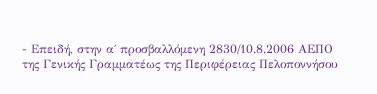- Επειδή, στην α΄ προσβαλλόμενη 2830/10.8.2006 ΑΕΠΟ της Γενικής Γραμματέως της Περιφέρειας Πελοποννήσου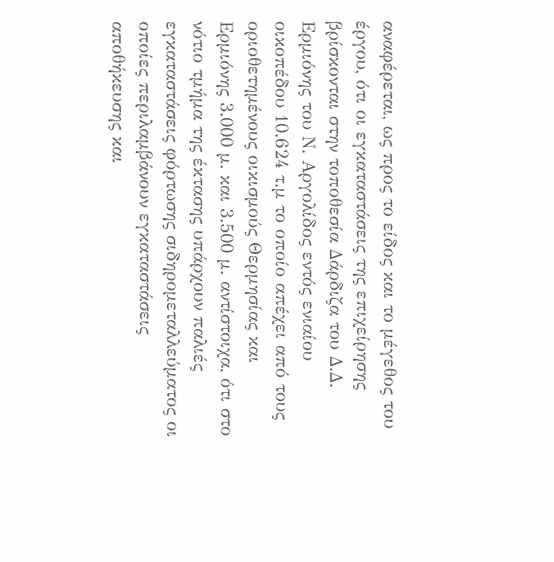αναφέρεται, ως προς το είδος και το μέγεθος του έργου, ότι οι εγκαταστάσεις της επιχείρησης βρίσκονται στην τοποθεσία Δάρδιζα του Δ.Δ. Ερμιόνης του Ν. Αργολίδος εντός ενιαίου οικοπέδου 10.624 τ.μ το οποίο απέχει από τους οριοθετημένους οικισμούς Θερμησίας και Ερμιόνης 3.000 μ. και 3.500 μ. αντίστοιχα, ότι στο νότιο τμήμα της έκτασης υπάρχουν παλιές εγκαταστάσεις φόρτωσης σιδηρομεταλλεύματος οι οποίες περιλαμβάνουν εγκαταστάσεις αποθήκευσης και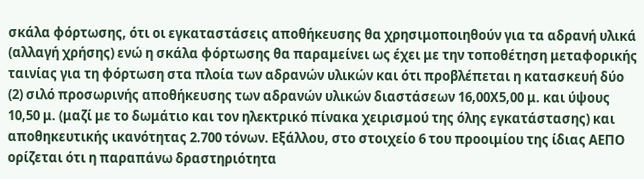σκάλα φόρτωσης, ότι οι εγκαταστάσεις αποθήκευσης θα χρησιμοποιηθούν για τα αδρανή υλικά (αλλαγή χρήσης) ενώ η σκάλα φόρτωσης θα παραμείνει ως έχει με την τοποθέτηση μεταφορικής ταινίας για τη φόρτωση στα πλοία των αδρανών υλικών και ότι προβλέπεται η κατασκευή δύο (2) σιλό προσωρινής αποθήκευσης των αδρανών υλικών διαστάσεων 16,00Χ5,00 μ. και ύψους 10,50 μ. (μαζί με το δωμάτιο και τον ηλεκτρικό πίνακα χειρισμού της όλης εγκατάστασης) και αποθηκευτικής ικανότητας 2.700 τόνων. Εξάλλου, στο στοιχείο 6 του προοιμίου της ίδιας ΑΕΠΟ ορίζεται ότι η παραπάνω δραστηριότητα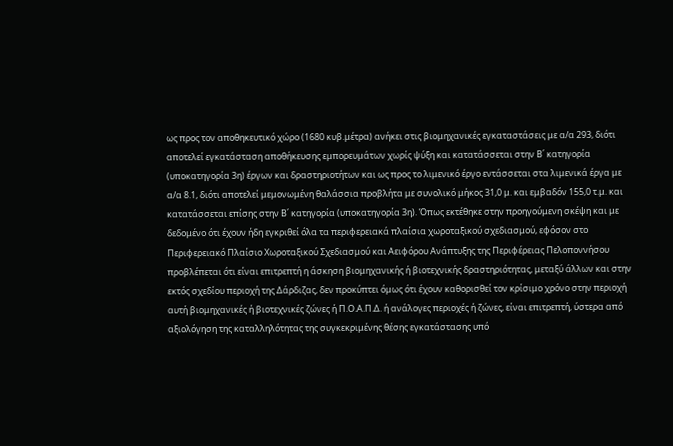ως προς τον αποθηκευτικό χώρο (1680 κυβ.μέτρα) ανήκει στις βιομηχανικές εγκαταστάσεις με α/α 293, διότι αποτελεί εγκατάσταση αποθήκευσης εμπορευμάτων χωρίς ψύξη και κατατάσσεται στην Β΄ κατηγορία (υποκατηγορία 3η) έργων και δραστηριοτήτων και ως προς το λιμενικό έργο εντάσσεται στα λιμενικά έργα με α/α 8.1, διότι αποτελεί μεμονωμένη θαλάσσια προβλήτα με συνολικό μήκος 31,0 μ. και εμβαδόν 155,0 τ.μ. και κατατάσσεται επίσης στην Β΄ κατηγορία (υποκατηγορία 3η). Όπως εκτέθηκε στην προηγούμενη σκέψη και με δεδομένο ότι έχουν ήδη εγκριθεί όλα τα περιφερειακά πλαίσια χωροταξικού σχεδιασμού, εφόσον στο Περιφερειακό Πλαίσιο Χωροταξικού Σχεδιασμού και Αειφόρου Ανάπτυξης της Περιφέρειας Πελοποννήσου προβλέπεται ότι είναι επιτρεπτή η άσκηση βιομηχανικής ή βιοτεχνικής δραστηριότητας, μεταξύ άλλων και στην εκτός σχεδίου περιοχή της Δάρδιζας, δεν προκύπτει όμως ότι έχουν καθορισθεί τον κρίσιμο χρόνο στην περιοχή αυτή βιομηχανικές ή βιοτεχνικές ζώνες ή Π.Ο.Α.Π.Δ. ή ανάλογες περιοχές ή ζώνες, είναι επιτρεπτή, ύστερα από αξιολόγηση της καταλληλότητας της συγκεκριμένης θέσης εγκατάστασης υπό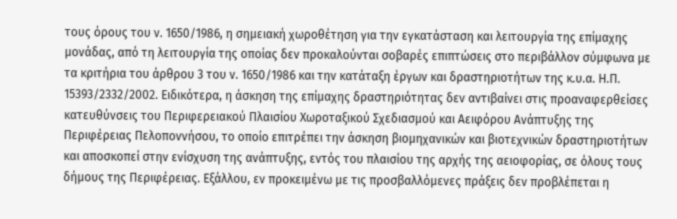τους όρους του ν. 1650/1986, η σημειακή χωροθέτηση για την εγκατάσταση και λειτουργία της επίμαχης μονάδας, από τη λειτουργία της οποίας δεν προκαλούνται σοβαρές επιπτώσεις στο περιβάλλον σύμφωνα με τα κριτήρια του άρθρου 3 του ν. 1650/1986 και την κατάταξη έργων και δραστηριοτήτων της κ.υ.α. Η.Π. 15393/2332/2002. Ειδικότερα, η άσκηση της επίμαχης δραστηριότητας δεν αντιβαίνει στις προαναφερθείσες κατευθύνσεις του Περιφερειακού Πλαισίου Χωροταξικού Σχεδιασμού και Αειφόρου Ανάπτυξης της Περιφέρειας Πελοποννήσου, το οποίο επιτρέπει την άσκηση βιομηχανικών και βιοτεχνικών δραστηριοτήτων και αποσκοπεί στην ενίσχυση της ανάπτυξης, εντός του πλαισίου της αρχής της αειοφορίας, σε όλους τους δήμους της Περιφέρειας. Εξάλλου, εν προκειμένω με τις προσβαλλόμενες πράξεις δεν προβλέπεται η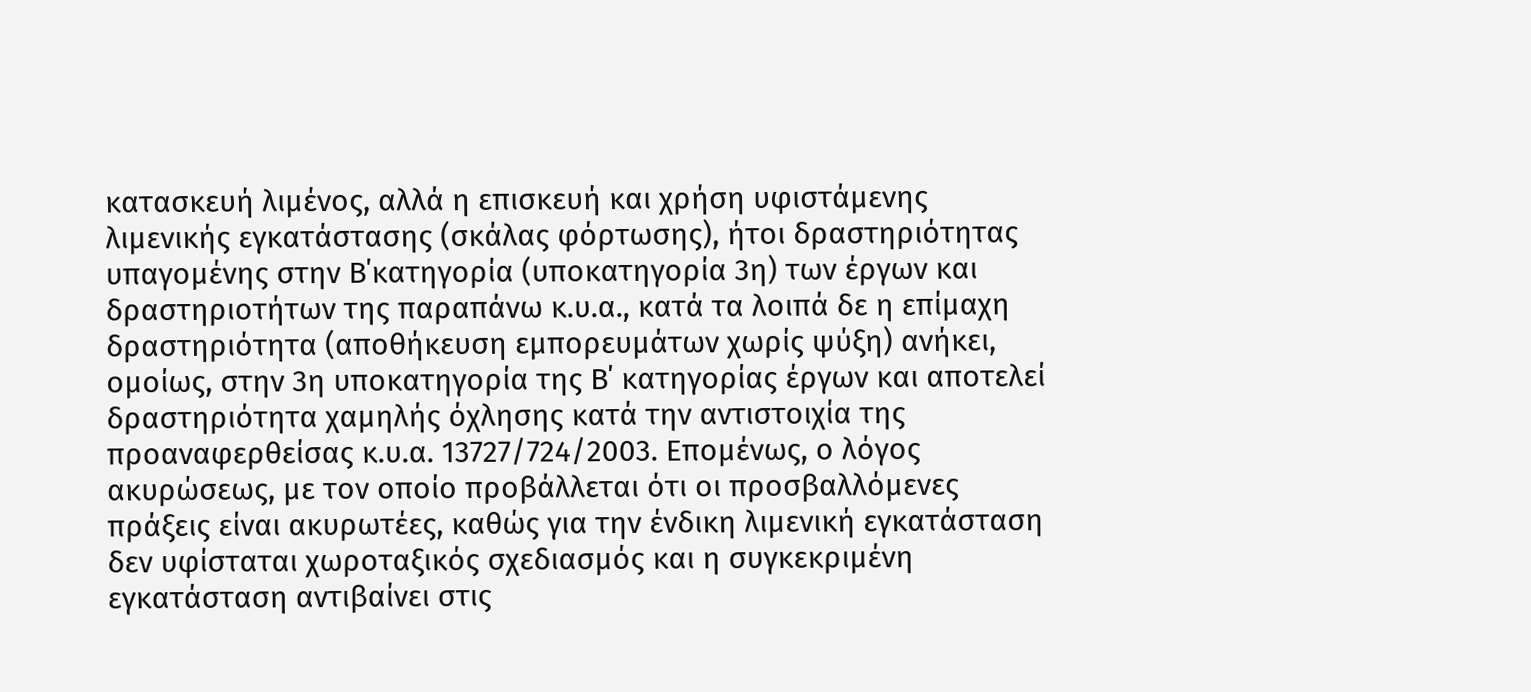κατασκευή λιμένος, αλλά η επισκευή και χρήση υφιστάμενης λιμενικής εγκατάστασης (σκάλας φόρτωσης), ήτοι δραστηριότητας υπαγομένης στην Β΄κατηγορία (υποκατηγορία 3η) των έργων και δραστηριοτήτων της παραπάνω κ.υ.α., κατά τα λοιπά δε η επίμαχη δραστηριότητα (αποθήκευση εμπορευμάτων χωρίς ψύξη) ανήκει, ομοίως, στην 3η υποκατηγορία της Β΄ κατηγορίας έργων και αποτελεί δραστηριότητα χαμηλής όχλησης κατά την αντιστοιχία της προαναφερθείσας κ.υ.α. 13727/724/2003. Επομένως, ο λόγος ακυρώσεως, με τον οποίο προβάλλεται ότι οι προσβαλλόμενες πράξεις είναι ακυρωτέες, καθώς για την ένδικη λιμενική εγκατάσταση δεν υφίσταται χωροταξικός σχεδιασμός και η συγκεκριμένη εγκατάσταση αντιβαίνει στις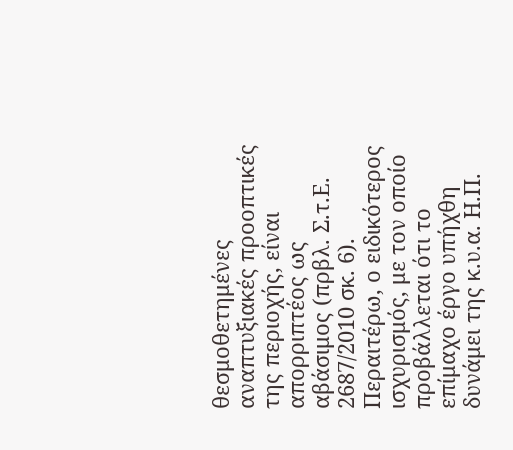θεσμοθετημένες αναπτυξιακές προοπτικές της περιοχής, είναι απορριπτέος ως αβάσιμος (πρβλ. Σ.τ.Ε. 2687/2010 σκ. 6). Περαιτέρω, ο ειδικότερος ισχυρισμός, με τον οποίο προβάλλεται ότι το επίμαχο έργο υπήχθη δυνάμει της κ.υ.α. Η.Π.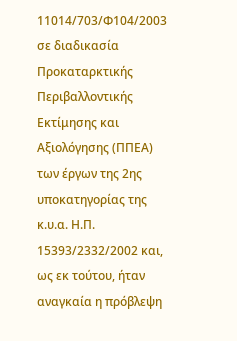11014/703/Φ104/2003 σε διαδικασία Προκαταρκτικής Περιβαλλοντικής Εκτίμησης και Αξιολόγησης (ΠΠΕΑ) των έργων της 2ης υποκατηγορίας της κ.υ.α. Η.Π. 15393/2332/2002 και, ως εκ τούτου, ήταν αναγκαία η πρόβλεψη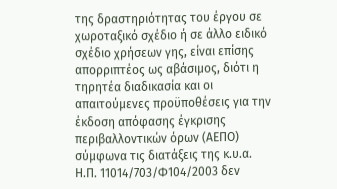της δραστηριότητας του έργου σε χωροταξικό σχέδιο ή σε άλλο ειδικό σχέδιο χρήσεων γης, είναι επίσης απορριπτέος ως αβάσιμος, διότι η τηρητέα διαδικασία και οι απαιτούμενες προϋποθέσεις για την έκδοση απόφασης έγκρισης περιβαλλοντικών όρων (ΑΕΠΟ) σύμφωνα τις διατάξεις της κ.υ.α. Η.Π. 11014/703/Φ104/2003 δεν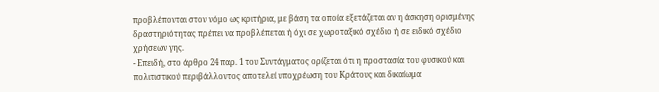προβλέπονται στον νόμο ως κριτήρια, με βάση τα οποία εξετάζεται αν η άσκηση ορισμένης δραστηριότητας πρέπει να προβλέπεται ή όχι σε χωροταξικό σχέδιο ή σε ειδικό σχέδιο χρήσεων γης.
- Επειδή, στο άρθρο 24 παρ. 1 του Συντάγματος ορίζεται ότι η προστασία του φυσικού και πολιτιστικού περιβάλλοντος αποτελεί υποχρέωση του Κράτους και δικαίωμα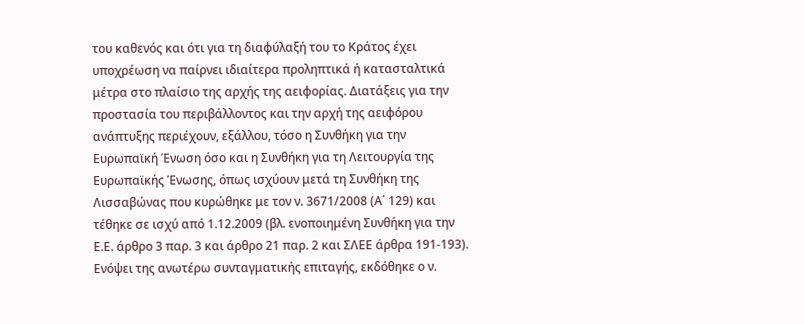του καθενός και ότι για τη διαφύλαξή του το Κράτος έχει υποχρέωση να παίρνει ιδιαίτερα προληπτικά ή κατασταλτικά μέτρα στο πλαίσιο της αρχής της αειφορίας. Διατάξεις για την προστασία του περιβάλλοντος και την αρχή της αειφόρου ανάπτυξης περιέχουν, εξάλλου, τόσο η Συνθήκη για την Ευρωπαϊκή Ένωση όσο και η Συνθήκη για τη Λειτουργία της Ευρωπαϊκής Ένωσης, όπως ισχύουν μετά τη Συνθήκη της Λισσαβώνας που κυρώθηκε με τον ν. 3671/2008 (Α΄ 129) και τέθηκε σε ισχύ από 1.12.2009 (βλ. ενοποιημένη Συνθήκη για την Ε.Ε. άρθρο 3 παρ. 3 και άρθρο 21 παρ. 2 και ΣΛΕΕ άρθρα 191-193). Ενόψει της ανωτέρω συνταγματικής επιταγής, εκδόθηκε ο ν.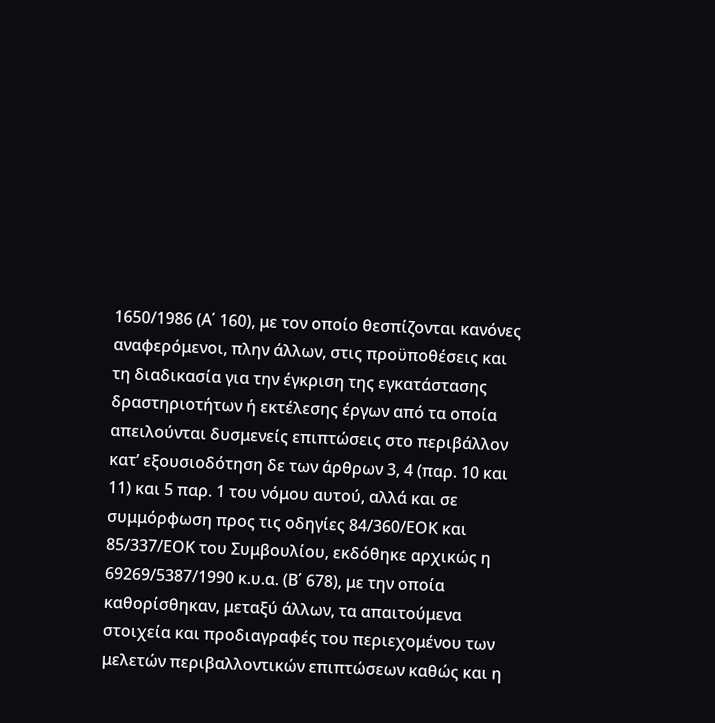1650/1986 (Α΄ 160), με τον οποίο θεσπίζονται κανόνες αναφερόμενοι, πλην άλλων, στις προϋποθέσεις και τη διαδικασία για την έγκριση της εγκατάστασης δραστηριοτήτων ή εκτέλεσης έργων από τα οποία απειλούνται δυσμενείς επιπτώσεις στο περιβάλλον κατ’ εξουσιοδότηση δε των άρθρων 3, 4 (παρ. 10 και 11) και 5 παρ. 1 του νόμου αυτού, αλλά και σε συμμόρφωση προς τις οδηγίες 84/360/ΕΟΚ και 85/337/ΕΟΚ του Συμβουλίου, εκδόθηκε αρχικώς η 69269/5387/1990 κ.υ.α. (Β΄ 678), με την οποία καθορίσθηκαν, μεταξύ άλλων, τα απαιτούμενα στοιχεία και προδιαγραφές του περιεχομένου των μελετών περιβαλλοντικών επιπτώσεων καθώς και η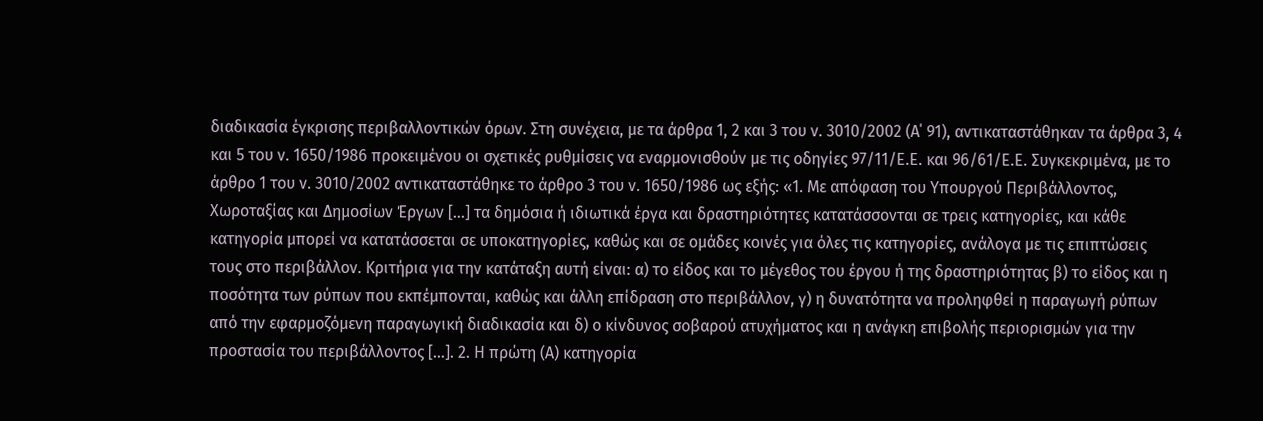διαδικασία έγκρισης περιβαλλοντικών όρων. Στη συνέχεια, με τα άρθρα 1, 2 και 3 του ν. 3010/2002 (Α΄ 91), αντικαταστάθηκαν τα άρθρα 3, 4 και 5 του ν. 1650/1986 προκειμένου οι σχετικές ρυθμίσεις να εναρμονισθούν με τις οδηγίες 97/11/Ε.Ε. και 96/61/Ε.Ε. Συγκεκριμένα, με το άρθρο 1 του ν. 3010/2002 αντικαταστάθηκε το άρθρο 3 του ν. 1650/1986 ως εξής: «1. Με απόφαση του Υπουργού Περιβάλλοντος, Χωροταξίας και Δημοσίων Έργων […] τα δημόσια ή ιδιωτικά έργα και δραστηριότητες κατατάσσονται σε τρεις κατηγορίες, και κάθε κατηγορία μπορεί να κατατάσσεται σε υποκατηγορίες, καθώς και σε ομάδες κοινές για όλες τις κατηγορίες, ανάλογα με τις επιπτώσεις τους στο περιβάλλον. Κριτήρια για την κατάταξη αυτή είναι: α) το είδος και το μέγεθος του έργου ή της δραστηριότητας β) το είδος και η ποσότητα των ρύπων που εκπέμπονται, καθώς και άλλη επίδραση στο περιβάλλον, γ) η δυνατότητα να προληφθεί η παραγωγή ρύπων από την εφαρμοζόμενη παραγωγική διαδικασία και δ) ο κίνδυνος σοβαρού ατυχήματος και η ανάγκη επιβολής περιορισμών για την προστασία του περιβάλλοντος […]. 2. Η πρώτη (Α) κατηγορία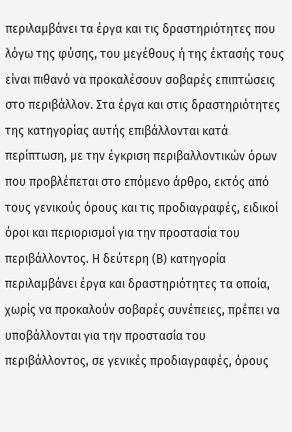περιλαμβάνει τα έργα και τις δραστηριότητες που λόγω της φύσης, του μεγέθους ή της έκτασής τους είναι πιθανό να προκαλέσουν σοβαρές επιπτώσεις στο περιβάλλον. Στα έργα και στις δραστηριότητες της κατηγορίας αυτής επιβάλλονται κατά περίπτωση, με την έγκριση περιβαλλοντικών όρων που προβλέπεται στο επόμενο άρθρο, εκτός από τους γενικούς όρους και τις προδιαγραφές, ειδικοί όροι και περιορισμοί για την προστασία του περιβάλλοντος. Η δεύτερη (Β) κατηγορία περιλαμβάνει έργα και δραστηριότητες τα οποία, χωρίς να προκαλούν σοβαρές συνέπειες, πρέπει να υποβάλλονται για την προστασία του περιβάλλοντος, σε γενικές προδιαγραφές, όρους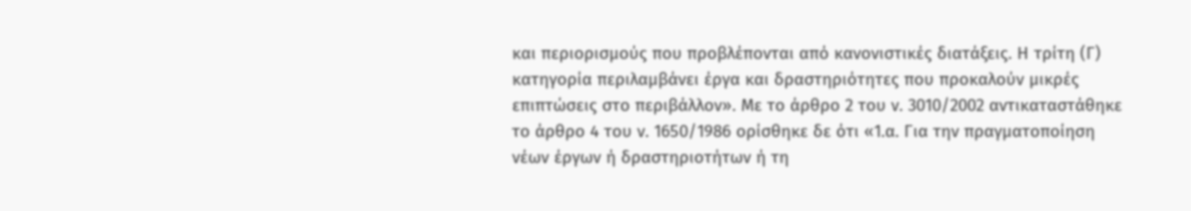και περιορισμούς που προβλέπονται από κανονιστικές διατάξεις. Η τρίτη (Γ) κατηγορία περιλαμβάνει έργα και δραστηριότητες που προκαλούν μικρές επιπτώσεις στο περιβάλλον». Με το άρθρο 2 του ν. 3010/2002 αντικαταστάθηκε το άρθρο 4 του ν. 1650/1986 ορίσθηκε δε ότι «1.α. Για την πραγματοποίηση νέων έργων ή δραστηριοτήτων ή τη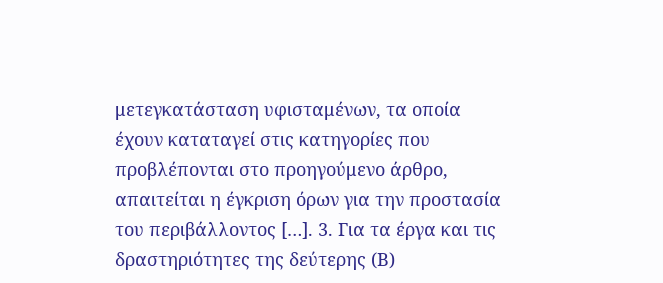μετεγκατάσταση υφισταμένων, τα οποία έχουν καταταγεί στις κατηγορίες που προβλέπονται στο προηγούμενο άρθρο, απαιτείται η έγκριση όρων για την προστασία του περιβάλλοντος […]. 3. Για τα έργα και τις δραστηριότητες της δεύτερης (Β)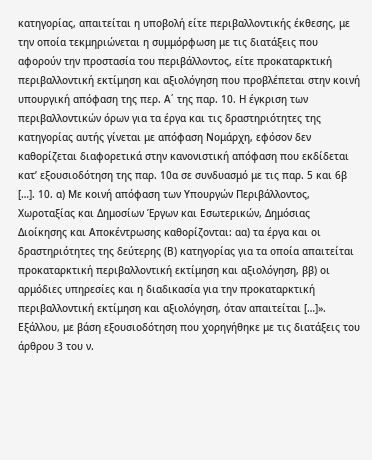κατηγορίας, απαιτείται η υποβολή είτε περιβαλλοντικής έκθεσης, με την οποία τεκμηριώνεται η συμμόρφωση με τις διατάξεις που αφορούν την προστασία του περιβάλλοντος, είτε προκαταρκτική περιβαλλοντική εκτίμηση και αξιολόγηση που προβλέπεται στην κοινή υπουργική απόφαση της περ. Α΄ της παρ. 10. Η έγκριση των περιβαλλοντικών όρων για τα έργα και τις δραστηριότητες της κατηγορίας αυτής γίνεται με απόφαση Νομάρχη, εφόσον δεν καθορίζεται διαφορετικά στην κανονιστική απόφαση που εκδίδεται κατ’ εξουσιοδότηση της παρ. 10α σε συνδυασμό με τις παρ. 5 και 6β […]. 10. α) Με κοινή απόφαση των Υπουργών Περιβάλλοντος, Χωροταξίας και Δημοσίων Έργων και Εσωτερικών, Δημόσιας Διοίκησης και Αποκέντρωσης καθορίζονται: αα) τα έργα και οι δραστηριότητες της δεύτερης (Β) κατηγορίας για τα οποία απαιτείται προκαταρκτική περιβαλλοντική εκτίμηση και αξιολόγηση, ββ) οι αρμόδιες υπηρεσίες και η διαδικασία για την προκαταρκτική περιβαλλοντική εκτίμηση και αξιολόγηση, όταν απαιτείται […]». Εξάλλου, με βάση εξουσιοδότηση που χορηγήθηκε με τις διατάξεις του άρθρου 3 του ν.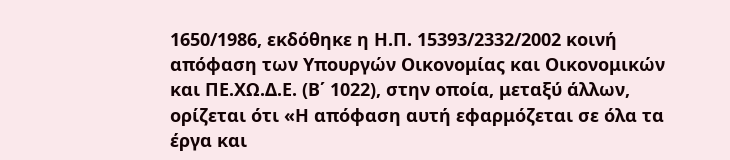1650/1986, εκδόθηκε η Η.Π. 15393/2332/2002 κοινή απόφαση των Υπουργών Οικονομίας και Οικονομικών και ΠΕ.ΧΩ.Δ.Ε. (Β΄ 1022), στην οποία, μεταξύ άλλων, ορίζεται ότι «Η απόφαση αυτή εφαρμόζεται σε όλα τα έργα και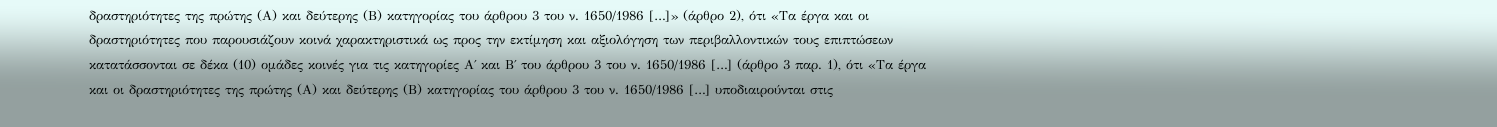δραστηριότητες της πρώτης (Α) και δεύτερης (Β) κατηγορίας του άρθρου 3 του ν. 1650/1986 […]» (άρθρο 2), ότι «Τα έργα και οι δραστηριότητες που παρουσιάζουν κοινά χαρακτηριστικά ως προς την εκτίμηση και αξιολόγηση των περιβαλλοντικών τους επιπτώσεων κατατάσσονται σε δέκα (10) ομάδες κοινές για τις κατηγορίες Α΄ και Β΄ του άρθρου 3 του ν. 1650/1986 […] (άρθρο 3 παρ. 1), ότι «Τα έργα και οι δραστηριότητες της πρώτης (Α) και δεύτερης (Β) κατηγορίας του άρθρου 3 του ν. 1650/1986 […] υποδιαιρούνται στις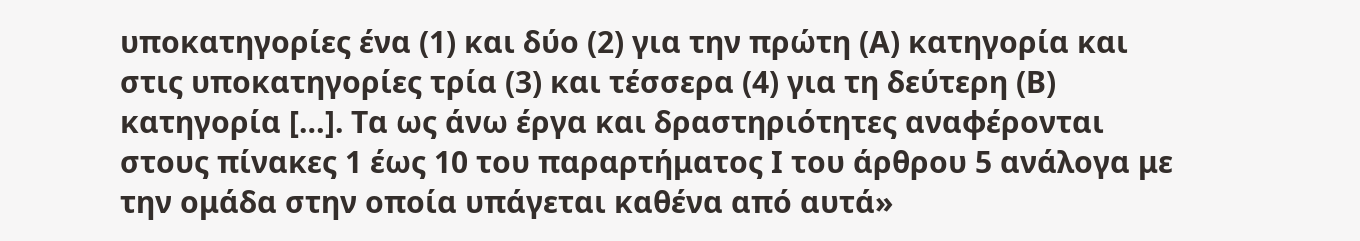υποκατηγορίες ένα (1) και δύο (2) για την πρώτη (Α) κατηγορία και στις υποκατηγορίες τρία (3) και τέσσερα (4) για τη δεύτερη (Β) κατηγορία […]. Τα ως άνω έργα και δραστηριότητες αναφέρονται στους πίνακες 1 έως 10 του παραρτήματος Ι του άρθρου 5 ανάλογα με την ομάδα στην οποία υπάγεται καθένα από αυτά»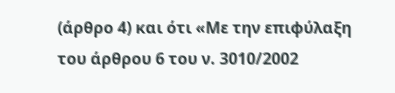(άρθρο 4) και ότι «Με την επιφύλαξη του άρθρου 6 του ν. 3010/2002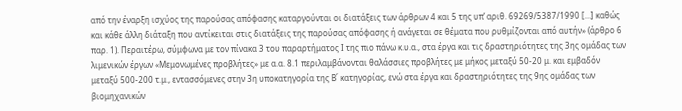από την έναρξη ισχύος της παρούσας απόφασης καταργούνται οι διατάξεις των άρθρων 4 και 5 της υπ’ αριθ. 69269/5387/1990 […] καθώς και κάθε άλλη διάταξη που αντίκειται στις διατάξεις της παρούσας απόφασης ή ανάγεται σε θέματα που ρυθμίζονται από αυτήν» (άρθρο 6 παρ. 1). Περαιτέρω, σύμφωνα με τον πίνακα 3 του παραρτήματος Ι της πιο πάνω κ.υ.α., στα έργα και τις δραστηριότητες της 3ης ομάδας των λιμενικών έργων «Μεμονωμένες προβλήτες» με α.α. 8.1 περιλαμβάνονται θαλάσσιες προβλήτες με μήκος μεταξύ 50-20 μ. και εμβαδόν μεταξύ 500-200 τ.μ., εντασσόμενες στην 3η υποκατηγορία της Β΄ κατηγορίας, ενώ στα έργα και δραστηριότητες της 9ης ομάδας των βιομηχανικών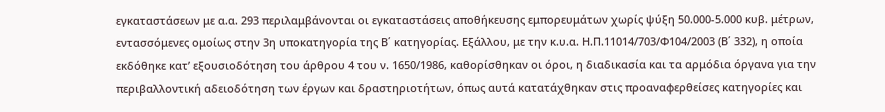εγκαταστάσεων με α.α. 293 περιλαμβάνονται οι εγκαταστάσεις αποθήκευσης εμπορευμάτων χωρίς ψύξη 50.000-5.000 κυβ. μέτρων, εντασσόμενες ομοίως στην 3η υποκατηγορία της Β΄ κατηγορίας. Εξάλλου, με την κ.υ.α. Η.Π.11014/703/Φ104/2003 (Β΄ 332), η οποία εκδόθηκε κατ’ εξουσιοδότηση του άρθρου 4 του ν. 1650/1986, καθορίσθηκαν οι όροι, η διαδικασία και τα αρμόδια όργανα για την περιβαλλοντική αδειοδότηση των έργων και δραστηριοτήτων, όπως αυτά κατατάχθηκαν στις προαναφερθείσες κατηγορίες και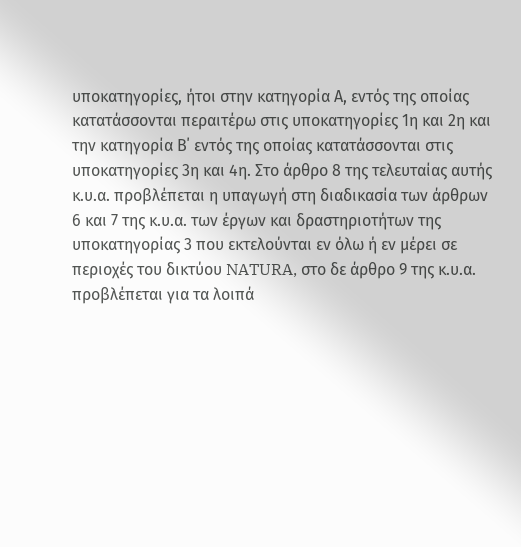υποκατηγορίες, ήτοι στην κατηγορία Α, εντός της οποίας κατατάσσονται περαιτέρω στις υποκατηγορίες 1η και 2η και την κατηγορία Β΄ εντός της οποίας κατατάσσονται στις υποκατηγορίες 3η και 4η. Στο άρθρο 8 της τελευταίας αυτής κ.υ.α. προβλέπεται η υπαγωγή στη διαδικασία των άρθρων 6 και 7 της κ.υ.α. των έργων και δραστηριοτήτων της υποκατηγορίας 3 που εκτελούνται εν όλω ή εν μέρει σε περιοχές του δικτύου NATURA, στο δε άρθρο 9 της κ.υ.α. προβλέπεται για τα λοιπά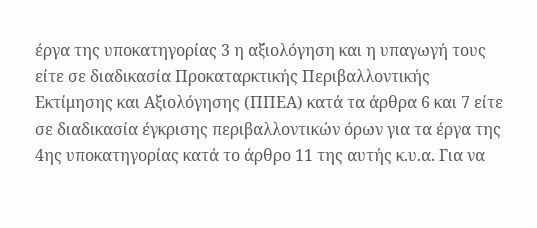έργα της υποκατηγορίας 3 η αξιολόγηση και η υπαγωγή τους είτε σε διαδικασία Προκαταρκτικής Περιβαλλοντικής Εκτίμησης και Αξιολόγησης (ΠΠΕΑ) κατά τα άρθρα 6 και 7 είτε σε διαδικασία έγκρισης περιβαλλοντικών όρων για τα έργα της 4ης υποκατηγορίας κατά το άρθρο 11 της αυτής κ.υ.α. Για να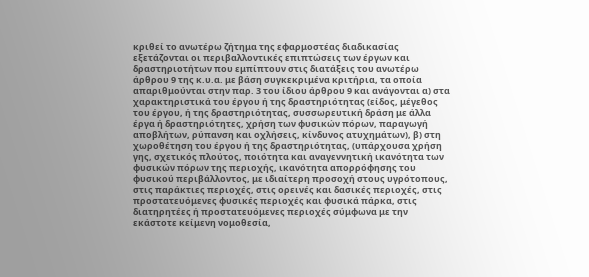κριθεί το ανωτέρω ζήτημα της εφαρμοστέας διαδικασίας εξετάζονται οι περιβαλλοντικές επιπτώσεις των έργων και δραστηριοτήτων που εμπίπτουν στις διατάξεις του ανωτέρω άρθρου 9 της κ.υ.α. με βάση συγκεκριμένα κριτήρια, τα οποία απαριθμούνται στην παρ. 3 του ίδιου άρθρου 9 και ανάγονται α) στα χαρακτηριστικά του έργου ή της δραστηριότητας (είδος, μέγεθος του έργου, ή της δραστηριότητας, συσσωρευτική δράση με άλλα έργα ή δραστηριότητες, χρήση των φυσικών πόρων, παραγωγή αποβλήτων, ρύπανση και οχλήσεις, κίνδυνος ατυχημάτων), β) στη χωροθέτηση του έργου ή της δραστηριότητας, (υπάρχουσα χρήση γης, σχετικός πλούτος, ποιότητα και αναγεννητική ικανότητα των φυσικών πόρων της περιοχής, ικανότητα απορρόφησης του φυσικού περιβάλλοντος, με ιδιαίτερη προσοχή στους υγρότοπους, στις παράκτιες περιοχές, στις ορεινές και δασικές περιοχές, στις πρoστατευόμενες φυσικές περιοχές και φυσικά πάρκα, στις διατηρητέες ή πρoστατευόμενες περιοχές σύμφωνα με την εκάστοτε κείμενη νομοθεσία,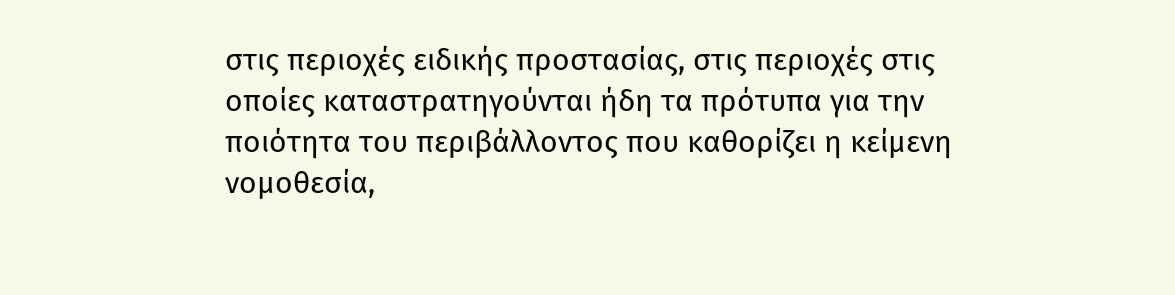στις περιοχές ειδικής προστασίας, στις περιοχές στις οποίες καταστρατηγούνται ήδη τα πρότυπα για την ποιότητα του περιβάλλοντος που καθορίζει η κείμενη νομοθεσία,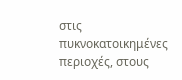στις πυκνοκατοικημένες περιοχές, στους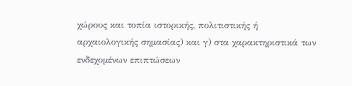χώρους και τοπία ιστορικής, πολιτιστικής ή αρχαιολογικής σημασίας) και γ) στα χαρακτηριστικά των ενδεχομένων επιπτώσεων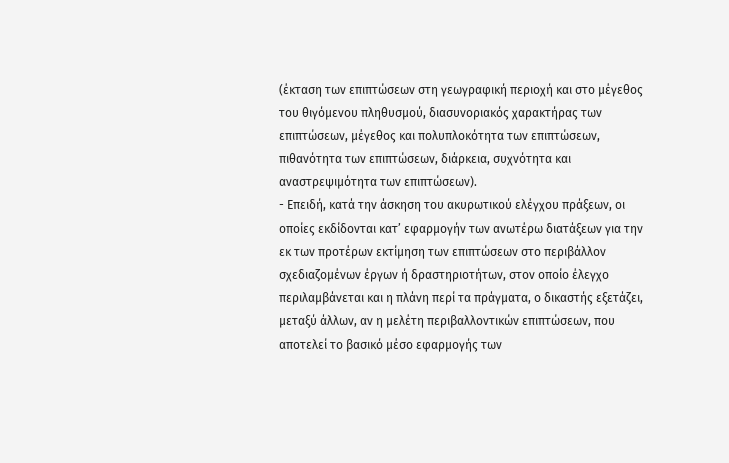(έκταση των επιπτώσεων στη γεωγραφική περιοχή και στο μέγεθος του θιγόμενου πληθυσμού, διασυνοριακός χαρακτήρας των επιπτώσεων, μέγεθος και πολυπλοκότητα των επιπτώσεων, πιθανότητα των επιπτώσεων, διάρκεια, συχνότητα και αναστρεψιμότητα των επιπτώσεων).
- Επειδή, κατά την άσκηση του ακυρωτικού ελέγχου πράξεων, οι οποίες εκδίδονται κατ’ εφαρμογήν των ανωτέρω διατάξεων για την εκ των προτέρων εκτίμηση των επιπτώσεων στο περιβάλλον σχεδιαζομένων έργων ή δραστηριοτήτων, στον οποίο έλεγχο περιλαμβάνεται και η πλάνη περί τα πράγματα, ο δικαστής εξετάζει, μεταξύ άλλων, αν η μελέτη περιβαλλοντικών επιπτώσεων, που αποτελεί το βασικό μέσο εφαρμογής των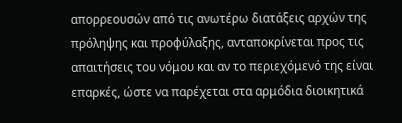απορρεουσών από τις ανωτέρω διατάξεις αρχών της πρόληψης και προφύλαξης, ανταποκρίνεται προς τις απαιτήσεις του νόμου και αν το περιεχόμενό της είναι επαρκές, ώστε να παρέχεται στα αρμόδια διοικητικά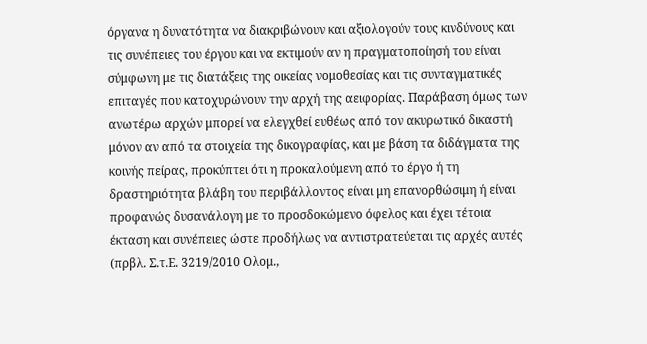όργανα η δυνατότητα να διακριβώνουν και αξιολογούν τους κινδύνους και τις συνέπειες του έργου και να εκτιμούν αν η πραγματοποίησή του είναι σύμφωνη με τις διατάξεις της οικείας νομοθεσίας και τις συνταγματικές επιταγές που κατοχυρώνουν την αρχή της αειφορίας. Παράβαση όμως των ανωτέρω αρχών μπορεί να ελεγχθεί ευθέως από τον ακυρωτικό δικαστή μόνον αν από τα στοιχεία της δικογραφίας, και με βάση τα διδάγματα της κοινής πείρας, προκύπτει ότι η προκαλούμενη από το έργο ή τη δραστηριότητα βλάβη του περιβάλλοντος είναι μη επανορθώσιμη ή είναι προφανώς δυσανάλογη με το προσδοκώμενο όφελος και έχει τέτοια έκταση και συνέπειες ώστε προδήλως να αντιστρατεύεται τις αρχές αυτές (πρβλ. Σ.τ.Ε. 3219/2010 Ολομ.,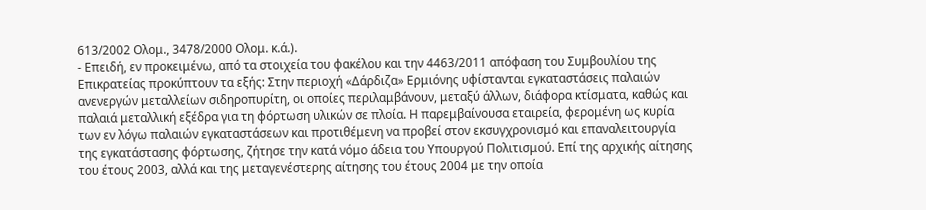613/2002 Ολομ., 3478/2000 Ολομ. κ.ά.).
- Επειδή, εν προκειμένω, από τα στοιχεία του φακέλου και την 4463/2011 απόφαση του Συμβουλίου της Επικρατείας προκύπτουν τα εξής: Στην περιοχή «Δάρδιζα» Ερμιόνης υφίστανται εγκαταστάσεις παλαιών ανενεργών μεταλλείων σιδηροπυρίτη, οι οποίες περιλαμβάνουν, μεταξύ άλλων, διάφορα κτίσματα, καθώς και παλαιά μεταλλική εξέδρα για τη φόρτωση υλικών σε πλοία. Η παρεμβαίνουσα εταιρεία, φερομένη ως κυρία των εν λόγω παλαιών εγκαταστάσεων και προτιθέμενη να προβεί στον εκσυγχρονισμό και επαναλειτουργία της εγκατάστασης φόρτωσης, ζήτησε την κατά νόμο άδεια του Υπουργού Πολιτισμού. Επί της αρχικής αίτησης του έτους 2003, αλλά και της μεταγενέστερης αίτησης του έτους 2004 με την οποία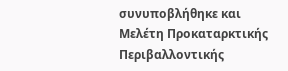συνυποβλήθηκε και Μελέτη Προκαταρκτικής Περιβαλλοντικής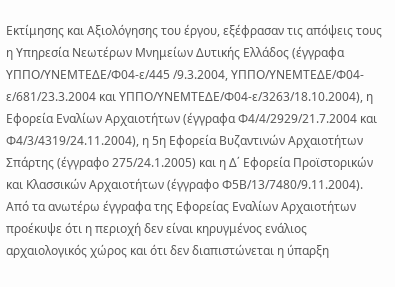Εκτίμησης και Αξιολόγησης του έργου, εξέφρασαν τις απόψεις τους η Υπηρεσία Νεωτέρων Μνημείων Δυτικής Ελλάδος (έγγραφα ΥΠΠΟ/ΥΝΕΜΤΕΔΕ/Φ04-ε/445 /9.3.2004, ΥΠΠΟ/ΥΝΕΜΤΕΔΕ/Φ04-ε/681/23.3.2004 και ΥΠΠΟ/ΥΝΕΜΤΕΔΕ/Φ04-ε/3263/18.10.2004), η Εφορεία Εναλίων Αρχαιοτήτων (έγγραφα Φ4/4/2929/21.7.2004 και Φ4/3/4319/24.11.2004), η 5η Εφορεία Βυζαντινών Αρχαιοτήτων Σπάρτης (έγγραφο 275/24.1.2005) και η Δ΄ Εφορεία Προϊστορικών και Κλασσικών Αρχαιοτήτων (έγγραφο Φ5Β/13/7480/9.11.2004). Από τα ανωτέρω έγγραφα της Εφορείας Εναλίων Αρχαιοτήτων προέκυψε ότι η περιοχή δεν είναι κηρυγμένος ενάλιος αρχαιολογικός χώρος και ότι δεν διαπιστώνεται η ύπαρξη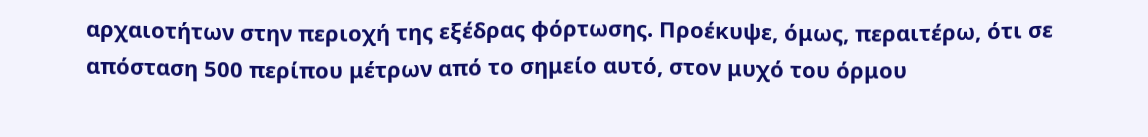αρχαιοτήτων στην περιοχή της εξέδρας φόρτωσης. Προέκυψε, όμως, περαιτέρω, ότι σε απόσταση 500 περίπου μέτρων από το σημείο αυτό, στον μυχό του όρμου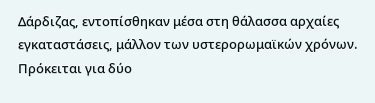Δάρδιζας, εντοπίσθηκαν μέσα στη θάλασσα αρχαίες εγκαταστάσεις, μάλλον των υστερορωμαϊκών χρόνων. Πρόκειται για δύο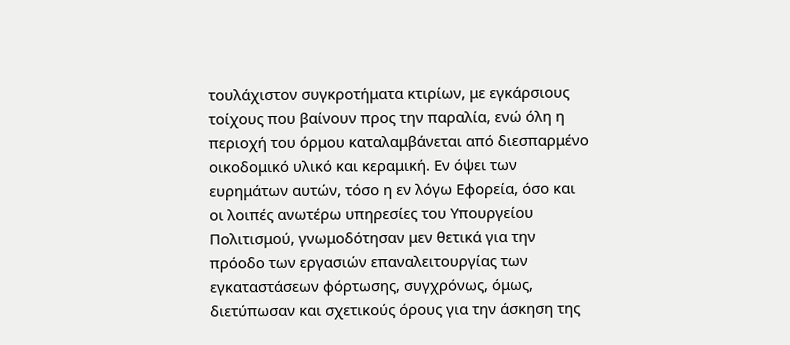τουλάχιστον συγκροτήματα κτιρίων, με εγκάρσιους τοίχους που βαίνουν προς την παραλία, ενώ όλη η περιοχή του όρμου καταλαμβάνεται από διεσπαρμένο οικοδομικό υλικό και κεραμική. Εν όψει των ευρημάτων αυτών, τόσο η εν λόγω Εφορεία, όσο και οι λοιπές ανωτέρω υπηρεσίες του Υπουργείου Πολιτισμού, γνωμοδότησαν μεν θετικά για την πρόοδο των εργασιών επαναλειτουργίας των εγκαταστάσεων φόρτωσης, συγχρόνως, όμως, διετύπωσαν και σχετικούς όρους για την άσκηση της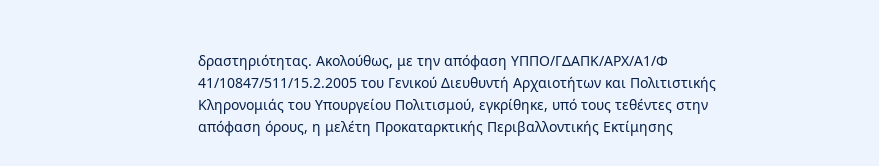δραστηριότητας. Ακολούθως, με την απόφαση ΥΠΠΟ/ΓΔΑΠΚ/ΑΡΧ/Α1/Φ 41/10847/511/15.2.2005 του Γενικού Διευθυντή Αρχαιοτήτων και Πολιτιστικής Κληρονομιάς του Υπουργείου Πολιτισμού, εγκρίθηκε, υπό τους τεθέντες στην απόφαση όρους, η μελέτη Προκαταρκτικής Περιβαλλοντικής Εκτίμησης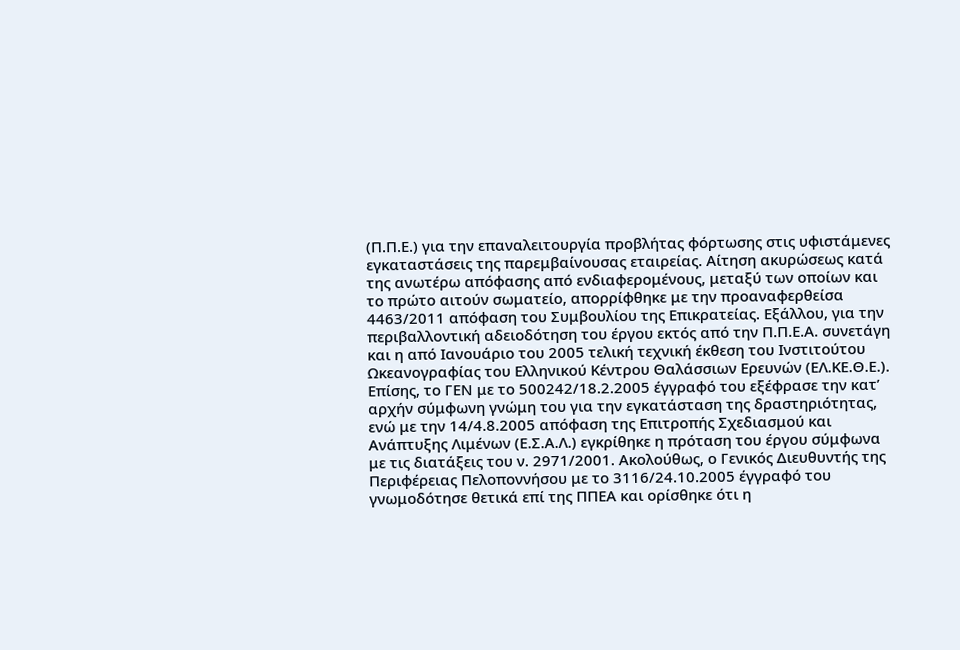(Π.Π.Ε.) για την επαναλειτουργία προβλήτας φόρτωσης στις υφιστάμενες εγκαταστάσεις της παρεμβαίνουσας εταιρείας. Αίτηση ακυρώσεως κατά της ανωτέρω απόφασης από ενδιαφερομένους, μεταξύ των οποίων και το πρώτο αιτούν σωματείο, απορρίφθηκε με την προαναφερθείσα 4463/2011 απόφαση του Συμβουλίου της Επικρατείας. Εξάλλου, για την περιβαλλοντική αδειοδότηση του έργου εκτός από την Π.Π.Ε.Α. συνετάγη και η από Ιανουάριο του 2005 τελική τεχνική έκθεση του Ινστιτούτου Ωκεανογραφίας του Ελληνικού Κέντρου Θαλάσσιων Ερευνών (ΕΛ.ΚΕ.Θ.Ε.). Επίσης, το ΓΕΝ με το 500242/18.2.2005 έγγραφό του εξέφρασε την κατ’ αρχήν σύμφωνη γνώμη του για την εγκατάσταση της δραστηριότητας, ενώ με την 14/4.8.2005 απόφαση της Επιτροπής Σχεδιασμού και Ανάπτυξης Λιμένων (Ε.Σ.Α.Λ.) εγκρίθηκε η πρόταση του έργου σύμφωνα με τις διατάξεις του ν. 2971/2001. Ακολούθως, ο Γενικός Διευθυντής της Περιφέρειας Πελοποννήσου με το 3116/24.10.2005 έγγραφό του γνωμοδότησε θετικά επί της ΠΠΕΑ και ορίσθηκε ότι η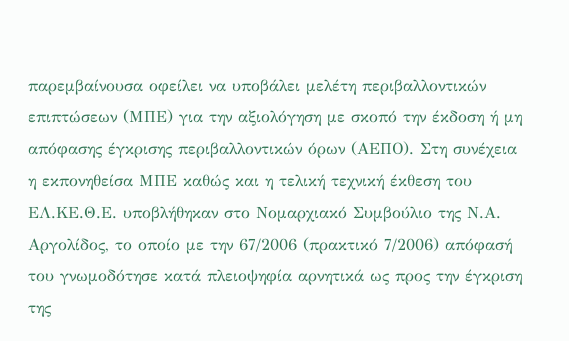παρεμβαίνουσα οφείλει να υποβάλει μελέτη περιβαλλοντικών επιπτώσεων (ΜΠΕ) για την αξιολόγηση με σκοπό την έκδοση ή μη απόφασης έγκρισης περιβαλλοντικών όρων (ΑΕΠΟ). Στη συνέχεια η εκπονηθείσα ΜΠΕ καθώς και η τελική τεχνική έκθεση του ΕΛ.ΚΕ.Θ.Ε. υποβλήθηκαν στο Νομαρχιακό Συμβούλιο της Ν.Α. Αργολίδος, το οποίο με την 67/2006 (πρακτικό 7/2006) απόφασή του γνωμοδότησε κατά πλειοψηφία αρνητικά ως προς την έγκριση της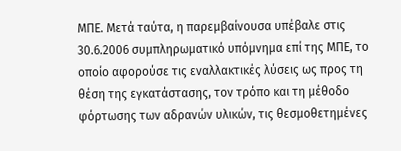ΜΠΕ. Μετά ταύτα, η παρεμβαίνουσα υπέβαλε στις 30.6.2006 συμπληρωματικό υπόμνημα επί της ΜΠΕ, το οποίο αφορούσε τις εναλλακτικές λύσεις ως προς τη θέση της εγκατάστασης, τον τρόπο και τη μέθοδο φόρτωσης των αδρανών υλικών, τις θεσμοθετημένες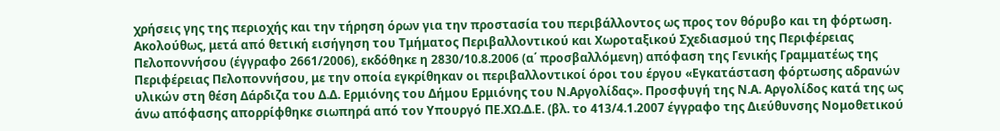χρήσεις γης της περιοχής και την τήρηση όρων για την προστασία του περιβάλλοντος ως προς τον θόρυβο και τη φόρτωση. Ακολούθως, μετά από θετική εισήγηση του Τμήματος Περιβαλλοντικού και Χωροταξικού Σχεδιασμού της Περιφέρειας Πελοποννήσου (έγγραφο 2661/2006), εκδόθηκε η 2830/10.8.2006 (α΄ προσβαλλόμενη) απόφαση της Γενικής Γραμματέως της Περιφέρειας Πελοποννήσου, με την οποία εγκρίθηκαν οι περιβαλλοντικοί όροι του έργου «Εγκατάσταση φόρτωσης αδρανών υλικών στη θέση Δάρδιζα του Δ.Δ. Ερμιόνης του Δήμου Ερμιόνης του Ν.Αργολίδας». Προσφυγή της Ν.Α. Αργολίδος κατά της ως άνω απόφασης απορρίφθηκε σιωπηρά από τον Υπουργό ΠΕ.ΧΩ.Δ.Ε. (βλ. το 413/4.1.2007 έγγραφο της Διεύθυνσης Νομοθετικού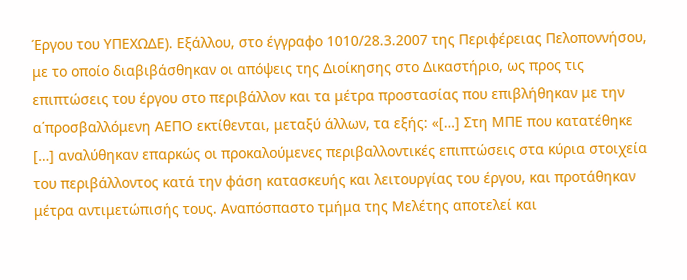Έργου του ΥΠΕΧΩΔΕ). Εξάλλου, στο έγγραφο 1010/28.3.2007 της Περιφέρειας Πελοποννήσου, με το οποίο διαβιβάσθηκαν οι απόψεις της Διοίκησης στο Δικαστήριο, ως προς τις επιπτώσεις του έργου στο περιβάλλον και τα μέτρα προστασίας που επιβλήθηκαν με την α΄προσβαλλόμενη ΑΕΠΟ εκτίθενται, μεταξύ άλλων, τα εξής: «[…] Στη ΜΠΕ που κατατέθηκε […] αναλύθηκαν επαρκώς οι προκαλούμενες περιβαλλοντικές επιπτώσεις στα κύρια στοιχεία του περιβάλλοντος κατά την φάση κατασκευής και λειτουργίας του έργου, και προτάθηκαν μέτρα αντιμετώπισής τους. Αναπόσπαστο τμήμα της Μελέτης αποτελεί και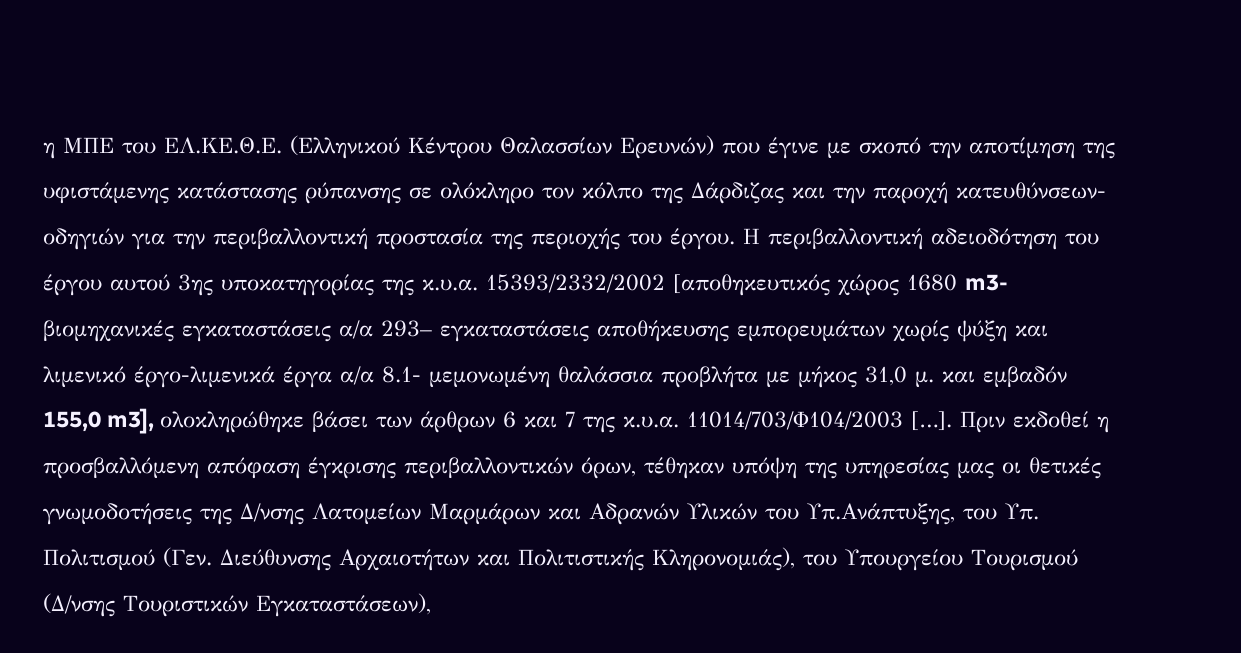η ΜΠΕ του ΕΛ.ΚΕ.Θ.Ε. (Ελληνικού Κέντρου Θαλασσίων Ερευνών) που έγινε με σκοπό την αποτίμηση της υφιστάμενης κατάστασης ρύπανσης σε ολόκληρο τον κόλπο της Δάρδιζας και την παροχή κατευθύνσεων-οδηγιών για την περιβαλλοντική προστασία της περιοχής του έργου. Η περιβαλλοντική αδειοδότηση του έργου αυτού 3ης υποκατηγορίας της κ.υ.α. 15393/2332/2002 [αποθηκευτικός χώρος 1680 m3-βιομηχανικές εγκαταστάσεις α/α 293– εγκαταστάσεις αποθήκευσης εμπορευμάτων χωρίς ψύξη και λιμενικό έργο-λιμενικά έργα α/α 8.1- μεμονωμένη θαλάσσια προβλήτα με μήκος 31,0 μ. και εμβαδόν 155,0 m3], ολοκληρώθηκε βάσει των άρθρων 6 και 7 της κ.υ.α. 11014/703/Φ104/2003 […]. Πριν εκδοθεί η προσβαλλόμενη απόφαση έγκρισης περιβαλλοντικών όρων, τέθηκαν υπόψη της υπηρεσίας μας οι θετικές γνωμοδοτήσεις της Δ/νσης Λατομείων Μαρμάρων και Αδρανών Υλικών του Υπ.Ανάπτυξης, του Υπ. Πολιτισμού (Γεν. Διεύθυνσης Αρχαιοτήτων και Πολιτιστικής Κληρονομιάς), του Υπουργείου Τουρισμού (Δ/νσης Τουριστικών Εγκαταστάσεων),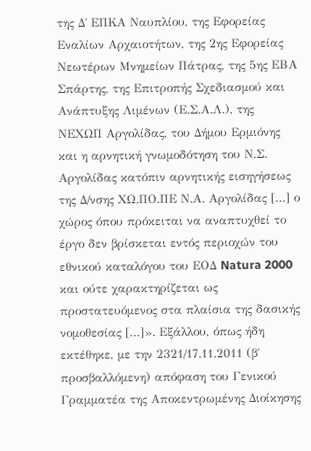της Δ΄ ΕΠΚΑ Ναυπλίου, της Εφορείας Εναλίων Αρχαιοτήτων, της 2ης Εφορείας Νεωτέρων Μνημείων Πάτρας, της 5ης ΕΒΑ Σπάρτης, της Επιτροπής Σχεδιασμού και Ανάπτυξης Λιμένων (Ε.Σ.Α.Λ.), της ΝΕΧΩΠ Αργολίδας, του Δήμου Ερμιόνης και η αρνητική γνωμοδότηση του Ν.Σ. Αργολίδας κατόπιν αρνητικής εισηγήσεως της Δ/νσης ΧΩ.ΠΟ.ΠΕ Ν.Α. Αργολίδας […] ο χώρος όπου πρόκειται να αναπτυχθεί το έργο δεν βρίσκεται εντός περιοχών του εθνικού καταλόγου του ΕΟΔ Natura 2000 και ούτε χαρακτηρίζεται ως προστατευόμενος στα πλαίσια της δασικής νομοθεσίας […]». Εξάλλου, όπως ήδη εκτέθηκε, με την 2321/17.11.2011 (β΄ προσβαλλόμενη) απόφαση του Γενικού Γραμματέα της Αποκεντρωμένης Διοίκησης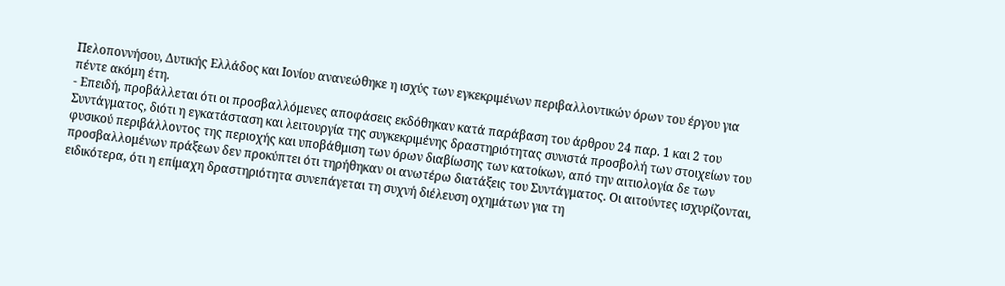Πελοποννήσου, Δυτικής Ελλάδος και Ιονίου ανανεώθηκε η ισχύς των εγκεκριμένων περιβαλλοντικών όρων του έργου για πέντε ακόμη έτη.
- Επειδή, προβάλλεται ότι οι προσβαλλόμενες αποφάσεις εκδόθηκαν κατά παράβαση του άρθρου 24 παρ. 1 και 2 του Συντάγματος, διότι η εγκατάσταση και λειτουργία της συγκεκριμένης δραστηριότητας συνιστά προσβολή των στοιχείων του φυσικού περιβάλλοντος της περιοχής και υποβάθμιση των όρων διαβίωσης των κατοίκων, από την αιτιολογία δε των προσβαλλομένων πράξεων δεν προκύπτει ότι τηρήθηκαν οι ανωτέρω διατάξεις του Συντάγματος. Οι αιτούντες ισχυρίζονται, ειδικότερα, ότι η επίμαχη δραστηριότητα συνεπάγεται τη συχνή διέλευση οχημάτων για τη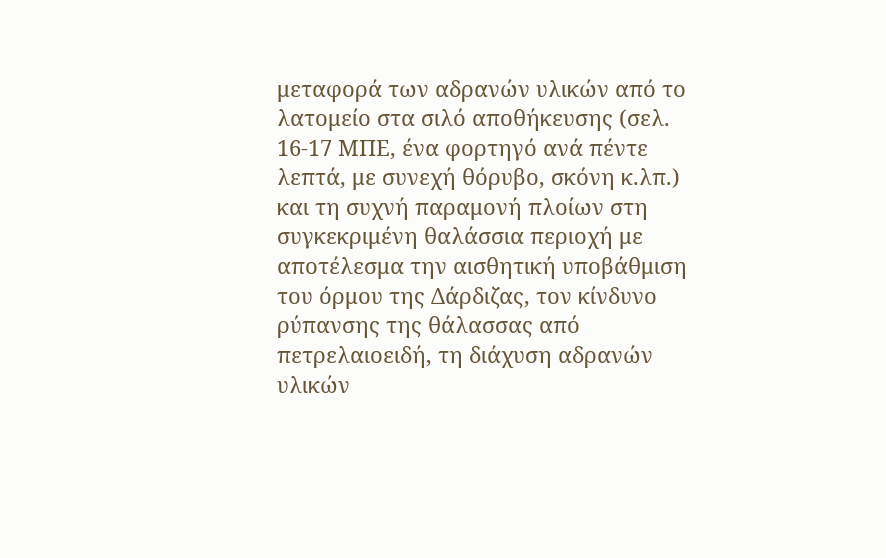μεταφορά των αδρανών υλικών από το λατομείο στα σιλό αποθήκευσης (σελ. 16-17 ΜΠΕ, ένα φορτηγό ανά πέντε λεπτά, με συνεχή θόρυβο, σκόνη κ.λπ.) και τη συχνή παραμονή πλοίων στη συγκεκριμένη θαλάσσια περιοχή με αποτέλεσμα την αισθητική υποβάθμιση του όρμου της Δάρδιζας, τον κίνδυνο ρύπανσης της θάλασσας από πετρελαιοειδή, τη διάχυση αδρανών υλικών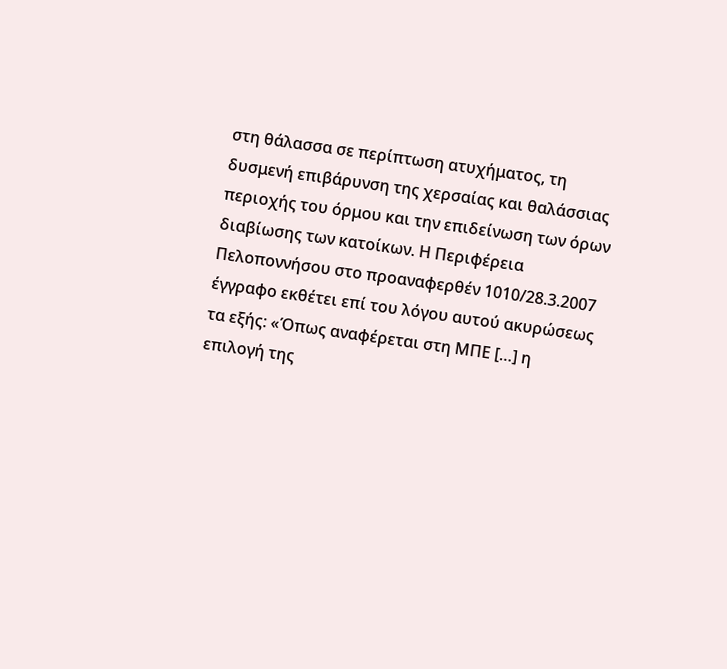στη θάλασσα σε περίπτωση ατυχήματος, τη δυσμενή επιβάρυνση της χερσαίας και θαλάσσιας περιοχής του όρμου και την επιδείνωση των όρων διαβίωσης των κατοίκων. Η Περιφέρεια Πελοποννήσου στο προαναφερθέν 1010/28.3.2007 έγγραφο εκθέτει επί του λόγου αυτού ακυρώσεως τα εξής: «Όπως αναφέρεται στη ΜΠΕ […] η επιλογή της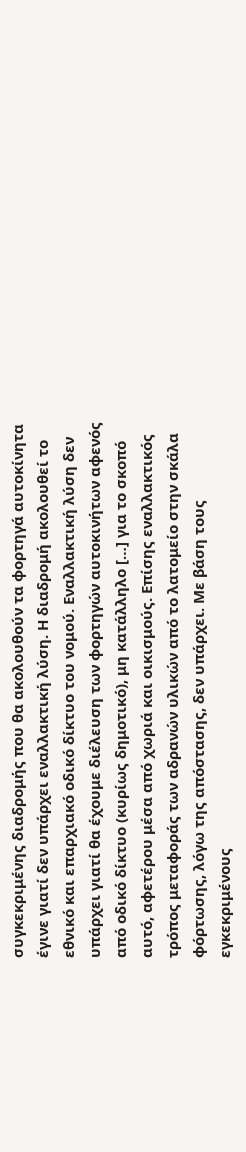συγκεκριμένης διαδρομής που θα ακολουθούν τα φορτηγά αυτοκίνητα έγινε γιατί δεν υπάρχει εναλλακτική λύση. Η διαδρομή ακολουθεί το εθνικό και επαρχιακό οδικό δίκτυο του νομού. Εναλλακτική λύση δεν υπάρχει γιατί θα έχουμε διέλευση των φορτηγών αυτοκινήτων αφενός από οδικό δίκτυο (κυρίως δημοτικό), μη κατάλληλο […] για το σκοπό αυτό, αφετέρου μέσα από χωριά και οικισμούς. Επίσης εναλλακτικός τρόπος μεταφοράς των αδρανών υλικών από το λατομείο στην σκάλα φόρτωσης, λόγω της απόστασης, δεν υπάρχει. Με βάση τους εγκεκριμένους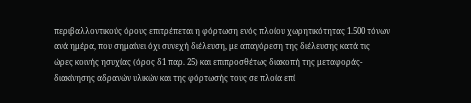περιβαλλοντικούς όρους επιτρέπεται η φόρτωση ενός πλοίου χωρητικότητας 1.500 τόνων ανά ημέρα, που σημαίνει όχι συνεχή διέλευση, με απαγόρεση της διέλευσης κατά τις ώρες κοινής ησυχίας (όρος δ1 παρ. 25) και επιπροσθέτως διακοπή της μεταφοράς-διακίνησης αδρανών υλικών και της φόρτωσής τους σε πλοία επί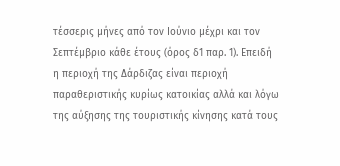τέσσερις μήνες από τον Ιούνιο μέχρι και τον Σεπτέμβριο κάθε έτους (όρος δ1 παρ. 1). Επειδή η περιοχή της Δάρδιζας είναι περιοχή παραθεριστικής κυρίως κατοικίας αλλά και λόγω της αύξησης της τουριστικής κίνησης κατά τους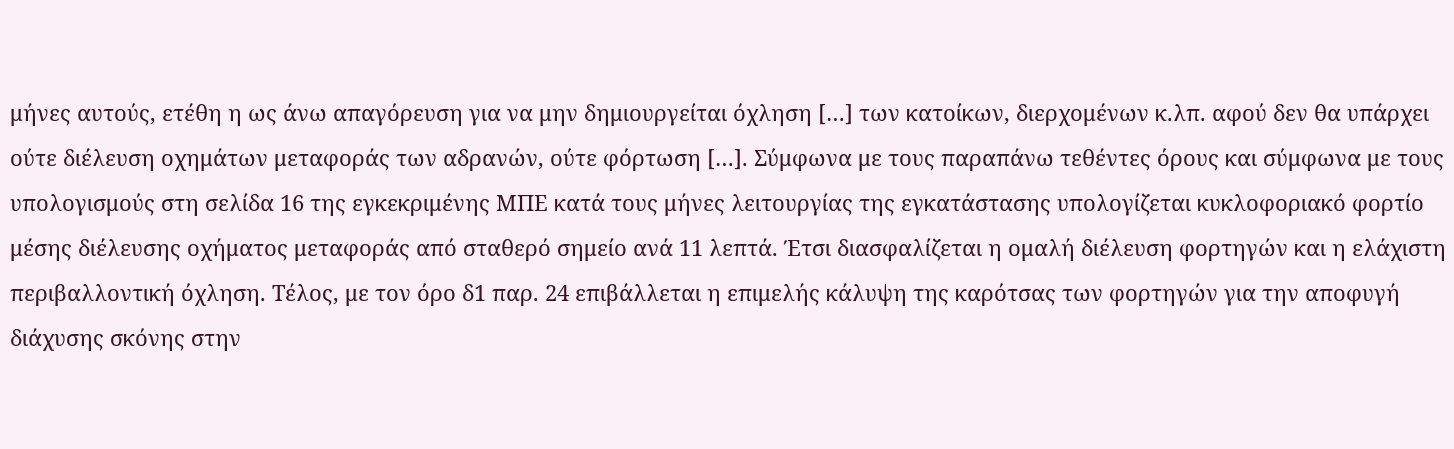μήνες αυτούς, ετέθη η ως άνω απαγόρευση για να μην δημιουργείται όχληση […] των κατοίκων, διερχομένων κ.λπ. αφού δεν θα υπάρχει ούτε διέλευση οχημάτων μεταφοράς των αδρανών, ούτε φόρτωση […]. Σύμφωνα με τους παραπάνω τεθέντες όρους και σύμφωνα με τους υπολογισμούς στη σελίδα 16 της εγκεκριμένης ΜΠΕ κατά τους μήνες λειτουργίας της εγκατάστασης υπολογίζεται κυκλοφοριακό φορτίο μέσης διέλευσης οχήματος μεταφοράς από σταθερό σημείο ανά 11 λεπτά. Έτσι διασφαλίζεται η ομαλή διέλευση φορτηγών και η ελάχιστη περιβαλλοντική όχληση. Τέλος, με τον όρο δ1 παρ. 24 επιβάλλεται η επιμελής κάλυψη της καρότσας των φορτηγών για την αποφυγή διάχυσης σκόνης στην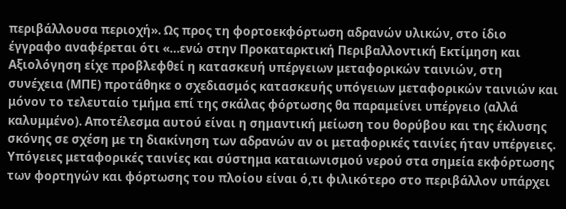περιβάλλουσα περιοχή». Ως προς τη φορτοεκφόρτωση αδρανών υλικών, στο ίδιο έγγραφο αναφέρεται ότι «…ενώ στην Προκαταρκτική Περιβαλλοντική Εκτίμηση και Αξιολόγηση είχε προβλεφθεί η κατασκευή υπέργειων μεταφορικών ταινιών, στη συνέχεια (ΜΠΕ) προτάθηκε ο σχεδιασμός κατασκευής υπόγειων μεταφορικών ταινιών και μόνον το τελευταίο τμήμα επί της σκάλας φόρτωσης θα παραμείνει υπέργειο (αλλά καλυμμένο). Αποτέλεσμα αυτού είναι η σημαντική μείωση του θορύβου και της έκλυσης σκόνης σε σχέση με τη διακίνηση των αδρανών αν οι μεταφορικές ταινίες ήταν υπέργειες. Υπόγειες μεταφορικές ταινίες και σύστημα καταιωνισμού νερού στα σημεία εκφόρτωσης των φορτηγών και φόρτωσης του πλοίου είναι ό,τι φιλικότερο στο περιβάλλον υπάρχει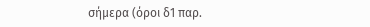σήμερα (όροι δ1 παρ.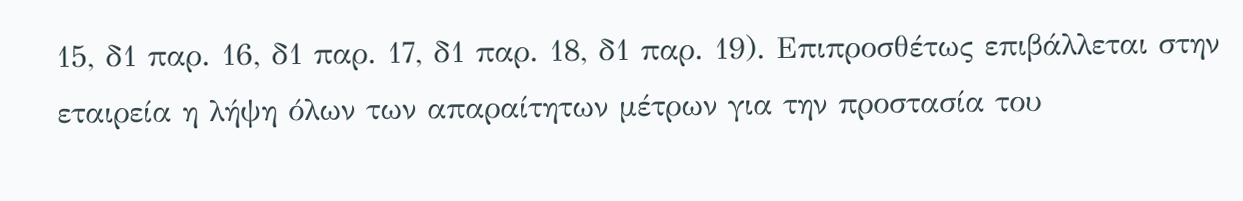15, δ1 παρ. 16, δ1 παρ. 17, δ1 παρ. 18, δ1 παρ. 19). Επιπροσθέτως επιβάλλεται στην εταιρεία η λήψη όλων των απαραίτητων μέτρων για την προστασία του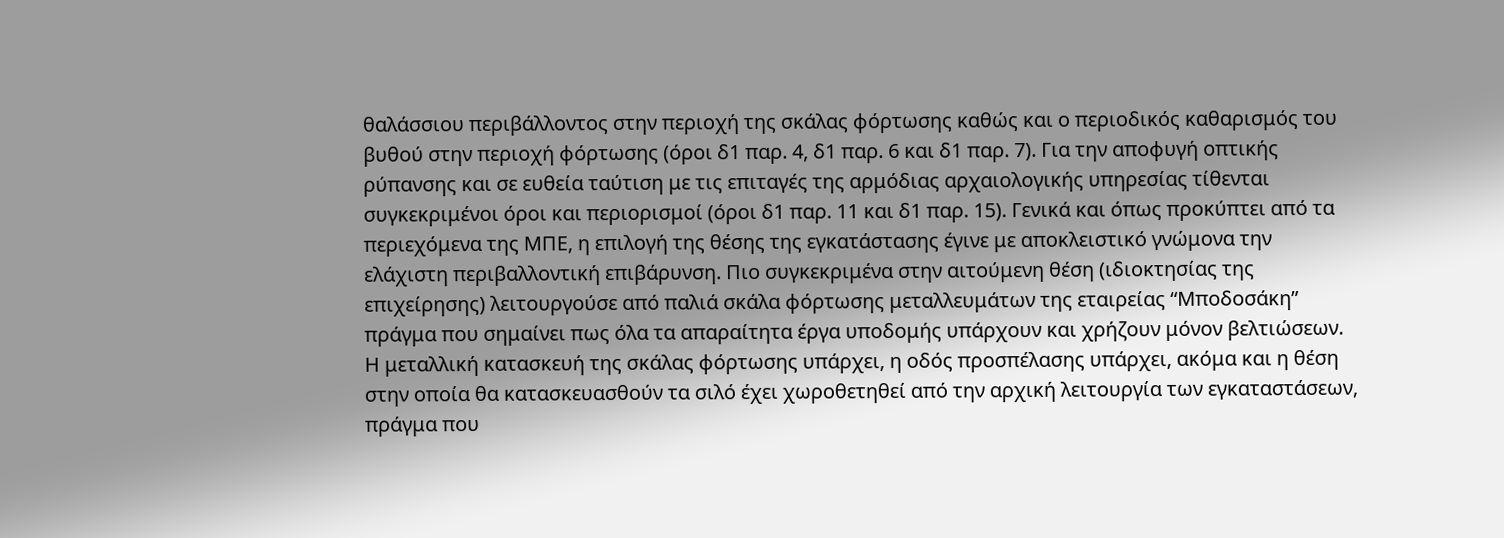θαλάσσιου περιβάλλοντος στην περιοχή της σκάλας φόρτωσης καθώς και ο περιοδικός καθαρισμός του βυθού στην περιοχή φόρτωσης (όροι δ1 παρ. 4, δ1 παρ. 6 και δ1 παρ. 7). Για την αποφυγή οπτικής ρύπανσης και σε ευθεία ταύτιση με τις επιταγές της αρμόδιας αρχαιολογικής υπηρεσίας τίθενται συγκεκριμένοι όροι και περιορισμοί (όροι δ1 παρ. 11 και δ1 παρ. 15). Γενικά και όπως προκύπτει από τα περιεχόμενα της ΜΠΕ, η επιλογή της θέσης της εγκατάστασης έγινε με αποκλειστικό γνώμονα την ελάχιστη περιβαλλοντική επιβάρυνση. Πιο συγκεκριμένα στην αιτούμενη θέση (ιδιοκτησίας της επιχείρησης) λειτουργούσε από παλιά σκάλα φόρτωσης μεταλλευμάτων της εταιρείας “Μποδοσάκη” πράγμα που σημαίνει πως όλα τα απαραίτητα έργα υποδομής υπάρχουν και χρήζουν μόνον βελτιώσεων. Η μεταλλική κατασκευή της σκάλας φόρτωσης υπάρχει, η οδός προσπέλασης υπάρχει, ακόμα και η θέση στην οποία θα κατασκευασθούν τα σιλό έχει χωροθετηθεί από την αρχική λειτουργία των εγκαταστάσεων, πράγμα που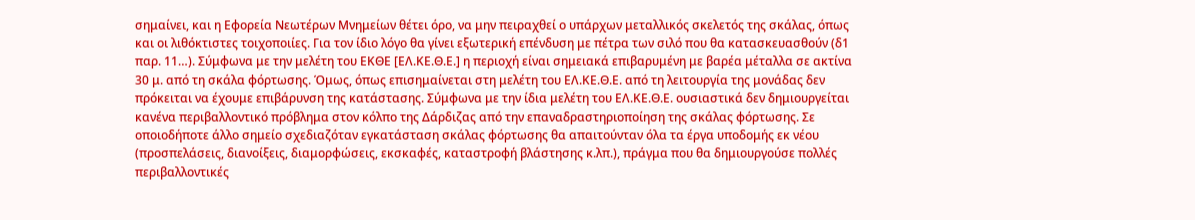σημαίνει, και η Εφορεία Νεωτέρων Μνημείων θέτει όρο, να μην πειραχθεί ο υπάρχων μεταλλικός σκελετός της σκάλας, όπως και οι λιθόκτιστες τοιχοποιίες. Για τον ίδιο λόγο θα γίνει εξωτερική επένδυση με πέτρα των σιλό που θα κατασκευασθούν (δ1 παρ. 11…). Σύμφωνα με την μελέτη του ΕΚΘΕ [ΕΛ.ΚΕ.Θ.Ε.] η περιοχή είναι σημειακά επιβαρυμένη με βαρέα μέταλλα σε ακτίνα 30 μ. από τη σκάλα φόρτωσης. Όμως, όπως επισημαίνεται στη μελέτη του ΕΛ.ΚΕ.Θ.Ε. από τη λειτουργία της μονάδας δεν πρόκειται να έχουμε επιβάρυνση της κατάστασης. Σύμφωνα με την ίδια μελέτη του ΕΛ.ΚΕ.Θ.Ε. ουσιαστικά δεν δημιουργείται κανένα περιβαλλοντικό πρόβλημα στον κόλπο της Δάρδιζας από την επαναδραστηριοποίηση της σκάλας φόρτωσης. Σε οποιοδήποτε άλλο σημείο σχεδιαζόταν εγκατάσταση σκάλας φόρτωσης θα απαιτούνταν όλα τα έργα υποδομής εκ νέου (προσπελάσεις, διανοίξεις, διαμορφώσεις, εκσκαφές, καταστροφή βλάστησης κ.λπ.), πράγμα που θα δημιουργούσε πολλές περιβαλλοντικές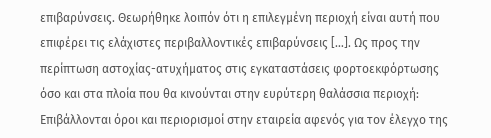επιβαρύνσεις. Θεωρήθηκε λοιπόν ότι η επιλεγμένη περιοχή είναι αυτή που επιφέρει τις ελάχιστες περιβαλλοντικές επιβαρύνσεις […]. Ως προς την περίπτωση αστοχίας-ατυχήματος στις εγκαταστάσεις φορτοεκφόρτωσης όσο και στα πλοία που θα κινούνται στην ευρύτερη θαλάσσια περιοχή: Επιβάλλονται όροι και περιορισμοί στην εταιρεία αφενός για τον έλεγχο της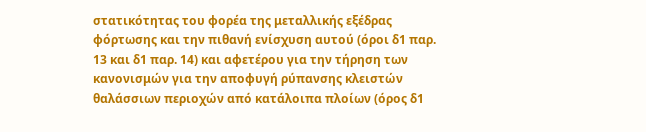στατικότητας του φορέα της μεταλλικής εξέδρας φόρτωσης και την πιθανή ενίσχυση αυτού (όροι δ1 παρ. 13 και δ1 παρ. 14) και αφετέρου για την τήρηση των κανονισμών για την αποφυγή ρύπανσης κλειστών θαλάσσιων περιοχών από κατάλοιπα πλοίων (όρος δ1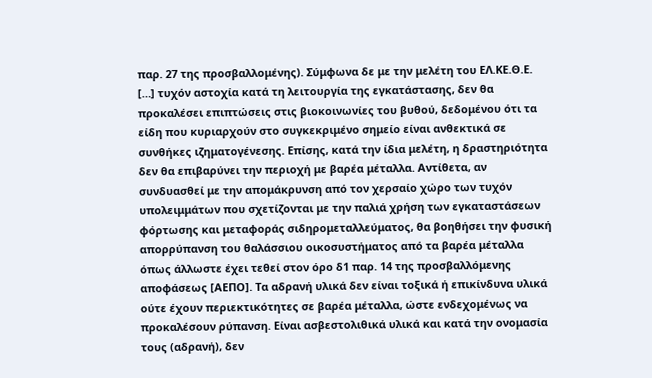παρ. 27 της προσβαλλομένης). Σύμφωνα δε με την μελέτη του ΕΛ.ΚΕ.Θ.Ε. […] τυχόν αστοχία κατά τη λειτουργία της εγκατάστασης, δεν θα προκαλέσει επιπτώσεις στις βιοκοινωνίες του βυθού, δεδομένου ότι τα είδη που κυριαρχούν στο συγκεκριμένο σημείο είναι ανθεκτικά σε συνθήκες ιζηματογένεσης. Επίσης, κατά την ίδια μελέτη, η δραστηριότητα δεν θα επιβαρύνει την περιοχή με βαρέα μέταλλα. Αντίθετα, αν συνδυασθεί με την απομάκρυνση από τον χερσαίο χώρο των τυχόν υπολειμμάτων που σχετίζονται με την παλιά χρήση των εγκαταστάσεων φόρτωσης και μεταφοράς σιδηρομεταλλεύματος, θα βοηθήσει την φυσική απορρύπανση του θαλάσσιου οικοσυστήματος από τα βαρέα μέταλλα όπως άλλωστε έχει τεθεί στον όρο δ1 παρ. 14 της προσβαλλόμενης αποφάσεως [ΑΕΠΟ]. Τα αδρανή υλικά δεν είναι τοξικά ή επικίνδυνα υλικά ούτε έχουν περιεκτικότητες σε βαρέα μέταλλα, ώστε ενδεχομένως να προκαλέσουν ρύπανση. Είναι ασβεστολιθικά υλικά και κατά την ονομασία τους (αδρανή), δεν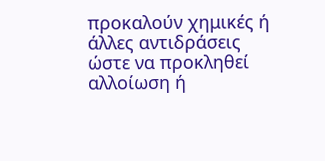προκαλούν χημικές ή άλλες αντιδράσεις ώστε να προκληθεί αλλοίωση ή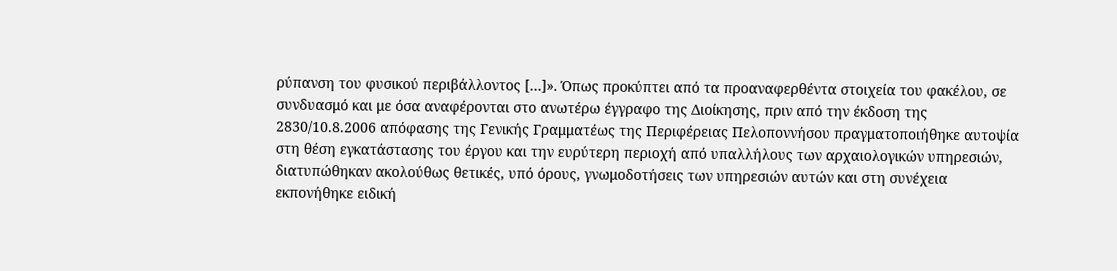ρύπανση του φυσικού περιβάλλοντος […]». Όπως προκύπτει από τα προαναφερθέντα στοιχεία του φακέλου, σε συνδυασμό και με όσα αναφέρονται στο ανωτέρω έγγραφο της Διοίκησης, πριν από την έκδοση της 2830/10.8.2006 απόφασης της Γενικής Γραμματέως της Περιφέρειας Πελοποννήσου πραγματοποιήθηκε αυτοψία στη θέση εγκατάστασης του έργου και την ευρύτερη περιοχή από υπαλλήλους των αρχαιολογικών υπηρεσιών, διατυπώθηκαν ακολούθως θετικές, υπό όρους, γνωμοδοτήσεις των υπηρεσιών αυτών και στη συνέχεια εκπονήθηκε ειδική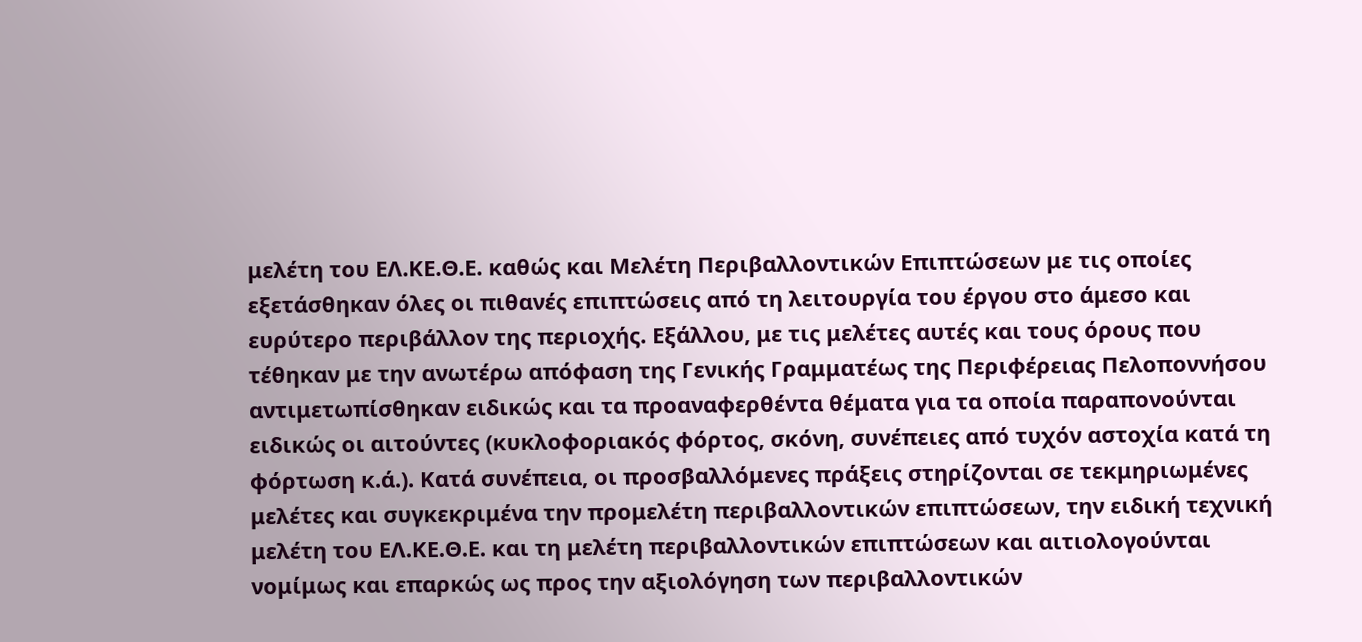μελέτη του ΕΛ.ΚΕ.Θ.Ε. καθώς και Μελέτη Περιβαλλοντικών Επιπτώσεων με τις οποίες εξετάσθηκαν όλες οι πιθανές επιπτώσεις από τη λειτουργία του έργου στο άμεσο και ευρύτερο περιβάλλον της περιοχής. Εξάλλου, με τις μελέτες αυτές και τους όρους που τέθηκαν με την ανωτέρω απόφαση της Γενικής Γραμματέως της Περιφέρειας Πελοποννήσου αντιμετωπίσθηκαν ειδικώς και τα προαναφερθέντα θέματα για τα οποία παραπονούνται ειδικώς οι αιτούντες (κυκλοφοριακός φόρτος, σκόνη, συνέπειες από τυχόν αστοχία κατά τη φόρτωση κ.ά.). Κατά συνέπεια, οι προσβαλλόμενες πράξεις στηρίζονται σε τεκμηριωμένες μελέτες και συγκεκριμένα την προμελέτη περιβαλλοντικών επιπτώσεων, την ειδική τεχνική μελέτη του ΕΛ.ΚΕ.Θ.Ε. και τη μελέτη περιβαλλοντικών επιπτώσεων και αιτιολογούνται νομίμως και επαρκώς ως προς την αξιολόγηση των περιβαλλοντικών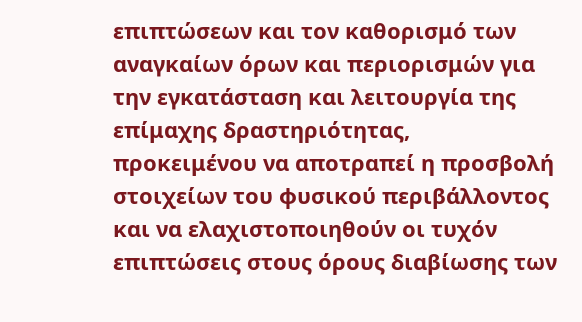επιπτώσεων και τον καθορισμό των αναγκαίων όρων και περιορισμών για την εγκατάσταση και λειτουργία της επίμαχης δραστηριότητας, προκειμένου να αποτραπεί η προσβολή στοιχείων του φυσικού περιβάλλοντος και να ελαχιστοποιηθούν οι τυχόν επιπτώσεις στους όρους διαβίωσης των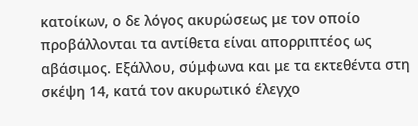κατοίκων, ο δε λόγος ακυρώσεως με τον οποίο προβάλλονται τα αντίθετα είναι απορριπτέος ως αβάσιμος. Εξάλλου, σύμφωνα και με τα εκτεθέντα στη σκέψη 14, κατά τον ακυρωτικό έλεγχο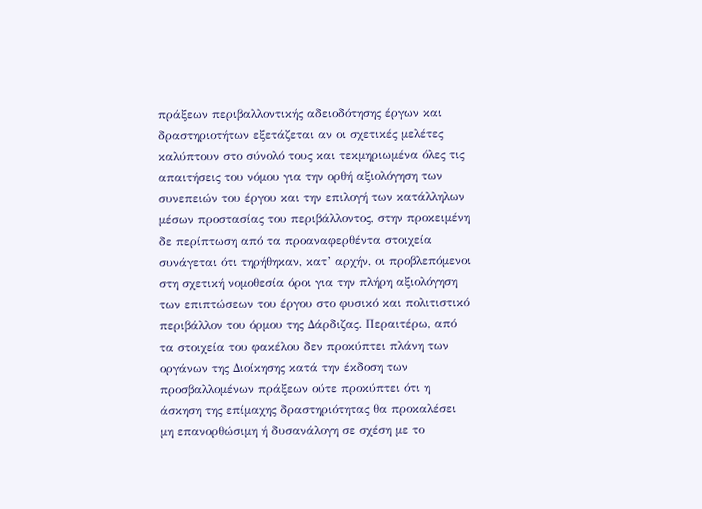πράξεων περιβαλλοντικής αδειοδότησης έργων και δραστηριοτήτων εξετάζεται αν οι σχετικές μελέτες καλύπτουν στο σύνολό τους και τεκμηριωμένα όλες τις απαιτήσεις του νόμου για την ορθή αξιολόγηση των συνεπειών του έργου και την επιλογή των κατάλληλων μέσων προστασίας του περιβάλλοντος, στην προκειμένη δε περίπτωση από τα προαναφερθέντα στοιχεία συνάγεται ότι τηρήθηκαν, κατ’ αρχήν, οι προβλεπόμενοι στη σχετική νομοθεσία όροι για την πλήρη αξιολόγηση των επιπτώσεων του έργου στο φυσικό και πολιτιστικό περιβάλλον του όρμου της Δάρδιζας. Περαιτέρω, από τα στοιχεία του φακέλου δεν προκύπτει πλάνη των οργάνων της Διοίκησης κατά την έκδοση των προσβαλλομένων πράξεων ούτε προκύπτει ότι η άσκηση της επίμαχης δραστηριότητας θα προκαλέσει μη επανορθώσιμη ή δυσανάλογη σε σχέση με το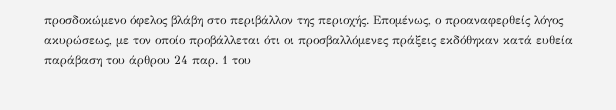προσδοκώμενο όφελος βλάβη στο περιβάλλον της περιοχής. Επομένως, ο προαναφερθείς λόγος ακυρώσεως, με τον οποίο προβάλλεται ότι οι προσβαλλόμενες πράξεις εκδόθηκαν κατά ευθεία παράβαση του άρθρου 24 παρ. 1 του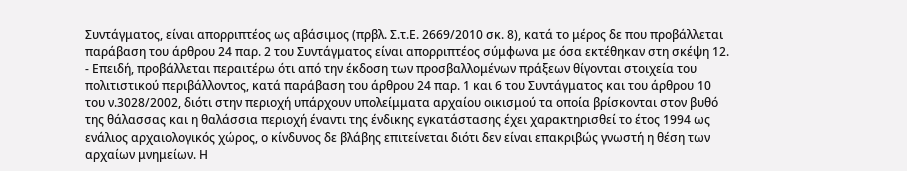Συντάγματος, είναι απορριπτέος ως αβάσιμος (πρβλ. Σ.τ.Ε. 2669/2010 σκ. 8), κατά το μέρος δε που προβάλλεται παράβαση του άρθρου 24 παρ. 2 του Συντάγματος είναι απορριπτέος σύμφωνα με όσα εκτέθηκαν στη σκέψη 12.
- Επειδή, προβάλλεται περαιτέρω ότι από την έκδοση των προσβαλλομένων πράξεων θίγονται στοιχεία του πολιτιστικού περιβάλλοντος, κατά παράβαση του άρθρου 24 παρ. 1 και 6 του Συντάγματος και του άρθρου 10 του ν.3028/2002, διότι στην περιοχή υπάρχουν υπολείμματα αρχαίου οικισμού τα οποία βρίσκονται στον βυθό της θάλασσας και η θαλάσσια περιοχή έναντι της ένδικης εγκατάστασης έχει χαρακτηρισθεί το έτος 1994 ως ενάλιος αρχαιολογικός χώρος, ο κίνδυνος δε βλάβης επιτείνεται διότι δεν είναι επακριβώς γνωστή η θέση των αρχαίων μνημείων. Η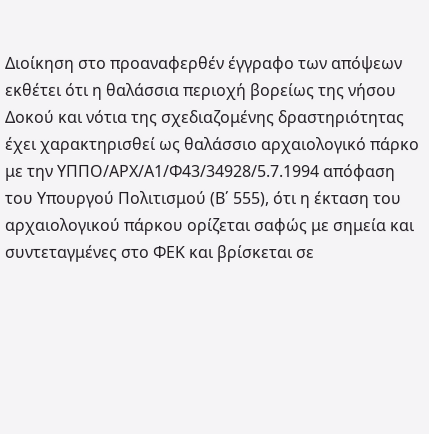Διοίκηση στο προαναφερθέν έγγραφο των απόψεων εκθέτει ότι η θαλάσσια περιοχή βορείως της νήσου Δοκού και νότια της σχεδιαζομένης δραστηριότητας έχει χαρακτηρισθεί ως θαλάσσιο αρχαιολογικό πάρκο με την ΥΠΠΟ/ΑΡΧ/Α1/Φ43/34928/5.7.1994 απόφαση του Υπουργού Πολιτισμού (Β΄ 555), ότι η έκταση του αρχαιολογικού πάρκου ορίζεται σαφώς με σημεία και συντεταγμένες στο ΦΕΚ και βρίσκεται σε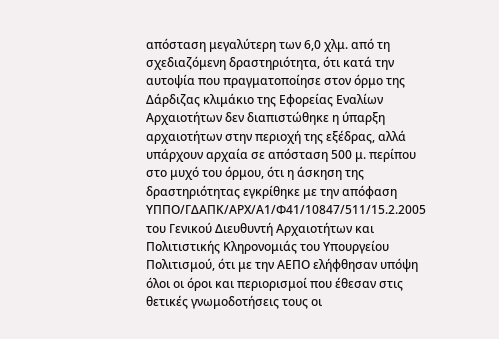απόσταση μεγαλύτερη των 6,0 χλμ. από τη σχεδιαζόμενη δραστηριότητα, ότι κατά την αυτοψία που πραγματοποίησε στον όρμο της Δάρδιζας κλιμάκιο της Εφορείας Εναλίων Αρχαιοτήτων δεν διαπιστώθηκε η ύπαρξη αρχαιοτήτων στην περιοχή της εξέδρας, αλλά υπάρχουν αρχαία σε απόσταση 500 μ. περίπου στο μυχό του όρμου, ότι η άσκηση της δραστηριότητας εγκρίθηκε με την απόφαση ΥΠΠΟ/ΓΔΑΠΚ/ΑΡΧ/Α1/Φ41/10847/511/15.2.2005 του Γενικού Διευθυντή Αρχαιοτήτων και Πολιτιστικής Κληρονομιάς του Υπουργείου Πολιτισμού, ότι με την ΑΕΠΟ ελήφθησαν υπόψη όλοι οι όροι και περιορισμοί που έθεσαν στις θετικές γνωμοδοτήσεις τους οι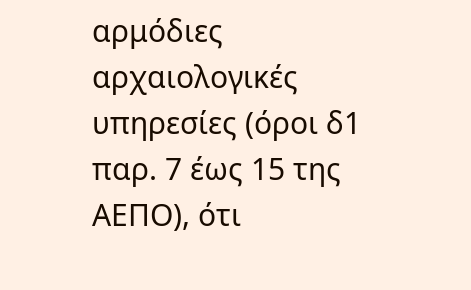αρμόδιες αρχαιολογικές υπηρεσίες (όροι δ1 παρ. 7 έως 15 της ΑΕΠΟ), ότι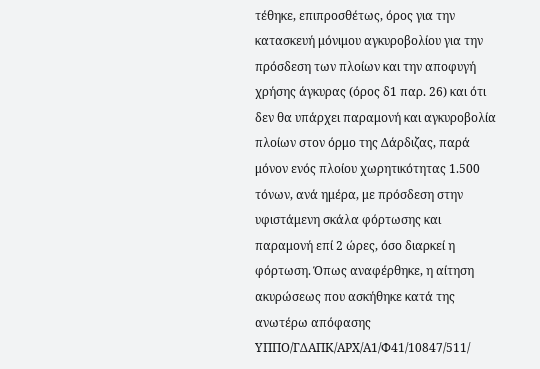τέθηκε, επιπροσθέτως, όρος για την κατασκευή μόνιμου αγκυροβολίου για την πρόσδεση των πλοίων και την αποφυγή χρήσης άγκυρας (όρος δ1 παρ. 26) και ότι δεν θα υπάρχει παραμονή και αγκυροβολία πλοίων στον όρμο της Δάρδιζας, παρά μόνον ενός πλοίου χωρητικότητας 1.500 τόνων, ανά ημέρα, με πρόσδεση στην υφιστάμενη σκάλα φόρτωσης και παραμονή επί 2 ώρες, όσο διαρκεί η φόρτωση. Όπως αναφέρθηκε, η αίτηση ακυρώσεως που ασκήθηκε κατά της ανωτέρω απόφασης ΥΠΠΟ/ΓΔΑΠΚ/ΑΡΧ/Α1/Φ41/10847/511/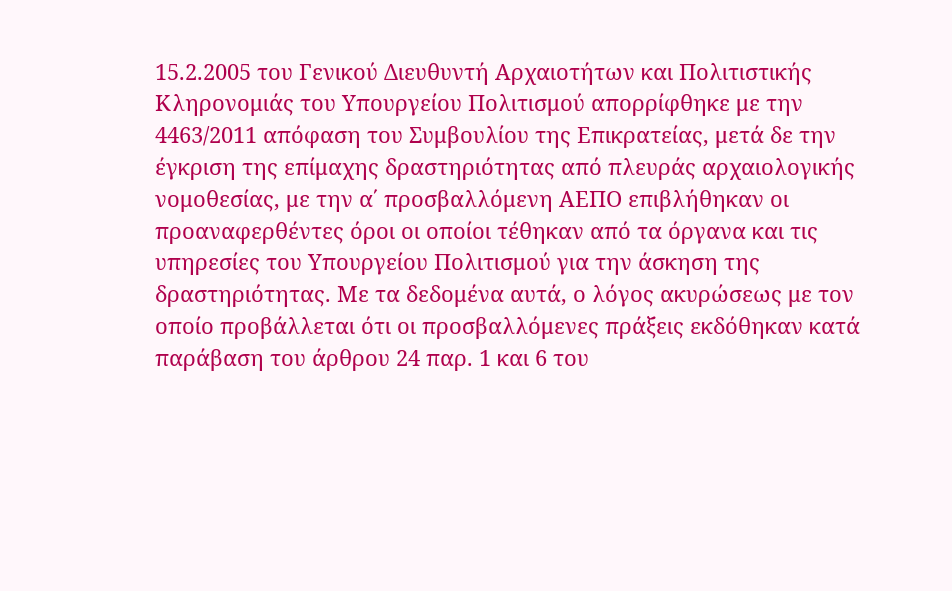15.2.2005 του Γενικού Διευθυντή Αρχαιοτήτων και Πολιτιστικής Κληρονομιάς του Υπουργείου Πολιτισμού απορρίφθηκε με την 4463/2011 απόφαση του Συμβουλίου της Επικρατείας, μετά δε την έγκριση της επίμαχης δραστηριότητας από πλευράς αρχαιολογικής νομοθεσίας, με την α΄ προσβαλλόμενη ΑΕΠΟ επιβλήθηκαν οι προαναφερθέντες όροι οι οποίοι τέθηκαν από τα όργανα και τις υπηρεσίες του Υπουργείου Πολιτισμού για την άσκηση της δραστηριότητας. Με τα δεδομένα αυτά, ο λόγος ακυρώσεως με τον οποίο προβάλλεται ότι οι προσβαλλόμενες πράξεις εκδόθηκαν κατά παράβαση του άρθρου 24 παρ. 1 και 6 του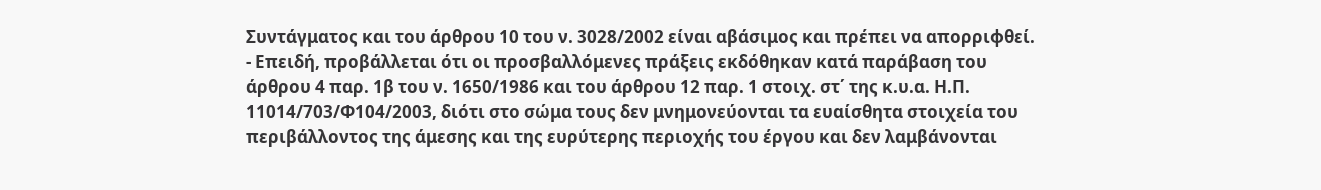Συντάγματος και του άρθρου 10 του ν. 3028/2002 είναι αβάσιμος και πρέπει να απορριφθεί.
- Επειδή, προβάλλεται ότι οι προσβαλλόμενες πράξεις εκδόθηκαν κατά παράβαση του άρθρου 4 παρ. 1β του ν. 1650/1986 και του άρθρου 12 παρ. 1 στοιχ. στ΄ της κ.υ.α. Η.Π. 11014/703/Φ104/2003, διότι στο σώμα τους δεν μνημονεύονται τα ευαίσθητα στοιχεία του περιβάλλοντος της άμεσης και της ευρύτερης περιοχής του έργου και δεν λαμβάνονται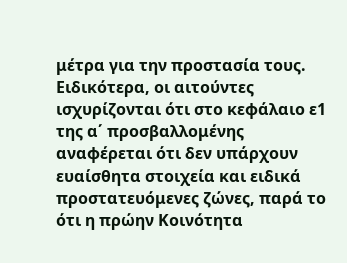μέτρα για την προστασία τους. Ειδικότερα, οι αιτούντες ισχυρίζονται ότι στο κεφάλαιο ε1 της α΄ προσβαλλομένης αναφέρεται ότι δεν υπάρχουν ευαίσθητα στοιχεία και ειδικά προστατευόμενες ζώνες, παρά το ότι η πρώην Κοινότητα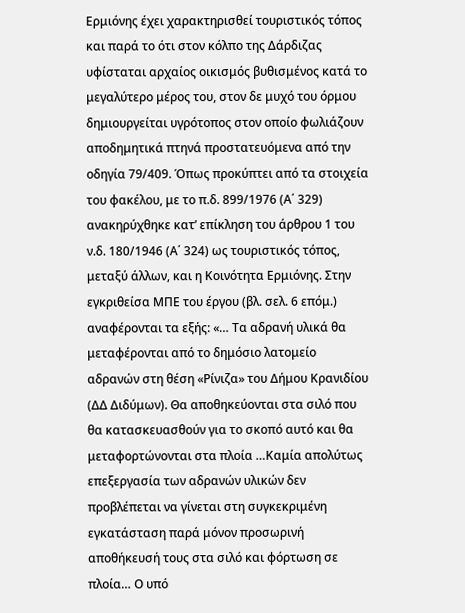Ερμιόνης έχει χαρακτηρισθεί τουριστικός τόπος και παρά το ότι στον κόλπο της Δάρδιζας υφίσταται αρχαίος οικισμός βυθισμένος κατά το μεγαλύτερο μέρος του, στον δε μυχό του όρμου δημιουργείται υγρότοπος στον οποίο φωλιάζουν αποδημητικά πτηνά προστατευόμενα από την οδηγία 79/409. Όπως προκύπτει από τα στοιχεία του φακέλου, με το π.δ. 899/1976 (Α΄ 329) ανακηρύχθηκε κατ’ επίκληση του άρθρου 1 του ν.δ. 180/1946 (Α΄ 324) ως τουριστικός τόπος, μεταξύ άλλων, και η Κοινότητα Ερμιόνης. Στην εγκριθείσα ΜΠΕ του έργου (βλ. σελ. 6 επόμ.) αναφέρονται τα εξής: «… Τα αδρανή υλικά θα μεταφέρονται από το δημόσιο λατομείο αδρανών στη θέση «Ρίνιζα» του Δήμου Κρανιδίου (ΔΔ Διδύμων). Θα αποθηκεύονται στα σιλό που θα κατασκευασθούν για το σκοπό αυτό και θα μεταφορτώνονται στα πλοία …Καμία απολύτως επεξεργασία των αδρανών υλικών δεν προβλέπεται να γίνεται στη συγκεκριμένη εγκατάσταση παρά μόνον προσωρινή αποθήκευσή τους στα σιλό και φόρτωση σε πλοία… Ο υπό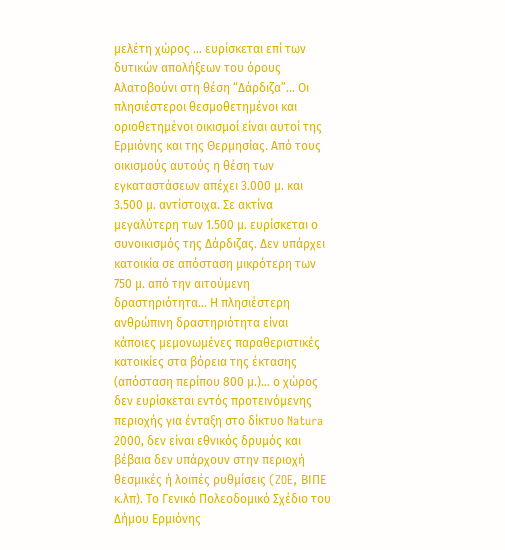μελέτη χώρος … ευρίσκεται επί των δυτικών απολήξεων του όρους Αλατοβούνι στη θέση “Δάρδιζα”… Οι πλησιέστεροι θεσμοθετημένοι και οριοθετημένοι οικισμοί είναι αυτοί της Ερμιόνης και της Θερμησίας. Από τους οικισμούς αυτούς η θέση των εγκαταστάσεων απέχει 3.000 μ. και 3.500 μ. αντίστοιχα. Σε ακτίνα μεγαλύτερη των 1.500 μ. ευρίσκεται ο συνοικισμός της Δάρδιζας. Δεν υπάρχει κατοικία σε απόσταση μικρότερη των 750 μ. από την αιτούμενη δραστηριότητα… Η πλησιέστερη ανθρώπινη δραστηριότητα είναι κάποιες μεμονωμένες παραθεριστικές κατοικίες στα βόρεια της έκτασης (απόσταση περίπου 800 μ.)… ο χώρος δεν ευρίσκεται εντός προτεινόμενης περιοχής για ένταξη στο δίκτυο Natura 2000, δεν είναι εθνικός δρυμός και βέβαια δεν υπάρχουν στην περιοχή θεσμικές ή λοιπές ρυθμίσεις (ZOE, ΒΙΠΕ κ.λπ). Το Γενικό Πολεοδομικό Σχέδιο του Δήμου Ερμιόνης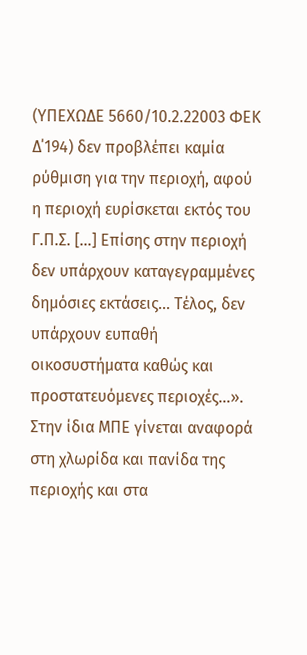(ΥΠΕΧΩΔΕ 5660/10.2.22003 ΦΕΚ Δ΄194) δεν προβλέπει καμία ρύθμιση για την περιοχή, αφού η περιοχή ευρίσκεται εκτός του Γ.Π.Σ. […] Επίσης στην περιοχή δεν υπάρχουν καταγεγραμμένες δημόσιες εκτάσεις… Τέλος, δεν υπάρχουν ευπαθή οικοσυστήματα καθώς και προστατευόμενες περιοχές…». Στην ίδια ΜΠΕ γίνεται αναφορά στη χλωρίδα και πανίδα της περιοχής και στα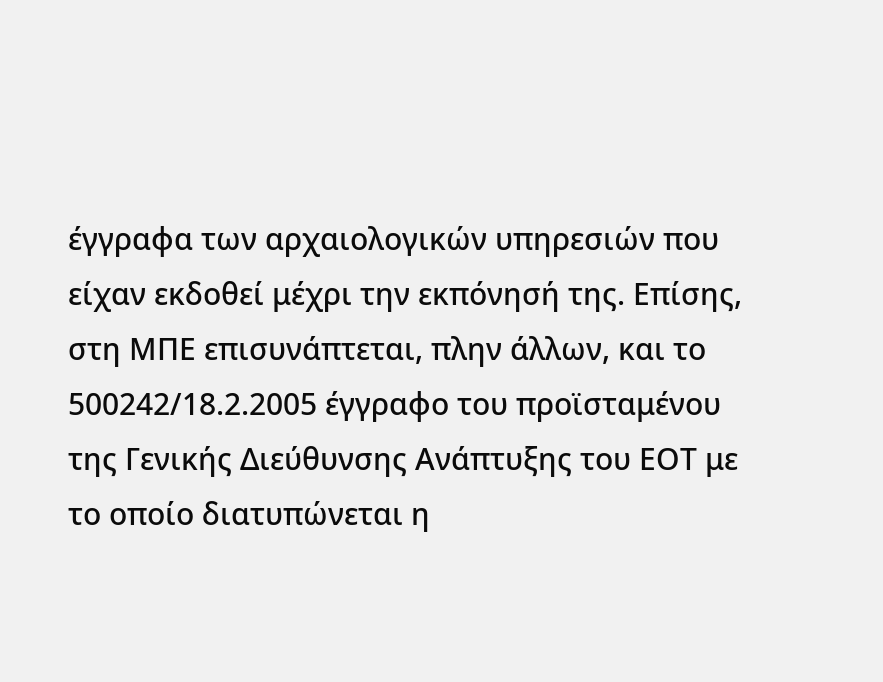έγγραφα των αρχαιολογικών υπηρεσιών που είχαν εκδοθεί μέχρι την εκπόνησή της. Επίσης, στη ΜΠΕ επισυνάπτεται, πλην άλλων, και το 500242/18.2.2005 έγγραφο του προϊσταμένου της Γενικής Διεύθυνσης Ανάπτυξης του ΕΟΤ με το οποίο διατυπώνεται η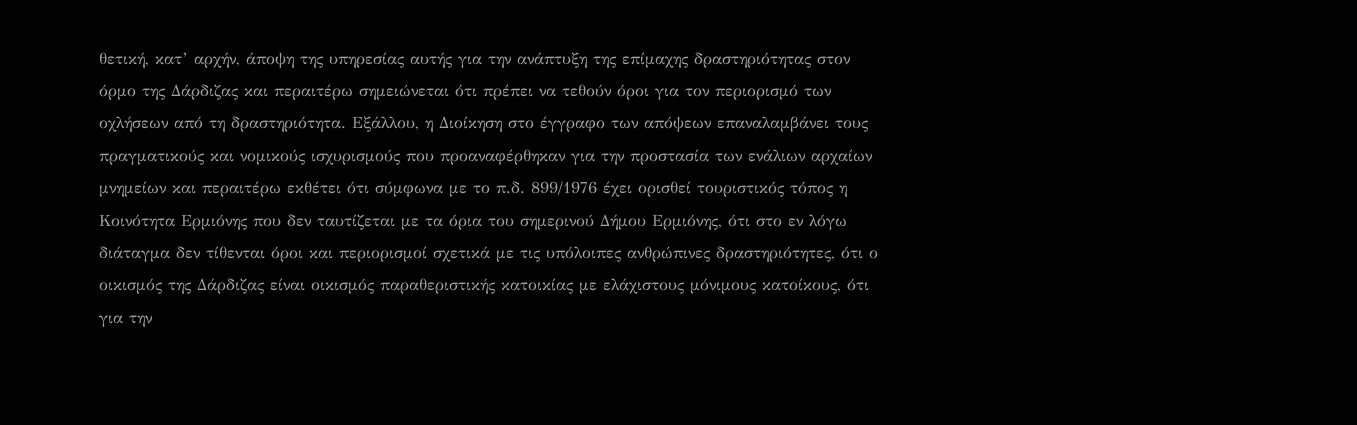θετική, κατ’ αρχήν, άποψη της υπηρεσίας αυτής για την ανάπτυξη της επίμαχης δραστηριότητας στον όρμο της Δάρδιζας και περαιτέρω σημειώνεται ότι πρέπει να τεθούν όροι για τον περιορισμό των οχλήσεων από τη δραστηριότητα. Εξάλλου, η Διοίκηση στο έγγραφο των απόψεων επαναλαμβάνει τους πραγματικούς και νομικούς ισχυρισμούς που προαναφέρθηκαν για την προστασία των ενάλιων αρχαίων μνημείων και περαιτέρω εκθέτει ότι σύμφωνα με το π.δ. 899/1976 έχει ορισθεί τουριστικός τόπος η Κοινότητα Ερμιόνης που δεν ταυτίζεται με τα όρια του σημερινού Δήμου Ερμιόνης, ότι στο εν λόγω διάταγμα δεν τίθενται όροι και περιορισμοί σχετικά με τις υπόλοιπες ανθρώπινες δραστηριότητες, ότι ο οικισμός της Δάρδιζας είναι οικισμός παραθεριστικής κατοικίας με ελάχιστους μόνιμους κατοίκους, ότι για την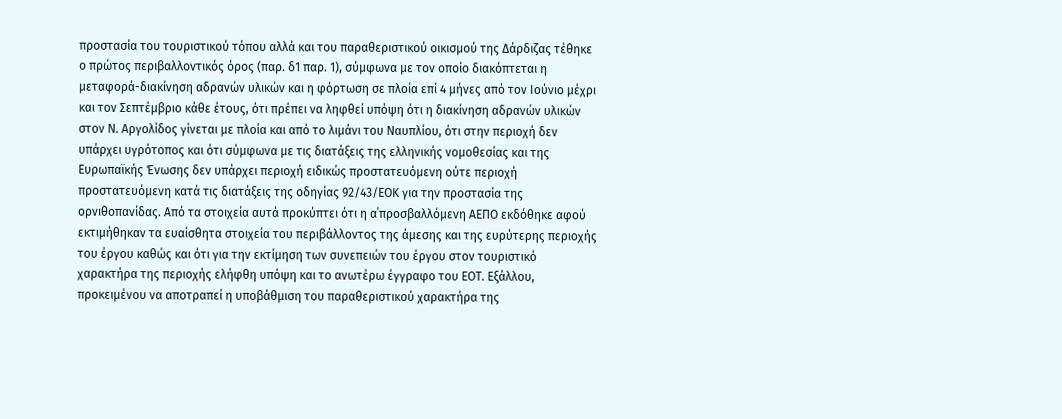προστασία του τουριστικού τόπου αλλά και του παραθεριστικού οικισμού της Δάρδιζας τέθηκε ο πρώτος περιβαλλοντικός όρος (παρ. δ1 παρ. 1), σύμφωνα με τον οποίο διακόπτεται η μεταφορά-διακίνηση αδρανών υλικών και η φόρτωση σε πλοία επί 4 μήνες από τον Ιούνιο μέχρι και τον Σεπτέμβριο κάθε έτους, ότι πρέπει να ληφθεί υπόψη ότι η διακίνηση αδρανών υλικών στον Ν. Αργολίδος γίνεται με πλοία και από το λιμάνι του Ναυπλίου, ότι στην περιοχή δεν υπάρχει υγρότοπος και ότι σύμφωνα με τις διατάξεις της ελληνικής νομοθεσίας και της Ευρωπαϊκής Ένωσης δεν υπάρχει περιοχή ειδικώς προστατευόμενη ούτε περιοχή προστατευόμενη κατά τις διατάξεις της οδηγίας 92/43/ΕΟΚ για την προστασία της ορνιθοπανίδας. Από τα στοιχεία αυτά προκύπτει ότι η α΄προσβαλλόμενη ΑΕΠΟ εκδόθηκε αφού εκτιμήθηκαν τα ευαίσθητα στοιχεία του περιβάλλοντος της άμεσης και της ευρύτερης περιοχής του έργου καθώς και ότι για την εκτίμηση των συνεπειών του έργου στον τουριστικό χαρακτήρα της περιοχής ελήφθη υπόψη και το ανωτέρω έγγραφο του ΕΟΤ. Εξάλλου, προκειμένου να αποτραπεί η υποβάθμιση του παραθεριστικού χαρακτήρα της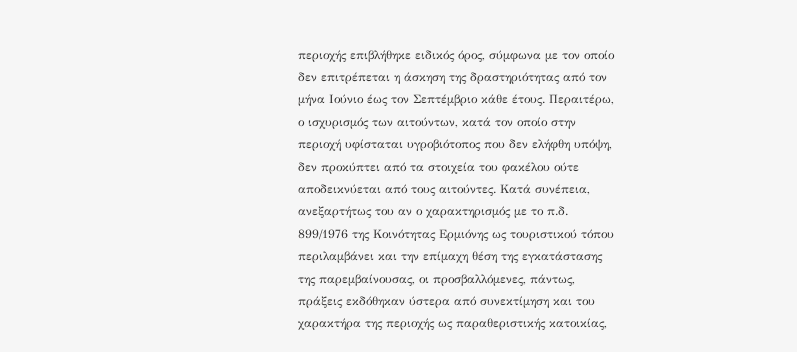περιοχής επιβλήθηκε ειδικός όρος, σύμφωνα με τον οποίο δεν επιτρέπεται η άσκηση της δραστηριότητας από τον μήνα Ιούνιο έως τον Σεπτέμβριο κάθε έτους. Περαιτέρω, ο ισχυρισμός των αιτούντων, κατά τον οποίο στην περιοχή υφίσταται υγροβιότοπος που δεν ελήφθη υπόψη, δεν προκύπτει από τα στοιχεία του φακέλου ούτε αποδεικνύεται από τους αιτούντες. Κατά συνέπεια, ανεξαρτήτως του αν ο χαρακτηρισμός με το π.δ. 899/1976 της Κοινότητας Ερμιόνης ως τουριστικού τόπου περιλαμβάνει και την επίμαχη θέση της εγκατάστασης της παρεμβαίνουσας, οι προσβαλλόμενες, πάντως, πράξεις εκδόθηκαν ύστερα από συνεκτίμηση και του χαρακτήρα της περιοχής ως παραθεριστικής κατοικίας,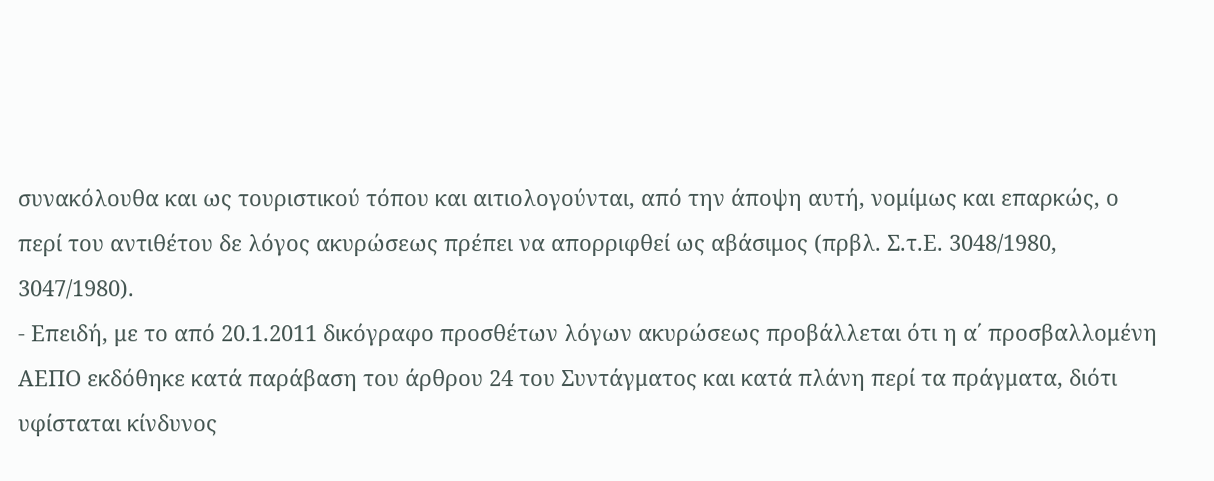συνακόλουθα και ως τουριστικού τόπου και αιτιολογούνται, από την άποψη αυτή, νομίμως και επαρκώς, ο περί του αντιθέτου δε λόγος ακυρώσεως πρέπει να απορριφθεί ως αβάσιμος (πρβλ. Σ.τ.Ε. 3048/1980, 3047/1980).
- Επειδή, με το από 20.1.2011 δικόγραφο προσθέτων λόγων ακυρώσεως προβάλλεται ότι η α΄ προσβαλλομένη ΑΕΠΟ εκδόθηκε κατά παράβαση του άρθρου 24 του Συντάγματος και κατά πλάνη περί τα πράγματα, διότι υφίσταται κίνδυνος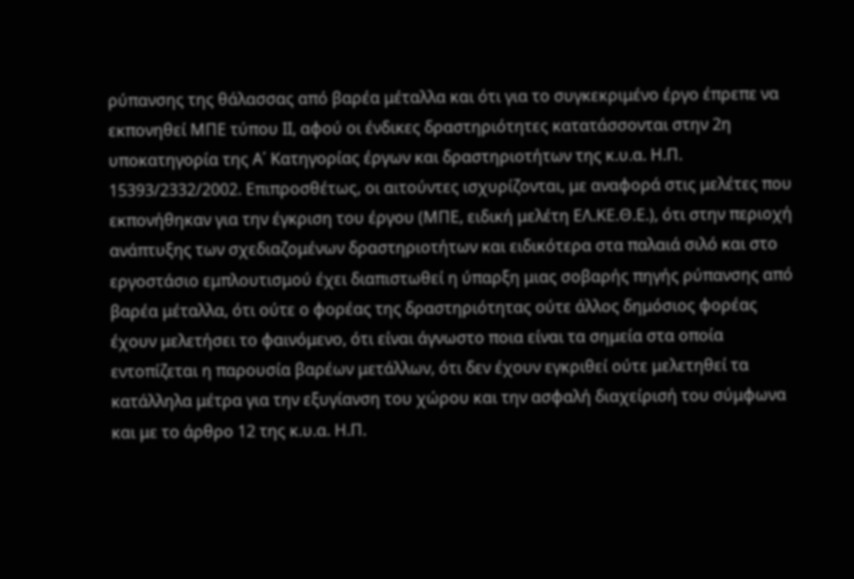ρύπανσης της θάλασσας από βαρέα μέταλλα και ότι για το συγκεκριμένο έργο έπρεπε να εκπονηθεί ΜΠΕ τύπου ΙΙ, αφού οι ένδικες δραστηριότητες κατατάσσονται στην 2η υποκατηγορία της Α΄ Κατηγορίας έργων και δραστηριοτήτων της κ.υ.α. Η.Π. 15393/2332/2002. Επιπροσθέτως, οι αιτούντες ισχυρίζονται, με αναφορά στις μελέτες που εκπονήθηκαν για την έγκριση του έργου (ΜΠΕ, ειδική μελέτη ΕΛ.ΚΕ.Θ.Ε.), ότι στην περιοχή ανάπτυξης των σχεδιαζομένων δραστηριοτήτων και ειδικότερα στα παλαιά σιλό και στο εργοστάσιο εμπλουτισμού έχει διαπιστωθεί η ύπαρξη μιας σοβαρής πηγής ρύπανσης από βαρέα μέταλλα, ότι ούτε ο φορέας της δραστηριότητας ούτε άλλος δημόσιος φορέας έχουν μελετήσει το φαινόμενο, ότι είναι άγνωστο ποια είναι τα σημεία στα οποία εντοπίζεται η παρουσία βαρέων μετάλλων, ότι δεν έχουν εγκριθεί ούτε μελετηθεί τα κατάλληλα μέτρα για την εξυγίανση του χώρου και την ασφαλή διαχείρισή του σύμφωνα και με το άρθρο 12 της κ.υ.α. Η.Π.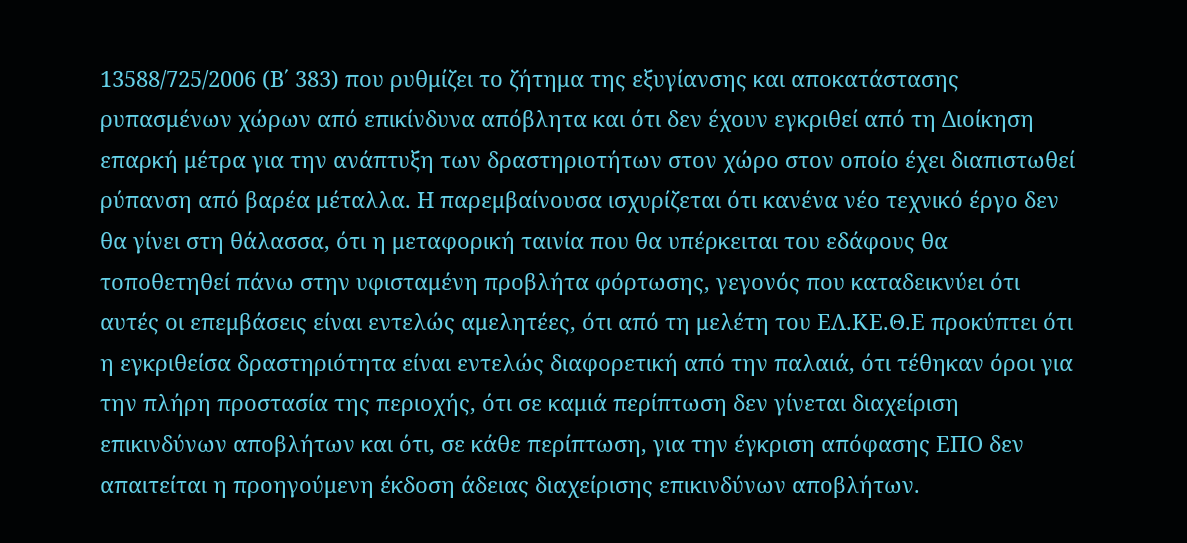13588/725/2006 (Β΄ 383) που ρυθμίζει το ζήτημα της εξυγίανσης και αποκατάστασης ρυπασμένων χώρων από επικίνδυνα απόβλητα και ότι δεν έχουν εγκριθεί από τη Διοίκηση επαρκή μέτρα για την ανάπτυξη των δραστηριοτήτων στον χώρο στον οποίο έχει διαπιστωθεί ρύπανση από βαρέα μέταλλα. Η παρεμβαίνουσα ισχυρίζεται ότι κανένα νέο τεχνικό έργο δεν θα γίνει στη θάλασσα, ότι η μεταφορική ταινία που θα υπέρκειται του εδάφους θα τοποθετηθεί πάνω στην υφισταμένη προβλήτα φόρτωσης, γεγονός που καταδεικνύει ότι αυτές οι επεμβάσεις είναι εντελώς αμελητέες, ότι από τη μελέτη του ΕΛ.ΚΕ.Θ.Ε προκύπτει ότι η εγκριθείσα δραστηριότητα είναι εντελώς διαφορετική από την παλαιά, ότι τέθηκαν όροι για την πλήρη προστασία της περιοχής, ότι σε καμιά περίπτωση δεν γίνεται διαχείριση επικινδύνων αποβλήτων και ότι, σε κάθε περίπτωση, για την έγκριση απόφασης ΕΠΟ δεν απαιτείται η προηγούμενη έκδοση άδειας διαχείρισης επικινδύνων αποβλήτων.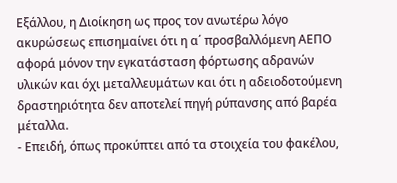Εξάλλου, η Διοίκηση ως προς τον ανωτέρω λόγο ακυρώσεως επισημαίνει ότι η α΄ προσβαλλόμενη ΑΕΠΟ αφορά μόνον την εγκατάσταση φόρτωσης αδρανών υλικών και όχι μεταλλευμάτων και ότι η αδειοδοτούμενη δραστηριότητα δεν αποτελεί πηγή ρύπανσης από βαρέα μέταλλα.
- Επειδή, όπως προκύπτει από τα στοιχεία του φακέλου,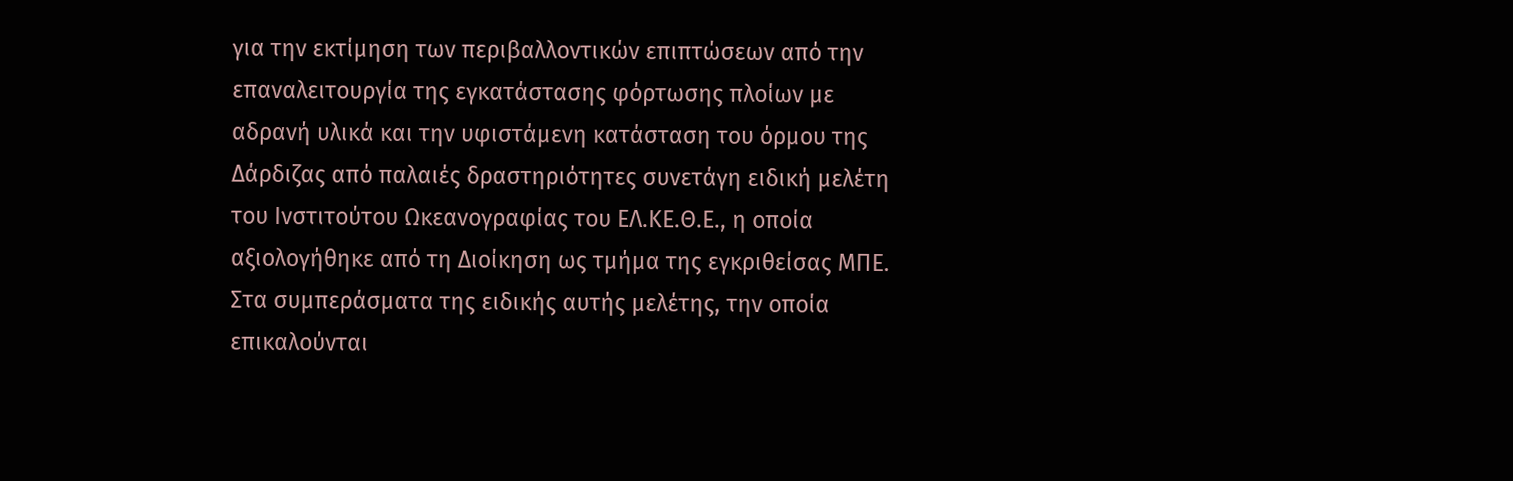για την εκτίμηση των περιβαλλοντικών επιπτώσεων από την επαναλειτουργία της εγκατάστασης φόρτωσης πλοίων με αδρανή υλικά και την υφιστάμενη κατάσταση του όρμου της Δάρδιζας από παλαιές δραστηριότητες συνετάγη ειδική μελέτη του Ινστιτούτου Ωκεανογραφίας του ΕΛ.ΚΕ.Θ.Ε., η οποία αξιολογήθηκε από τη Διοίκηση ως τμήμα της εγκριθείσας ΜΠΕ. Στα συμπεράσματα της ειδικής αυτής μελέτης, την οποία επικαλούνται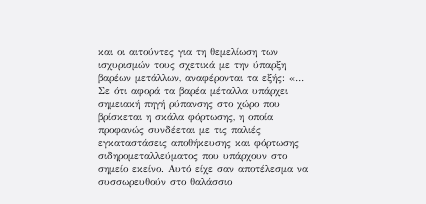και οι αιτούντες για τη θεμελίωση των ισχυρισμών τους σχετικά με την ύπαρξη βαρέων μετάλλων, αναφέρονται τα εξής: «… Σε ότι αφορά τα βαρέα μέταλλα υπάρχει σημειακή πηγή ρύπανσης στο χώρο που βρίσκεται η σκάλα φόρτωσης, η οποία προφανώς συνδέεται με τις παλιές εγκαταστάσεις αποθήκευσης και φόρτωσης σιδηρομεταλλεύματος που υπάρχουν στο σημείο εκείνο. Αυτό είχε σαν αποτέλεσμα να συσσωρευθούν στο θαλάσσιο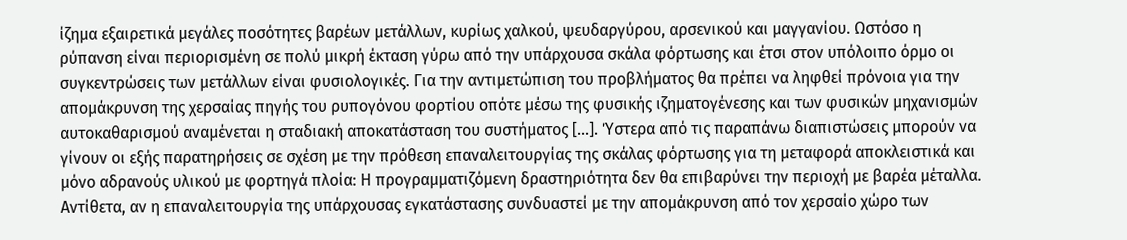ίζημα εξαιρετικά μεγάλες ποσότητες βαρέων μετάλλων, κυρίως χαλκού, ψευδαργύρου, αρσενικού και μαγγανίου. Ωστόσο η ρύπανση είναι περιορισμένη σε πολύ μικρή έκταση γύρω από την υπάρχουσα σκάλα φόρτωσης και έτσι στον υπόλοιπο όρμο οι συγκεντρώσεις των μετάλλων είναι φυσιολογικές. Για την αντιμετώπιση του προβλήματος θα πρέπει να ληφθεί πρόνοια για την απομάκρυνση της χερσαίας πηγής του ρυπογόνου φορτίου οπότε μέσω της φυσικής ιζηματογένεσης και των φυσικών μηχανισμών αυτοκαθαρισμού αναμένεται η σταδιακή αποκατάσταση του συστήματος […]. Ύστερα από τις παραπάνω διαπιστώσεις μπορούν να γίνουν οι εξής παρατηρήσεις σε σχέση με την πρόθεση επαναλειτουργίας της σκάλας φόρτωσης για τη μεταφορά αποκλειστικά και μόνο αδρανούς υλικού με φορτηγά πλοία: Η προγραμματιζόμενη δραστηριότητα δεν θα επιβαρύνει την περιοχή με βαρέα μέταλλα. Αντίθετα, αν η επαναλειτουργία της υπάρχουσας εγκατάστασης συνδυαστεί με την απομάκρυνση από τον χερσαίο χώρο των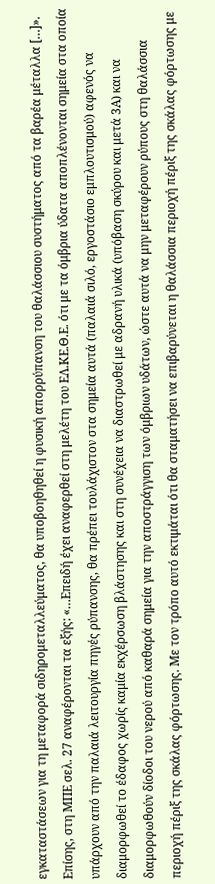εγκαταστάσεων για τη μεταφορά σιδηρομεταλλεύματος, θα υποβοηθηθεί η φυσική απορρύπανση του θαλάσσιου συστήματος από τα βαρέα μέταλλα […]». Επίσης, στη ΜΠΕ σελ. 27 αναφέρονται τα εξής: «…Επειδή έχει αναφερθεί στη μελέτη του ΕΛ.ΚΕ.Θ.Ε. ότι με τα όμβρια ύδατα αποπλένονται σημεία στα οποία υπάρχουν από την παλαιά λειτουργία πηγές ρύπανσης, θα πρέπει τουλάχιστον στα σημεία αυτά (παλαιά σιλό, εργοστάσιο εμπλουτισμού) αφενός να διαμορφωθεί το έδαφος χωρίς καμία εκχέρσωση βλάστησης και στη συνέχεια να διαστρωθεί με αδρανή υλικά (υπόβαση σκύρου και μετά 3Α) και να διαμορφωθούν δίοδοι του νερού από καθαρά σημεία για την αποστράγγιση των όμβριων υδάτων, ώστε αυτά να μην μεταφέρουν ρύπους στη θαλάσσια περιοχή πέριξ της σκάλας φόρτωσης. Με τον τρόπο αυτό εκτιμάται ότι θα σταματήσει να επιβαρύνεται η θαλάσσια περιοχή πέριξ της σκάλας φόρτωσης με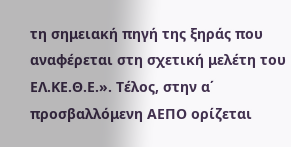τη σημειακή πηγή της ξηράς που αναφέρεται στη σχετική μελέτη του ΕΛ.ΚΕ.Θ.Ε.». Τέλος, στην α΄ προσβαλλόμενη ΑΕΠΟ ορίζεται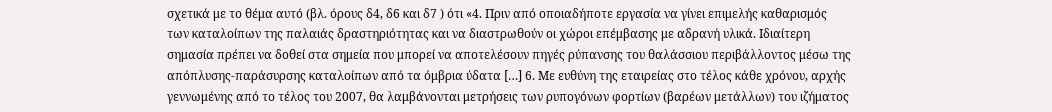σχετικά με το θέμα αυτό (βλ. όρους δ4, δ6 και δ7 ) ότι «4. Πριν από οποιαδήποτε εργασία να γίνει επιμελής καθαρισμός των καταλοίπων της παλαιάς δραστηριότητας και να διαστρωθούν οι χώροι επέμβασης με αδρανή υλικά. Ιδιαίτερη σημασία πρέπει να δοθεί στα σημεία που μπορεί να αποτελέσουν πηγές ρύπανσης του θαλάσσιου περιβάλλοντος μέσω της απόπλυσης-παράσυρσης καταλοίπων από τα όμβρια ύδατα […] 6. Με ευθύνη της εταιρείας στο τέλος κάθε χρόνου, αρχής γεννωμένης από το τέλος του 2007, θα λαμβάνονται μετρήσεις των ρυπογόνων φορτίων (βαρέων μετάλλων) του ιζήματος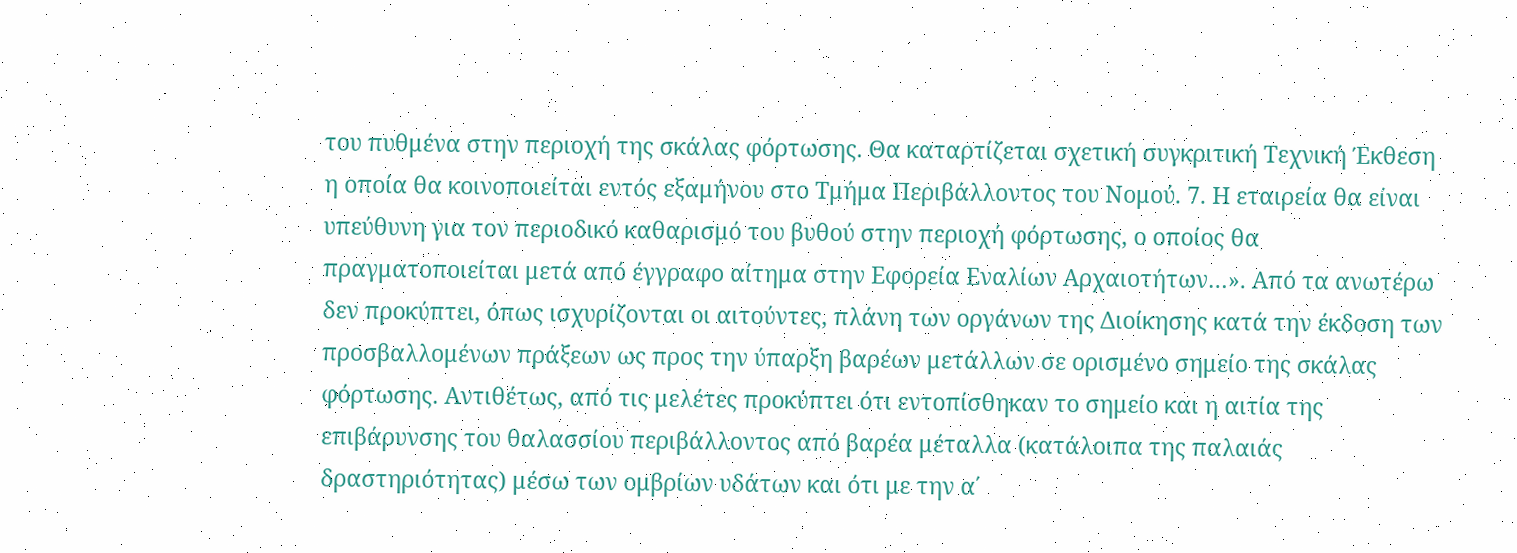του πυθμένα στην περιοχή της σκάλας φόρτωσης. Θα καταρτίζεται σχετική συγκριτική Τεχνική Έκθεση η οποία θα κοινοποιείται εντός εξαμήνου στο Τμήμα Περιβάλλοντος του Νομού. 7. Η εταιρεία θα είναι υπεύθυνη για τον περιοδικό καθαρισμό του βυθού στην περιοχή φόρτωσης, ο οποίος θα πραγματοποιείται μετά από έγγραφο αίτημα στην Εφορεία Εναλίων Αρχαιοτήτων…». Από τα ανωτέρω δεν προκύπτει, όπως ισχυρίζονται οι αιτούντες, πλάνη των οργάνων της Διοίκησης κατά την έκδοση των προσβαλλομένων πράξεων ως προς την ύπαρξη βαρέων μετάλλων σε ορισμένο σημείο της σκάλας φόρτωσης. Αντιθέτως, από τις μελέτες προκύπτει ότι εντοπίσθηκαν το σημείο και η αιτία της επιβάρυνσης του θαλασσίου περιβάλλοντος από βαρέα μέταλλα (κατάλοιπα της παλαιάς δραστηριότητας) μέσω των ομβρίων υδάτων και ότι με την α΄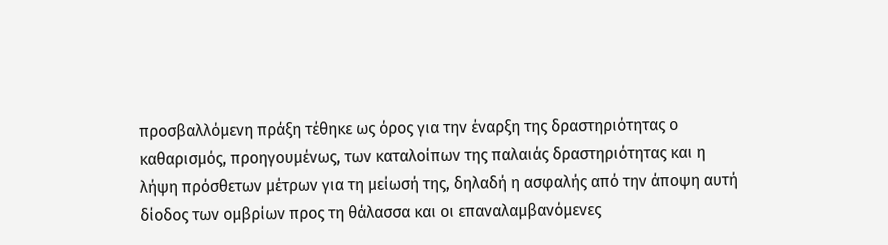προσβαλλόμενη πράξη τέθηκε ως όρος για την έναρξη της δραστηριότητας ο καθαρισμός, προηγουμένως, των καταλοίπων της παλαιάς δραστηριότητας και η λήψη πρόσθετων μέτρων για τη μείωσή της, δηλαδή η ασφαλής από την άποψη αυτή δίοδος των ομβρίων προς τη θάλασσα και οι επαναλαμβανόμενες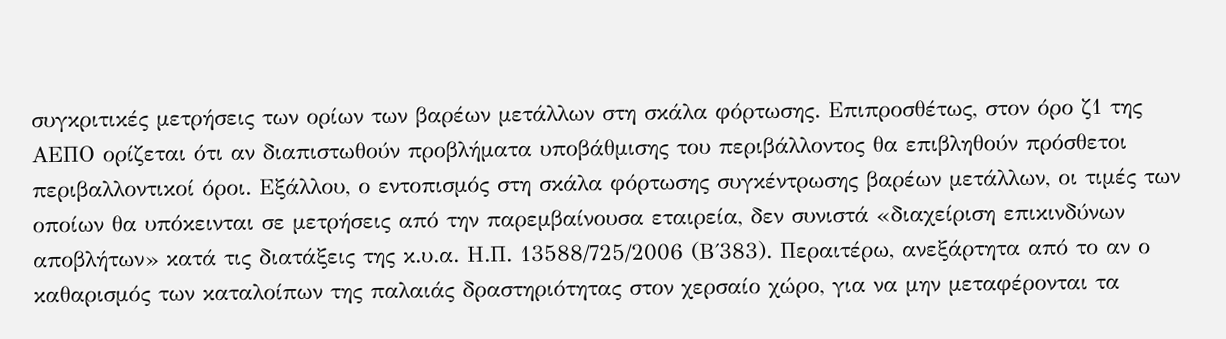συγκριτικές μετρήσεις των ορίων των βαρέων μετάλλων στη σκάλα φόρτωσης. Επιπροσθέτως, στον όρο ζ1 της ΑΕΠΟ ορίζεται ότι αν διαπιστωθούν προβλήματα υποβάθμισης του περιβάλλοντος θα επιβληθούν πρόσθετοι περιβαλλοντικοί όροι. Εξάλλου, ο εντοπισμός στη σκάλα φόρτωσης συγκέντρωσης βαρέων μετάλλων, οι τιμές των οποίων θα υπόκεινται σε μετρήσεις από την παρεμβαίνουσα εταιρεία, δεν συνιστά «διαχείριση επικινδύνων αποβλήτων» κατά τις διατάξεις της κ.υ.α. Η.Π. 13588/725/2006 (Β΄383). Περαιτέρω, ανεξάρτητα από το αν ο καθαρισμός των καταλοίπων της παλαιάς δραστηριότητας στον χερσαίο χώρο, για να μην μεταφέρονται τα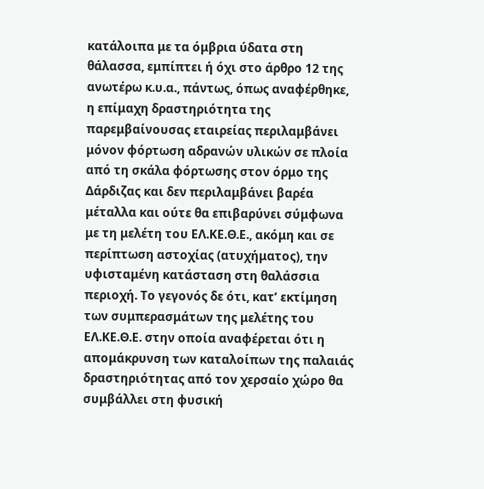κατάλοιπα με τα όμβρια ύδατα στη θάλασσα, εμπίπτει ή όχι στο άρθρο 12 της ανωτέρω κ.υ.α., πάντως, όπως αναφέρθηκε, η επίμαχη δραστηριότητα της παρεμβαίνουσας εταιρείας περιλαμβάνει μόνον φόρτωση αδρανών υλικών σε πλοία από τη σκάλα φόρτωσης στον όρμο της Δάρδιζας και δεν περιλαμβάνει βαρέα μέταλλα και ούτε θα επιβαρύνει σύμφωνα με τη μελέτη του ΕΛ.ΚΕ.Θ.Ε., ακόμη και σε περίπτωση αστοχίας (ατυχήματος), την υφισταμένη κατάσταση στη θαλάσσια περιοχή. Το γεγονός δε ότι, κατ’ εκτίμηση των συμπερασμάτων της μελέτης του ΕΛ.ΚΕ.Θ.Ε. στην οποία αναφέρεται ότι η απομάκρυνση των καταλοίπων της παλαιάς δραστηριότητας από τον χερσαίο χώρο θα συμβάλλει στη φυσική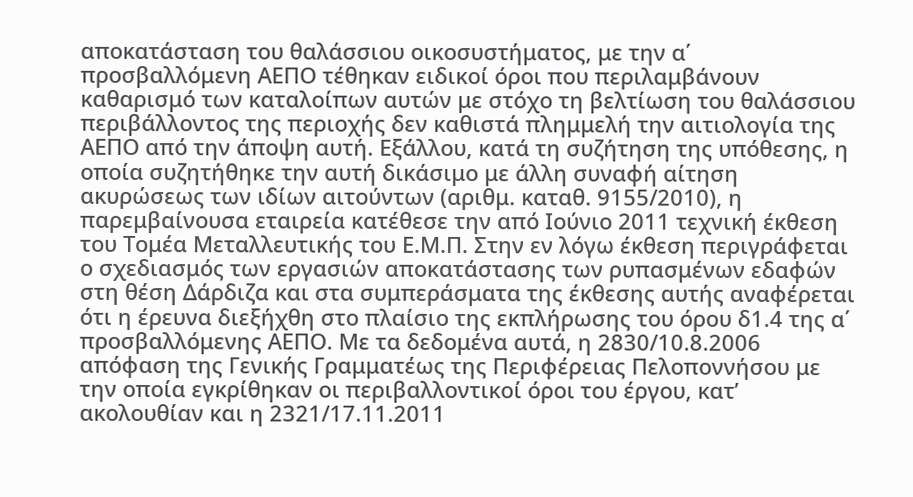αποκατάσταση του θαλάσσιου οικοσυστήματος, με την α΄ προσβαλλόμενη ΑΕΠΟ τέθηκαν ειδικοί όροι που περιλαμβάνουν καθαρισμό των καταλοίπων αυτών με στόχο τη βελτίωση του θαλάσσιου περιβάλλοντος της περιοχής δεν καθιστά πλημμελή την αιτιολογία της ΑΕΠΟ από την άποψη αυτή. Εξάλλου, κατά τη συζήτηση της υπόθεσης, η οποία συζητήθηκε την αυτή δικάσιμο με άλλη συναφή αίτηση ακυρώσεως των ιδίων αιτούντων (αριθμ. καταθ. 9155/2010), η παρεμβαίνουσα εταιρεία κατέθεσε την από Ιούνιο 2011 τεχνική έκθεση του Τομέα Μεταλλευτικής του Ε.Μ.Π. Στην εν λόγω έκθεση περιγράφεται ο σχεδιασμός των εργασιών αποκατάστασης των ρυπασμένων εδαφών στη θέση Δάρδιζα και στα συμπεράσματα της έκθεσης αυτής αναφέρεται ότι η έρευνα διεξήχθη στο πλαίσιο της εκπλήρωσης του όρου δ1.4 της α΄ προσβαλλόμενης ΑΕΠΟ. Με τα δεδομένα αυτά, η 2830/10.8.2006 απόφαση της Γενικής Γραμματέως της Περιφέρειας Πελοποννήσου με την οποία εγκρίθηκαν οι περιβαλλοντικοί όροι του έργου, κατ’ ακολουθίαν και η 2321/17.11.2011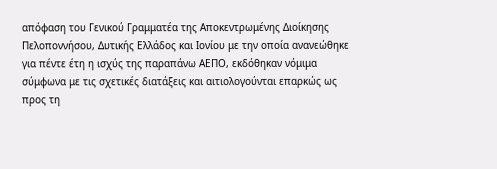απόφαση του Γενικού Γραμματέα της Αποκεντρωμένης Διοίκησης Πελοποννήσου, Δυτικής Ελλάδος και Ιονίου με την οποία ανανεώθηκε για πέντε έτη η ισχύς της παραπάνω ΑΕΠΟ, εκδόθηκαν νόμιμα σύμφωνα με τις σχετικές διατάξεις και αιτιολογούνται επαρκώς ως προς τη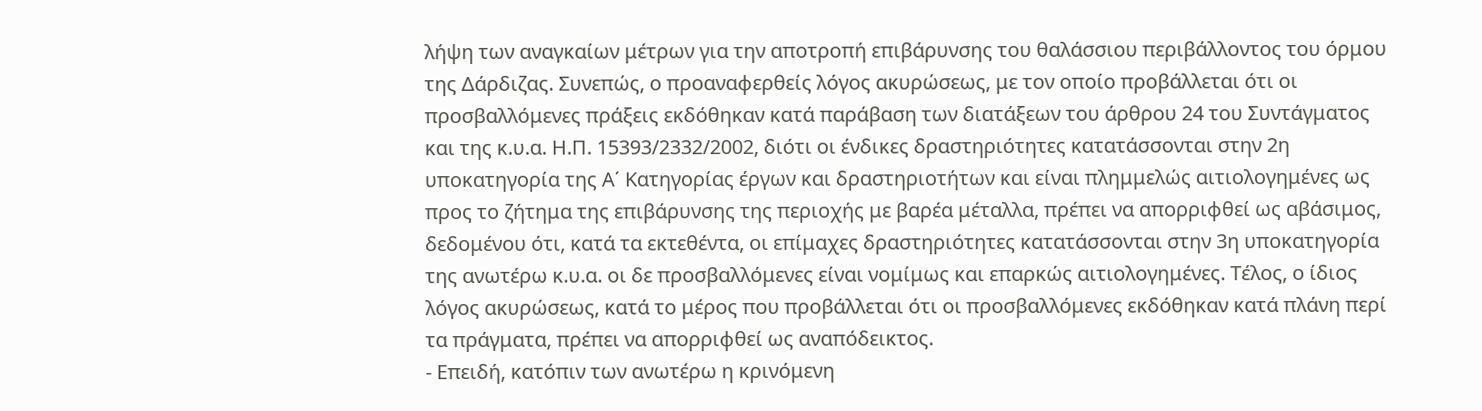λήψη των αναγκαίων μέτρων για την αποτροπή επιβάρυνσης του θαλάσσιου περιβάλλοντος του όρμου της Δάρδιζας. Συνεπώς, ο προαναφερθείς λόγος ακυρώσεως, με τον οποίο προβάλλεται ότι οι προσβαλλόμενες πράξεις εκδόθηκαν κατά παράβαση των διατάξεων του άρθρου 24 του Συντάγματος και της κ.υ.α. Η.Π. 15393/2332/2002, διότι οι ένδικες δραστηριότητες κατατάσσονται στην 2η υποκατηγορία της Α΄ Κατηγορίας έργων και δραστηριοτήτων και είναι πλημμελώς αιτιολογημένες ως προς το ζήτημα της επιβάρυνσης της περιοχής με βαρέα μέταλλα, πρέπει να απορριφθεί ως αβάσιμος, δεδομένου ότι, κατά τα εκτεθέντα, οι επίμαχες δραστηριότητες κατατάσσονται στην 3η υποκατηγορία της ανωτέρω κ.υ.α. οι δε προσβαλλόμενες είναι νομίμως και επαρκώς αιτιολογημένες. Τέλος, ο ίδιος λόγος ακυρώσεως, κατά το μέρος που προβάλλεται ότι οι προσβαλλόμενες εκδόθηκαν κατά πλάνη περί τα πράγματα, πρέπει να απορριφθεί ως αναπόδεικτος.
- Επειδή, κατόπιν των ανωτέρω η κρινόμενη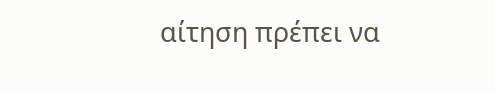αίτηση πρέπει να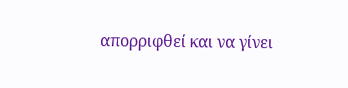απορριφθεί και να γίνει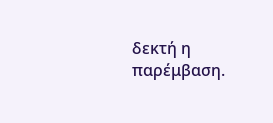δεκτή η παρέμβαση.